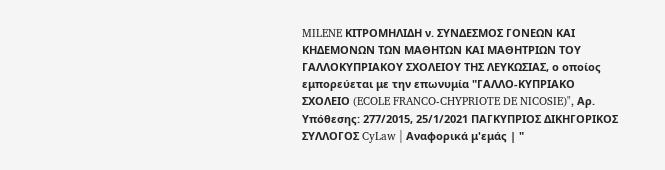MILENE ΚΙΤΡΟΜΗΛΙΔΗ ν. ΣΥΝΔΕΣΜΟΣ ΓΟΝΕΩΝ ΚΑΙ ΚΗΔΕΜΟΝΩΝ ΤΩΝ ΜΑΘΗΤΩΝ ΚΑΙ ΜΑΘΗΤΡΙΩΝ ΤΟΥ ΓΑΛΛΟΚΥΠΡΙΑΚΟΥ ΣΧΟΛΕΙΟΥ ΤΗΣ ΛΕΥΚΩΣΙΑΣ, ο οποίος εμπορεύεται με την επωνυμία "ΓΑΛΛΟ-ΚΥΠΡΙΑΚΟ ΣΧΟΛΕΙΟ (ECOLE FRANCO-CHYPRIOTE DE NICOSIE)", Αρ. Υπόθεσης: 277/2015, 25/1/2021 ΠΑΓΚΥΠΡΙΟΣ ΔΙΚΗΓΟΡΙΚΟΣ ΣΥΛΛΟΓΟΣ CyLaw | Αναφορικά μ'εμάς | "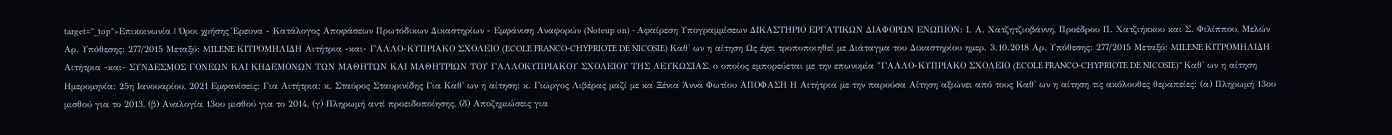target="_top">Επικοινωνία | Όροι χρήσης Έρευνα - Κατάλογος Αποφάσεων Πρωτόδικων Δικαστηρίων - Εμφάνιση Αναφορών (Noteup on) - Αφαίρεση Υπογραμμίσεων ΔΙΚΑΣΤΗΡΙΟ ΕΡΓΑΤΙΚΩΝ ΔΙΑΦΟΡΩΝ ΕΝΩΠΙΟΝ: Ι. Α. Χατζητζιοβάννη, Προέδρου Π. Χατζιήκκου και Σ. Φιλίππου, Μελών Αρ. Υπόθεσης: 277/2015 Μεταξύ: MILENE ΚΙΤΡΟΜΗΛΙΔΗ Αιτήτρια -και- ΓΑΛΛΟ-ΚΥΠΡΙΑΚΟ ΣΧΟΛΕΙΟ (ECOLE FRANCO-CHYPRIOTE DE NICOSIE) Καθ' ων η αίτηση Ως έχει τροποποιηθεί με Διάταγμα του Δικαστηρίου ημερ. 3.10.2018 Αρ. Υπόθεσης: 277/2015 Μεταξύ: MILENE ΚΙΤΡΟΜΗΛΙΔΗ Αιτήτρια -και- ΣΥΝΔΕΣΜΟΣ ΓΟΝΕΩΝ ΚΑΙ ΚΗΔΕΜΟΝΩΝ ΤΩΝ ΜΑΘΗΤΩΝ ΚΑΙ ΜΑΘΗΤΡΙΩΝ ΤΟΥ ΓΑΛΛΟΚΥΠΡΙΑΚΟΥ ΣΧΟΛΕΙΟΥ ΤΗΣ ΛΕΥΚΩΣΙΑΣ, ο οποίος εμπορεύεται με την επωνυμία "ΓΑΛΛΟ-ΚΥΠΡΙΑΚΟ ΣΧΟΛΕΙΟ (ECOLE FRANCO-CHYPRIOTE DE NICOSIE)" Καθ' ων η αίτηση Ημερομηνία: 25η Ιανουαρίου, 2021 Εμφανίσεις: Για Αιτήτρια: κ. Σταύρος Σταυρινίδης Για Καθ' ων η αίτηση: κ. Γιώργος Λιβέρας μαζί με κα Ξένια Άννα Φωτίου ΑΠΟΦΑΣΗ Η Αιτήτρια με την παρούσα Αίτηση αξιώνει από τους Καθ' ων η αίτηση τις ακόλουθες θεραπείες: (α) Πληρωμή 13ου μισθού για το 2013, (β) Αναλογία 13ου μισθού για το 2014, (γ) Πληρωμή αντί προειδοποίησης, (δ) Αποζημιώσεις για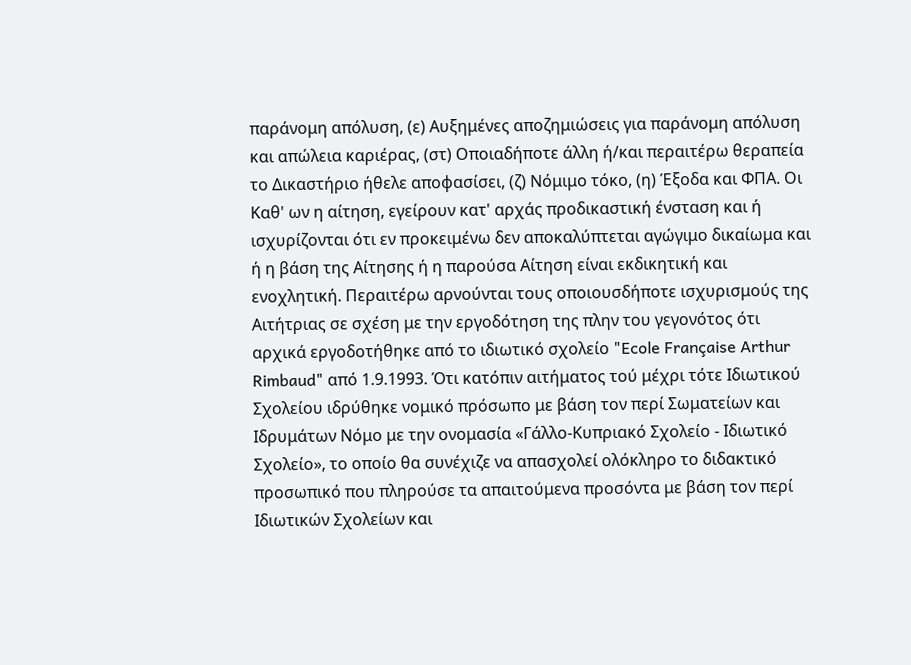παράνομη απόλυση, (ε) Αυξημένες αποζημιώσεις για παράνομη απόλυση και απώλεια καριέρας, (στ) Οποιαδήποτε άλλη ή/και περαιτέρω θεραπεία το Δικαστήριο ήθελε αποφασίσει, (ζ) Νόμιμο τόκο, (η) Έξοδα και ΦΠΑ. Οι Καθ' ων η αίτηση, εγείρουν κατ' αρχάς προδικαστική ένσταση και ή ισχυρίζονται ότι εν προκειμένω δεν αποκαλύπτεται αγώγιμο δικαίωμα και ή η βάση της Αίτησης ή η παρούσα Αίτηση είναι εκδικητική και ενοχλητική. Περαιτέρω αρνούνται τους οποιουσδήποτε ισχυρισμούς της Αιτήτριας σε σχέση με την εργοδότηση της πλην του γεγονότος ότι αρχικά εργοδοτήθηκε από το ιδιωτικό σχολείο "Ecole Française Arthur Rimbaud" από 1.9.1993. Ότι κατόπιν αιτήματος τού μέχρι τότε Ιδιωτικού Σχολείου ιδρύθηκε νομικό πρόσωπο με βάση τον περί Σωματείων και Ιδρυμάτων Νόμο με την ονομασία «Γάλλο-Κυπριακό Σχολείο - Ιδιωτικό Σχολείο», το οποίο θα συνέχιζε να απασχολεί ολόκληρο το διδακτικό προσωπικό που πληρούσε τα απαιτούμενα προσόντα με βάση τον περί Ιδιωτικών Σχολείων και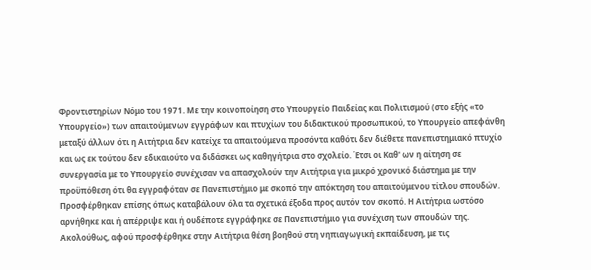Φροντιστηρίων Νόμο του 1971. Με την κοινοποίηση στο Υπουργείο Παιδείας και Πολιτισμού (στο εξής «το Υπουργείο») των απαιτούμενων εγγράφων και πτυχίων του διδακτικού προσωπικού, το Υπουργείο απεφάνθη μεταξύ άλλων ότι η Αιτήτρια δεν κατείχε τα απαιτούμενα προσόντα καθότι δεν διέθετε πανεπιστημιακό πτυχίο και ως εκ τούτου δεν εδικαιούτο να διδάσκει ως καθηγήτρια στο σχολείο. Έτσι οι Καθ' ων η αίτηση σε συνεργασία με το Υπουργείο συνέχισαν να απασχολούν την Αιτήτρια για μικρό χρονικό διάστημα με την προϋπόθεση ότι θα εγγραφόταν σε Πανεπιστήμιο με σκοπό την απόκτηση του απαιτούμενου τίτλου σπουδών. Προσφέρθηκαν επίσης όπως καταβάλουν όλα τα σχετικά έξοδα προς αυτόν τον σκοπό. Η Αιτήτρια ωστόσο αρνήθηκε και ή απέρριψε και ή ουδέποτε εγγράφηκε σε Πανεπιστήμιο για συνέχιση των σπουδών της. Ακολούθως, αφού προσφέρθηκε στην Αιτήτρια θέση βοηθού στη νηπιαγωγική εκπαίδευση, με τις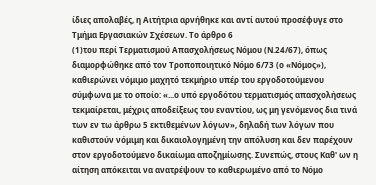ίδιες απολαβές, η Αιτήτρια αρνήθηκε και αντί αυτού προσέφυγε στο Τμήμα Εργασιακών Σχέσεων. Το άρθρο 6
(1)του περί Τερματισμού Απασχολήσεως Νόμου (Ν.24/67), όπως διαμορφώθηκε από τον Τροποποιητικό Νόμο 6/73 (ο «Νόμος»), καθιερώνει νόμιμο μαχητό τεκμήριο υπέρ του εργοδοτούμενου σύμφωνα με το οποίο: «...ο υπό εργοδότου τερματισμός απασχολήσεως τεκμαίρεται, μέχρις αποδείξεως του εναντίου, ως μη γενόμενος δια τινά των εν τω άρθρω 5 εκτιθεμένων λόγων», δηλαδή των λόγων που καθιστούν νόμιμη και δικαιολογημένη την απόλυση και δεν παρέχουν στον εργοδοτούμενο δικαίωμα αποζημίωσης. Συνεπώς, στους Καθ' ων η αίτηση απόκειται να ανατρέψουν το καθιερωμένο από το Νόμο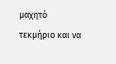μαχητό τεκμήριο και να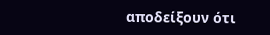αποδείξουν ότι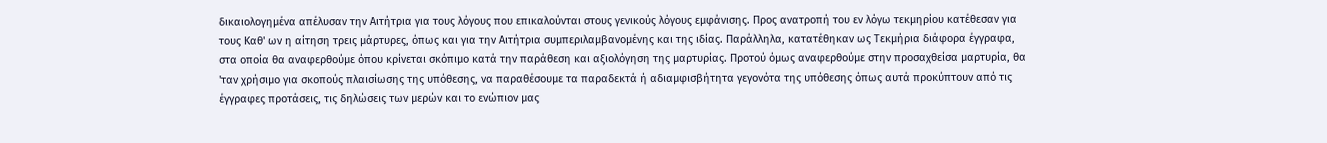δικαιολογημένα απέλυσαν την Αιτήτρια για τους λόγους που επικαλούνται στους γενικούς λόγους εμφάνισης. Προς ανατροπή του εν λόγω τεκμηρίου κατέθεσαν για τους Καθ' ων η αίτηση τρεις μάρτυρες, όπως και για την Αιτήτρια συμπεριλαμβανομένης και της ιδίας. Παράλληλα, κατατέθηκαν ως Τεκμήρια διάφορα έγγραφα, στα οποία θα αναφερθούμε όπου κρίνεται σκόπιμο κατά την παράθεση και αξιολόγηση της μαρτυρίας. Προτού όμως αναφερθούμε στην προσαχθείσα μαρτυρία, θα 'ταν χρήσιμο για σκοπούς πλαισίωσης της υπόθεσης, να παραθέσουμε τα παραδεκτά ή αδιαμφισβήτητα γεγονότα της υπόθεσης όπως αυτά προκύπτουν από τις έγγραφες προτάσεις, τις δηλώσεις των μερών και το ενώπιον μας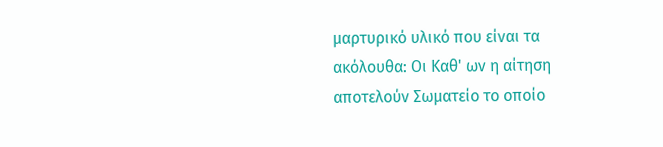μαρτυρικό υλικό που είναι τα ακόλουθα: Οι Καθ' ων η αίτηση αποτελούν Σωματείο το οποίο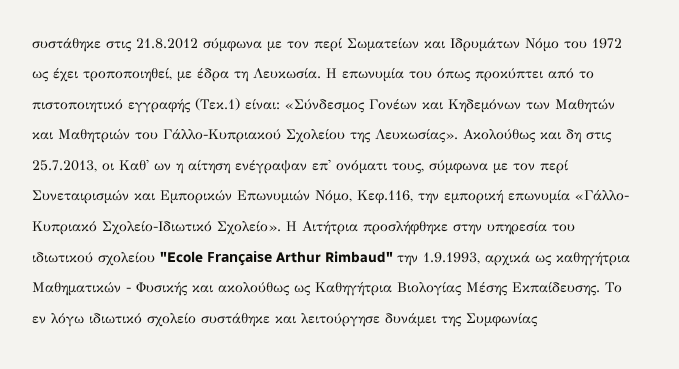συστάθηκε στις 21.8.2012 σύμφωνα με τον περί Σωματείων και Ιδρυμάτων Νόμο του 1972 ως έχει τροποποιηθεί, με έδρα τη Λευκωσία. Η επωνυμία του όπως προκύπτει από το πιστοποιητικό εγγραφής (Τεκ.1) είναι: «Σύνδεσμος Γονέων και Κηδεμόνων των Μαθητών και Μαθητριών του Γάλλο-Κυπριακού Σχολείου της Λευκωσίας». Ακολούθως και δη στις 25.7.2013, οι Καθ' ων η αίτηση ενέγραψαν επ' ονόματι τους, σύμφωνα με τον περί Συνεταιρισμών και Εμπορικών Επωνυμιών Νόμο, Κεφ.116, την εμπορική επωνυμία «Γάλλο-Κυπριακό Σχολείο-Ιδιωτικό Σχολείο». Η Αιτήτρια προσλήφθηκε στην υπηρεσία του ιδιωτικού σχολείου "Ecole Française Arthur Rimbaud" την 1.9.1993, αρχικά ως καθηγήτρια Μαθηματικών - Φυσικής και ακολούθως ως Καθηγήτρια Βιολογίας Μέσης Εκπαίδευσης. Το εν λόγω ιδιωτικό σχολείο συστάθηκε και λειτούργησε δυνάμει της Συμφωνίας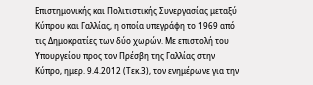Επιστημονικής και Πολιτιστικής Συνεργασίας μεταξύ Κύπρου και Γαλλίας, η οποία υπεγράφη το 1969 από τις Δημοκρατίες των δύο χωρών. Με επιστολή του Υπουργείου προς τον Πρέσβη της Γαλλίας στην Κύπρο, ημερ. 9.4.2012 (Τεκ.3), τον ενημέρωνε για την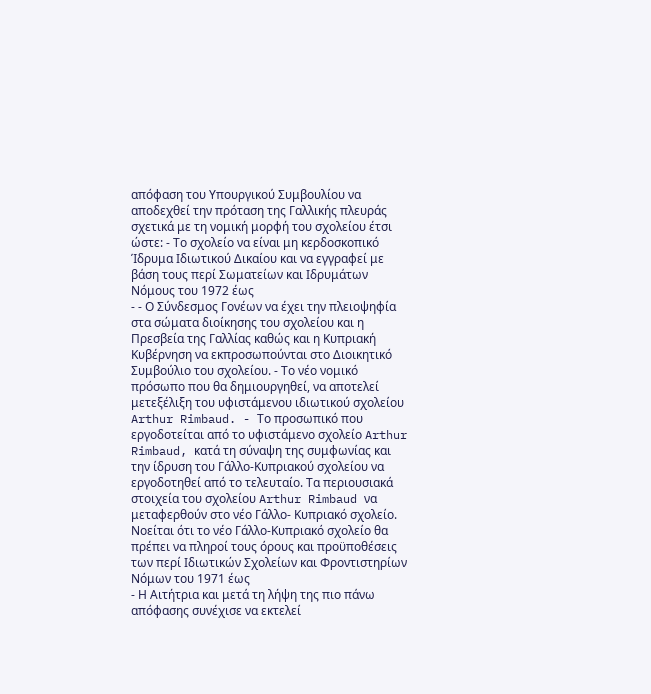απόφαση του Υπουργικού Συμβουλίου να αποδεχθεί την πρόταση της Γαλλικής πλευράς σχετικά με τη νομική μορφή του σχολείου έτσι ώστε: - Το σχολείο να είναι μη κερδοσκοπικό Ίδρυμα Ιδιωτικού Δικαίου και να εγγραφεί με βάση τους περί Σωματείων και Ιδρυμάτων Νόμους του 1972 έως
- - Ο Σύνδεσμος Γονέων να έχει την πλειοψηφία στα σώματα διοίκησης του σχολείου και η Πρεσβεία της Γαλλίας καθώς και η Κυπριακή Κυβέρνηση να εκπροσωπούνται στο Διοικητικό Συμβούλιο του σχολείου. - Το νέο νομικό πρόσωπο που θα δημιουργηθεί, να αποτελεί μετεξέλιξη του υφιστάμενου ιδιωτικού σχολείου Arthur Rimbaud. - Το προσωπικό που εργοδοτείται από το υφιστάμενο σχολείο Arthur Rimbaud, κατά τη σύναψη της συμφωνίας και την ίδρυση του Γάλλο-Κυπριακού σχολείου να εργοδοτηθεί από το τελευταίο. Τα περιουσιακά στοιχεία του σχολείου Arthur Rimbaud να μεταφερθούν στο νέο Γάλλο- Κυπριακό σχολείο. Νοείται ότι το νέο Γάλλο-Κυπριακό σχολείο θα πρέπει να πληροί τους όρους και προϋποθέσεις των περί Ιδιωτικών Σχολείων και Φροντιστηρίων Νόμων του 1971 έως
- Η Αιτήτρια και μετά τη λήψη της πιο πάνω απόφασης συνέχισε να εκτελεί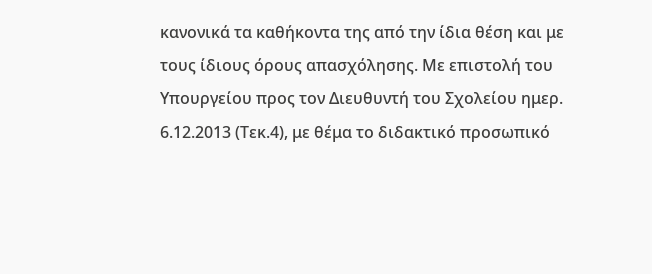κανονικά τα καθήκοντα της από την ίδια θέση και με τους ίδιους όρους απασχόλησης. Με επιστολή του Υπουργείου προς τον Διευθυντή του Σχολείου ημερ. 6.12.2013 (Τεκ.4), με θέμα το διδακτικό προσωπικό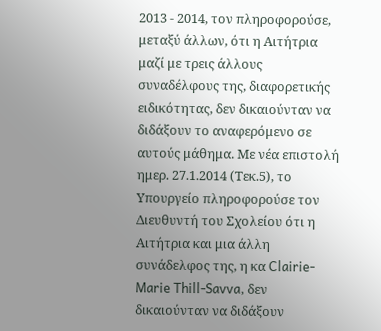2013 - 2014, τον πληροφορούσε, μεταξύ άλλων, ότι η Αιτήτρια μαζί με τρεις άλλους συναδέλφους της, διαφορετικής ειδικότητας, δεν δικαιούνταν να διδάξουν το αναφερόμενο σε αυτούς μάθημα. Με νέα επιστολή ημερ. 27.1.2014 (Τεκ.5), το Υπουργείο πληροφορούσε τον Διευθυντή του Σχολείου ότι η Αιτήτρια και μια άλλη συνάδελφος της, η κα Clairie-Marie Thill-Savva, δεν δικαιούνταν να διδάξουν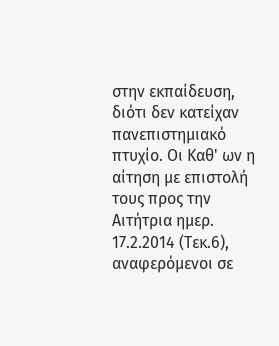στην εκπαίδευση, διότι δεν κατείχαν πανεπιστημιακό πτυχίο. Οι Καθ' ων η αίτηση με επιστολή τους προς την Αιτήτρια ημερ. 17.2.2014 (Τεκ.6), αναφερόμενοι σε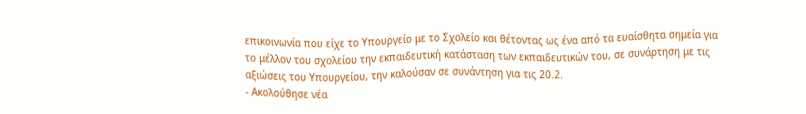επικοινωνία που είχε το Υπουργείο με το Σχολείο και θέτοντας ως ένα από τα ευαίσθητα σημεία για το μέλλον του σχολείου την εκπαιδευτική κατάσταση των εκπαιδευτικών του, σε συνάρτηση με τις αξιώσεις του Υπουργείου, την καλούσαν σε συνάντηση για τις 20.2.
- Ακολούθησε νέα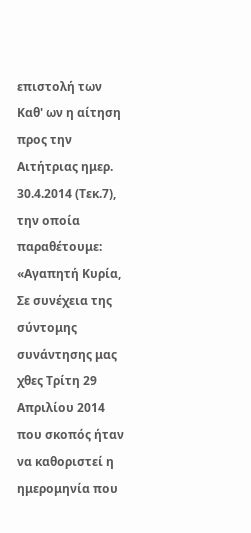επιστολή των Καθ' ων η αίτηση προς την Αιτήτριας ημερ. 30.4.2014 (Τεκ.7), την οποία παραθέτουμε: «Αγαπητή Κυρία, Σε συνέχεια της σύντομης συνάντησης μας χθες Τρίτη 29 Απριλίου 2014 που σκοπός ήταν να καθοριστεί η ημερομηνία που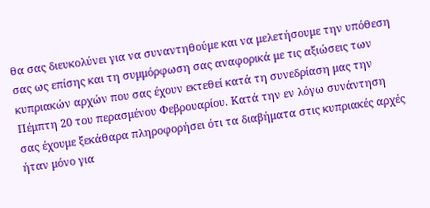θα σας διευκολύνει για να συναντηθούμε και να μελετήσουμε την υπόθεση σας ως επίσης και τη συμμόρφωση σας αναφορικά με τις αξιώσεις των κυπριακών αρχών που σας έχουν εκτεθεί κατά τη συνεδρίαση μας την Πέμπτη 20 του περασμένου Φεβρουαρίου. Κατά την εν λόγω συνάντηση σας έχουμε ξεκάθαρα πληροφορήσει ότι τα διαβήματα στις κυπριακές αρχές ήταν μόνο για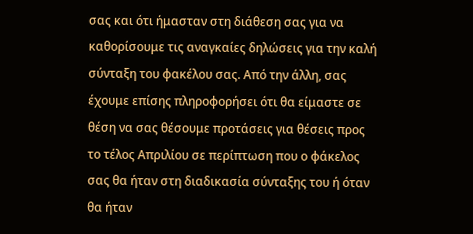σας και ότι ήμασταν στη διάθεση σας για να καθορίσουμε τις αναγκαίες δηλώσεις για την καλή σύνταξη του φακέλου σας. Από την άλλη, σας έχουμε επίσης πληροφορήσει ότι θα είμαστε σε θέση να σας θέσουμε προτάσεις για θέσεις προς το τέλος Απριλίου σε περίπτωση που ο φάκελος σας θα ήταν στη διαδικασία σύνταξης του ή όταν θα ήταν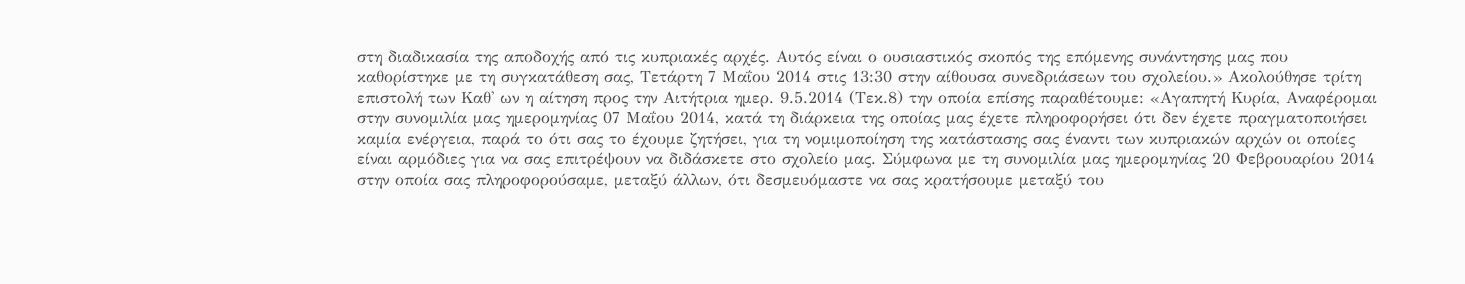στη διαδικασία της αποδοχής από τις κυπριακές αρχές. Αυτός είναι ο ουσιαστικός σκοπός της επόμενης συνάντησης μας που καθορίστηκε με τη συγκατάθεση σας, Τετάρτη 7 Μαΐου 2014 στις 13:30 στην αίθουσα συνεδριάσεων του σχολείου.» Ακολούθησε τρίτη επιστολή των Καθ' ων η αίτηση προς την Αιτήτρια ημερ. 9.5.2014 (Τεκ.8) την οποία επίσης παραθέτουμε: «Αγαπητή Κυρία, Αναφέρομαι στην συνομιλία μας ημερομηνίας 07 Μαΐου 2014, κατά τη διάρκεια της οποίας μας έχετε πληροφορήσει ότι δεν έχετε πραγματοποιήσει καμία ενέργεια, παρά το ότι σας το έχουμε ζητήσει, για τη νομιμοποίηση της κατάστασης σας έναντι των κυπριακών αρχών οι οποίες είναι αρμόδιες για να σας επιτρέψουν να διδάσκετε στο σχολείο μας. Σύμφωνα με τη συνομιλία μας ημερομηνίας 20 Φεβρουαρίου 2014 στην οποία σας πληροφορούσαμε, μεταξύ άλλων, ότι δεσμευόμαστε να σας κρατήσουμε μεταξύ του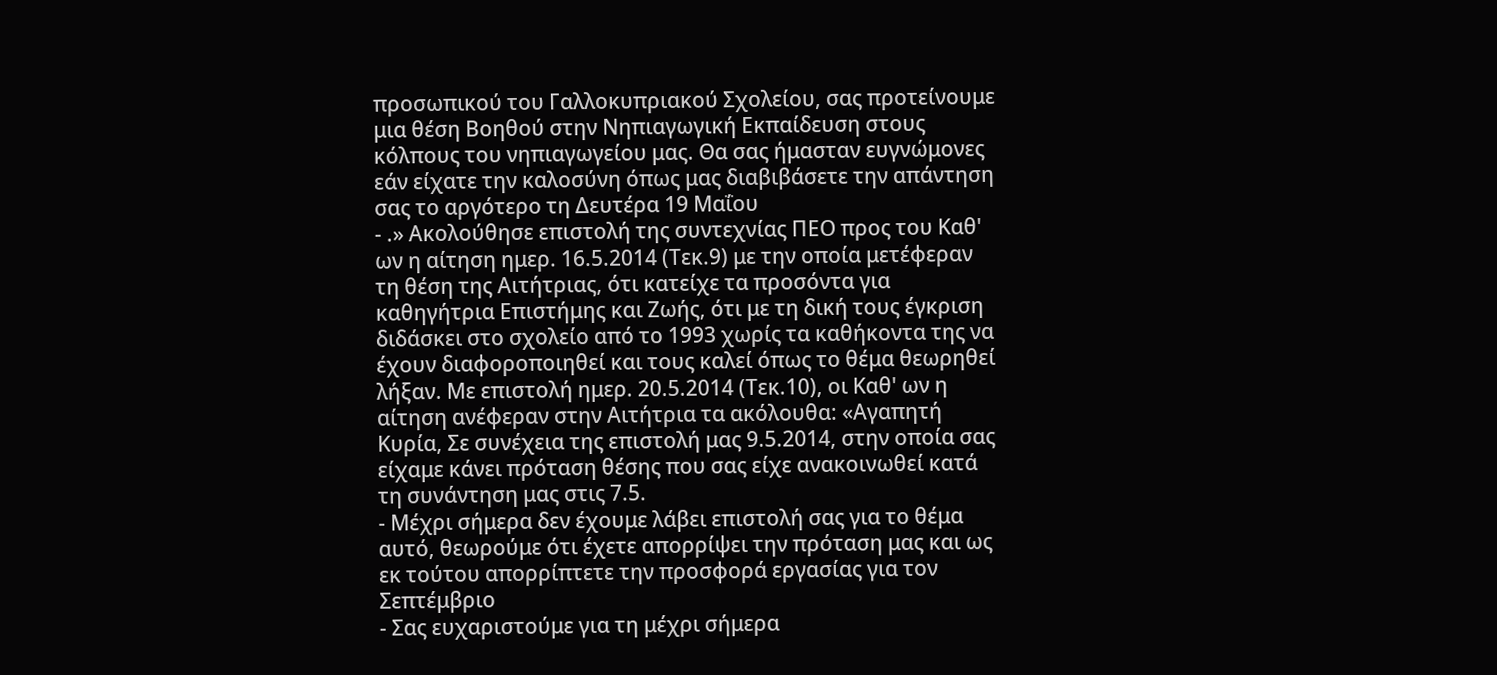προσωπικού του Γαλλοκυπριακού Σχολείου, σας προτείνουμε μια θέση Βοηθού στην Νηπιαγωγική Εκπαίδευση στους κόλπους του νηπιαγωγείου μας. Θα σας ήμασταν ευγνώμονες εάν είχατε την καλοσύνη όπως μας διαβιβάσετε την απάντηση σας το αργότερο τη Δευτέρα 19 Μαΐου
- .» Ακολούθησε επιστολή της συντεχνίας ΠΕΟ προς του Καθ' ων η αίτηση ημερ. 16.5.2014 (Τεκ.9) με την οποία μετέφεραν τη θέση της Αιτήτριας, ότι κατείχε τα προσόντα για καθηγήτρια Επιστήμης και Ζωής, ότι με τη δική τους έγκριση διδάσκει στο σχολείο από το 1993 χωρίς τα καθήκοντα της να έχουν διαφοροποιηθεί και τους καλεί όπως το θέμα θεωρηθεί λήξαν. Με επιστολή ημερ. 20.5.2014 (Τεκ.10), οι Καθ' ων η αίτηση ανέφεραν στην Αιτήτρια τα ακόλουθα: «Αγαπητή Κυρία, Σε συνέχεια της επιστολή μας 9.5.2014, στην οποία σας είχαμε κάνει πρόταση θέσης που σας είχε ανακοινωθεί κατά τη συνάντηση μας στις 7.5.
- Μέχρι σήμερα δεν έχουμε λάβει επιστολή σας για το θέμα αυτό, θεωρούμε ότι έχετε απορρίψει την πρόταση μας και ως εκ τούτου απορρίπτετε την προσφορά εργασίας για τον Σεπτέμβριο
- Σας ευχαριστούμε για τη μέχρι σήμερα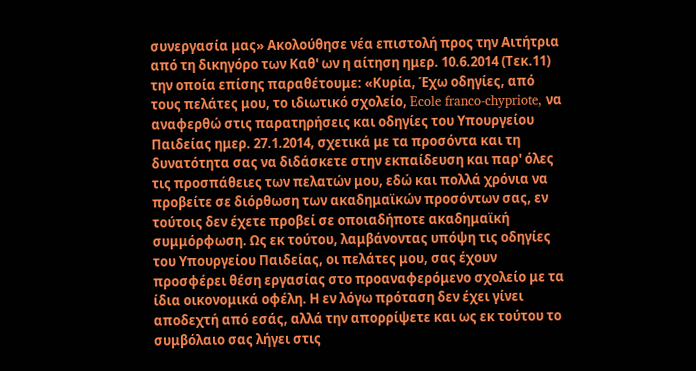συνεργασία μας» Ακολούθησε νέα επιστολή προς την Αιτήτρια από τη δικηγόρο των Καθ' ων η αίτηση ημερ. 10.6.2014 (Τεκ.11) την οποία επίσης παραθέτουμε: «Κυρία, Έχω οδηγίες, από τους πελάτες μου, το ιδιωτικό σχολείο, Ecole franco-chypriote, να αναφερθώ στις παρατηρήσεις και οδηγίες του Υπουργείου Παιδείας ημερ. 27.1.2014, σχετικά με τα προσόντα και τη δυνατότητα σας να διδάσκετε στην εκπαίδευση και παρ' όλες τις προσπάθειες των πελατών μου, εδώ και πολλά χρόνια να προβείτε σε διόρθωση των ακαδημαϊκών προσόντων σας, εν τούτοις δεν έχετε προβεί σε οποιαδήποτε ακαδημαϊκή συμμόρφωση. Ως εκ τούτου, λαμβάνοντας υπόψη τις οδηγίες του Υπουργείου Παιδείας, οι πελάτες μου, σας έχουν προσφέρει θέση εργασίας στο προαναφερόμενο σχολείο με τα ίδια οικονομικά οφέλη. Η εν λόγω πρόταση δεν έχει γίνει αποδεχτή από εσάς, αλλά την απορρίψετε και ως εκ τούτου το συμβόλαιο σας λήγει στις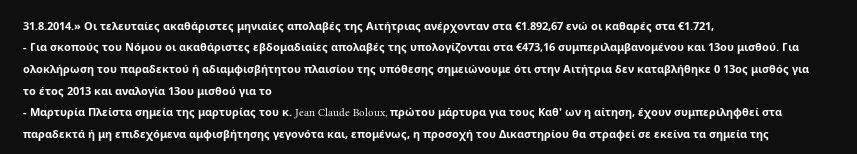31.8.2014.» Οι τελευταίες ακαθάριστες μηνιαίες απολαβές της Αιτήτριας ανέρχονταν στα €1.892,67 ενώ οι καθαρές στα €1.721,
- Για σκοπούς του Νόμου οι ακαθάριστες εβδομαδιαίες απολαβές της υπολογίζονται στα €473,16 συμπεριλαμβανομένου και 13ου μισθού. Για ολοκλήρωση του παραδεκτού ή αδιαμφισβήτητου πλαισίου της υπόθεσης σημειώνουμε ότι στην Αιτήτρια δεν καταβλήθηκε 0 13ος μισθός για το έτος 2013 και αναλογία 13ου μισθού για το
- Μαρτυρία Πλείστα σημεία της μαρτυρίας του κ. Jean Claude Boloux, πρώτου μάρτυρα για τους Καθ' ων η αίτηση, έχουν συμπεριληφθεί στα παραδεκτά ή μη επιδεχόμενα αμφισβήτησης γεγονότα και, επομένως, η προσοχή του Δικαστηρίου θα στραφεί σε εκείνα τα σημεία της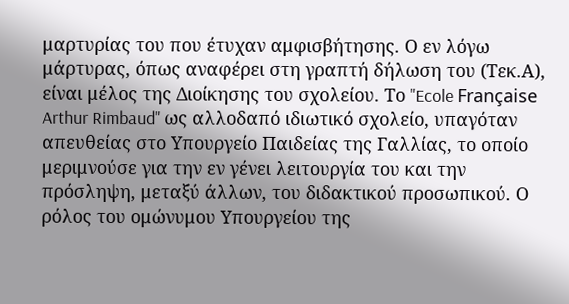μαρτυρίας του που έτυχαν αμφισβήτησης. Ο εν λόγω μάρτυρας, όπως αναφέρει στη γραπτή δήλωση του (Τεκ.Α), είναι μέλος της Διοίκησης του σχολείου. Το "Ecole Française Arthur Rimbaud" ως αλλοδαπό ιδιωτικό σχολείο, υπαγόταν απευθείας στο Υπουργείο Παιδείας της Γαλλίας, το οποίο μεριμνούσε για την εν γένει λειτουργία του και την πρόσληψη, μεταξύ άλλων, του διδακτικού προσωπικού. Ο ρόλος του ομώνυμου Υπουργείου της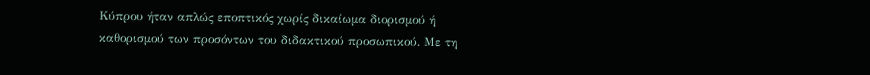Κύπρου ήταν απλώς εποπτικός χωρίς δικαίωμα διορισμού ή καθορισμού των προσόντων του διδακτικού προσωπικού. Με τη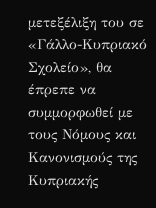μετεξέλιξη του σε «Γάλλο-Κυπριακό Σχολείο», θα έπρεπε να συμμορφωθεί με τους Νόμους και Κανονισμούς της Κυπριακής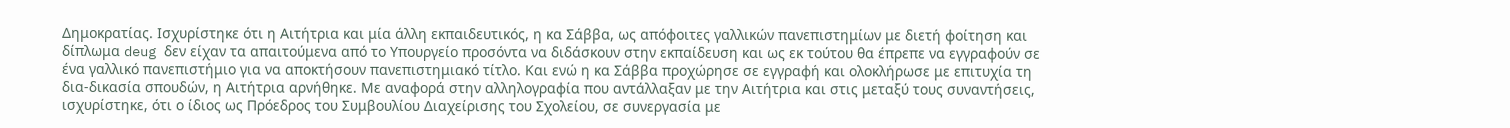Δημοκρατίας. Ισχυρίστηκε ότι η Αιτήτρια και μία άλλη εκπαιδευτικός, η κα Σάββα, ως απόφοιτες γαλλικών πανεπιστημίων με διετή φοίτηση και δίπλωμα deug δεν είχαν τα απαιτούμενα από το Υπουργείο προσόντα να διδάσκουν στην εκπαίδευση και ως εκ τούτου θα έπρεπε να εγγραφούν σε ένα γαλλικό πανεπιστήμιο για να αποκτήσουν πανεπιστημιακό τίτλο. Και ενώ η κα Σάββα προχώρησε σε εγγραφή και ολοκλήρωσε με επιτυχία τη δια-δικασία σπουδών, η Αιτήτρια αρνήθηκε. Με αναφορά στην αλληλογραφία που αντάλλαξαν με την Αιτήτρια και στις μεταξύ τους συναντήσεις, ισχυρίστηκε, ότι ο ίδιος ως Πρόεδρος του Συμβουλίου Διαχείρισης του Σχολείου, σε συνεργασία με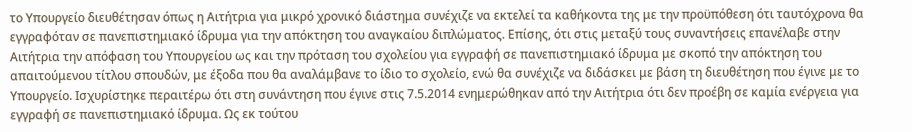το Υπουργείο διευθέτησαν όπως η Αιτήτρια για μικρό χρονικό διάστημα συνέχιζε να εκτελεί τα καθήκοντα της με την προϋπόθεση ότι ταυτόχρονα θα εγγραφόταν σε πανεπιστημιακό ίδρυμα για την απόκτηση του αναγκαίου διπλώματος. Επίσης, ότι στις μεταξύ τους συναντήσεις επανέλαβε στην Αιτήτρια την απόφαση του Υπουργείου ως και την πρόταση του σχολείου για εγγραφή σε πανεπιστημιακό ίδρυμα με σκοπό την απόκτηση του απαιτούμενου τίτλου σπουδών, με έξοδα που θα αναλάμβανε το ίδιο το σχολείο, ενώ θα συνέχιζε να διδάσκει με βάση τη διευθέτηση που έγινε με το Υπουργείο. Ισχυρίστηκε περαιτέρω ότι στη συνάντηση που έγινε στις 7.5.2014 ενημερώθηκαν από την Αιτήτρια ότι δεν προέβη σε καμία ενέργεια για εγγραφή σε πανεπιστημιακό ίδρυμα. Ως εκ τούτου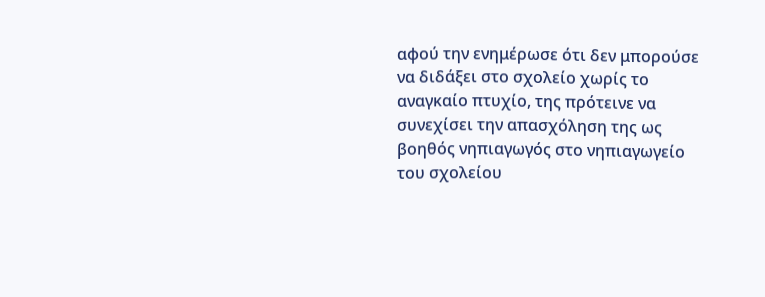αφού την ενημέρωσε ότι δεν μπορούσε να διδάξει στο σχολείο χωρίς το αναγκαίο πτυχίο, της πρότεινε να συνεχίσει την απασχόληση της ως βοηθός νηπιαγωγός στο νηπιαγωγείο του σχολείου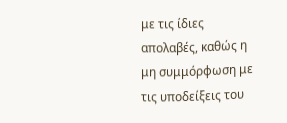με τις ίδιες απολαβές, καθώς η μη συμμόρφωση με τις υποδείξεις του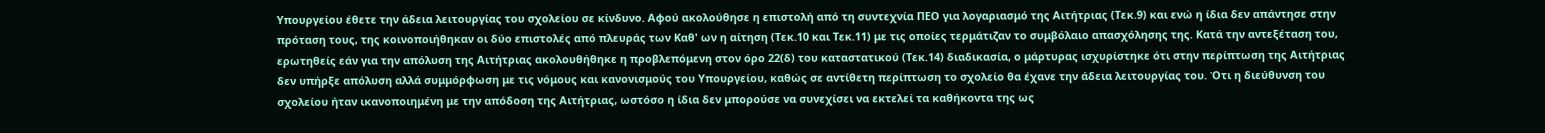Υπουργείου έθετε την άδεια λειτουργίας του σχολείου σε κίνδυνο. Αφού ακολούθησε η επιστολή από τη συντεχνία ΠΕΟ για λογαριασμό της Αιτήτριας (Τεκ.9) και ενώ η ίδια δεν απάντησε στην πρόταση τους, της κοινοποιήθηκαν οι δύο επιστολές από πλευράς των Καθ' ων η αίτηση (Τεκ.10 και Τεκ.11) με τις οποίες τερμάτιζαν το συμβόλαιο απασχόλησης της. Κατά την αντεξέταση του, ερωτηθείς εάν για την απόλυση της Αιτήτριας ακολουθήθηκε η προβλεπόμενη στον όρο 22(δ) του καταστατικού (Τεκ.14) διαδικασία, ο μάρτυρας ισχυρίστηκε ότι στην περίπτωση της Αιτήτριας δεν υπήρξε απόλυση αλλά συμμόρφωση με τις νόμους και κανονισμούς του Υπουργείου, καθώς σε αντίθετη περίπτωση το σχολείο θα έχανε την άδεια λειτουργίας του. Ότι η διεύθυνση του σχολείου ήταν ικανοποιημένη με την απόδοση της Αιτήτριας, ωστόσο η ίδια δεν μπορούσε να συνεχίσει να εκτελεί τα καθήκοντα της ως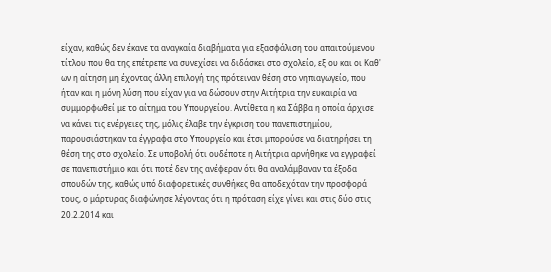είχαν, καθώς δεν έκανε τα αναγκαία διαβήματα για εξασφάλιση του απαιτούμενου τίτλου που θα της επέτρεπε να συνεχίσει να διδάσκει στο σχολείο, εξ ου και οι Καθ' ων η αίτηση μη έχοντας άλλη επιλογή της πρότειναν θέση στο νηπιαγωγείο, που ήταν και η μόνη λύση που είχαν για να δώσουν στην Αιτήτρια την ευκαιρία να συμμορφωθεί με το αίτημα του Υπουργείου. Αντίθετα η κα Σάββα η οποία άρχισε να κάνει τις ενέργειες της, μόλις έλαβε την έγκριση του πανεπιστημίου, παρουσιάστηκαν τα έγγραφα στο Υπουργείο και έτσι μπορούσε να διατηρήσει τη θέση της στο σχολείο. Σε υποβολή ότι ουδέποτε η Αιτήτρια αρνήθηκε να εγγραφεί σε πανεπιστήμιο και ότι ποτέ δεν της ανέφεραν ότι θα αναλάμβαναν τα έξοδα σπουδών της, καθώς υπό διαφορετικές συνθήκες θα αποδεχόταν την προσφορά τους, ο μάρτυρας διαφώνησε λέγοντας ότι η πρόταση είχε γίνει και στις δύο στις 20.2.2014 και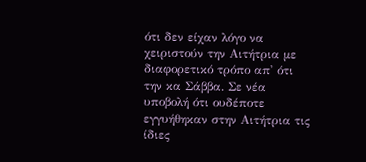ότι δεν είχαν λόγο να χειριστούν την Αιτήτρια με διαφορετικό τρόπο απ' ότι την κα Σάββα. Σε νέα υποβολή ότι ουδέποτε εγγυήθηκαν στην Αιτήτρια τις ίδιες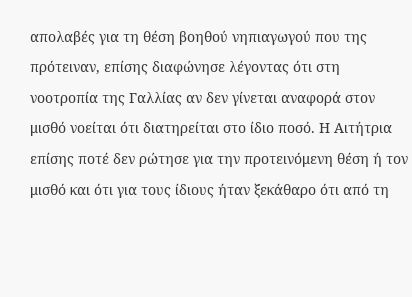απολαβές για τη θέση βοηθού νηπιαγωγού που της πρότειναν, επίσης διαφώνησε λέγοντας ότι στη νοοτροπία της Γαλλίας αν δεν γίνεται αναφορά στον μισθό νοείται ότι διατηρείται στο ίδιο ποσό. Η Αιτήτρια επίσης ποτέ δεν ρώτησε για την προτεινόμενη θέση ή τον μισθό και ότι για τους ίδιους ήταν ξεκάθαρο ότι από τη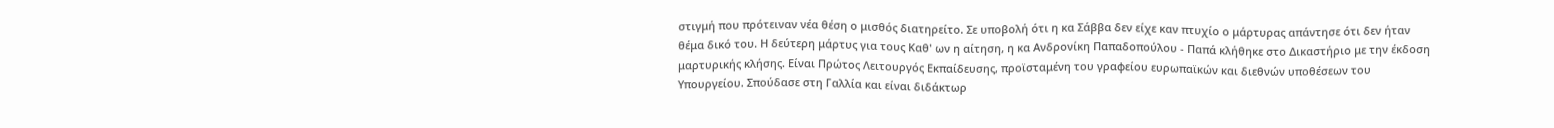στιγμή που πρότειναν νέα θέση ο μισθός διατηρείτο. Σε υποβολή ότι η κα Σάββα δεν είχε καν πτυχίο ο μάρτυρας απάντησε ότι δεν ήταν θέμα δικό του. Η δεύτερη μάρτυς για τους Καθ' ων η αίτηση, η κα Ανδρονίκη Παπαδοπούλου - Παπά κλήθηκε στο Δικαστήριο με την έκδοση μαρτυρικής κλήσης. Είναι Πρώτος Λειτουργός Εκπαίδευσης, προϊσταμένη του γραφείου ευρωπαϊκών και διεθνών υποθέσεων του Υπουργείου. Σπούδασε στη Γαλλία και είναι διδάκτωρ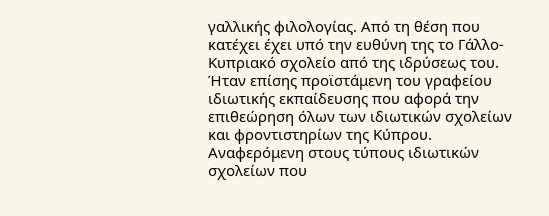γαλλικής φιλολογίας. Από τη θέση που κατέχει έχει υπό την ευθύνη της το Γάλλο-Κυπριακό σχολείο από της ιδρύσεως του. Ήταν επίσης προϊστάμενη του γραφείου ιδιωτικής εκπαίδευσης που αφορά την επιθεώρηση όλων των ιδιωτικών σχολείων και φροντιστηρίων της Κύπρου. Αναφερόμενη στους τύπους ιδιωτικών σχολείων που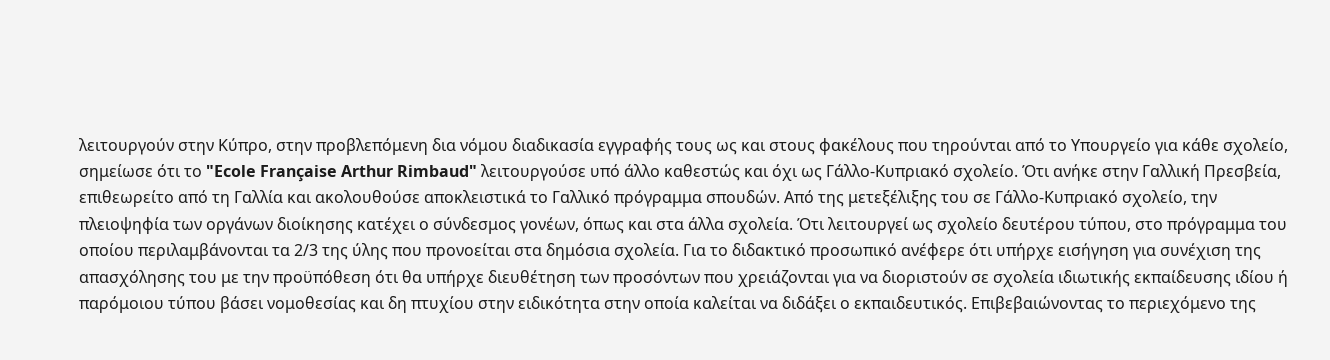λειτουργούν στην Κύπρο, στην προβλεπόμενη δια νόμου διαδικασία εγγραφής τους ως και στους φακέλους που τηρούνται από το Υπουργείο για κάθε σχολείο, σημείωσε ότι το "Ecole Française Arthur Rimbaud" λειτουργούσε υπό άλλο καθεστώς και όχι ως Γάλλο-Κυπριακό σχολείο. Ότι ανήκε στην Γαλλική Πρεσβεία, επιθεωρείτο από τη Γαλλία και ακολουθούσε αποκλειστικά το Γαλλικό πρόγραμμα σπουδών. Από της μετεξέλιξης του σε Γάλλο-Κυπριακό σχολείο, την πλειοψηφία των οργάνων διοίκησης κατέχει ο σύνδεσμος γονέων, όπως και στα άλλα σχολεία. Ότι λειτουργεί ως σχολείο δευτέρου τύπου, στο πρόγραμμα του οποίου περιλαμβάνονται τα 2/3 της ύλης που προνοείται στα δημόσια σχολεία. Για το διδακτικό προσωπικό ανέφερε ότι υπήρχε εισήγηση για συνέχιση της απασχόλησης του με την προϋπόθεση ότι θα υπήρχε διευθέτηση των προσόντων που χρειάζονται για να διοριστούν σε σχολεία ιδιωτικής εκπαίδευσης ιδίου ή παρόμοιου τύπου βάσει νομοθεσίας και δη πτυχίου στην ειδικότητα στην οποία καλείται να διδάξει ο εκπαιδευτικός. Επιβεβαιώνοντας το περιεχόμενο της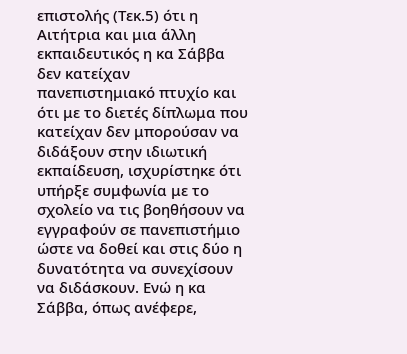επιστολής (Τεκ.5) ότι η Αιτήτρια και μια άλλη εκπαιδευτικός η κα Σάββα δεν κατείχαν πανεπιστημιακό πτυχίο και ότι με το διετές δίπλωμα που κατείχαν δεν μπορούσαν να διδάξουν στην ιδιωτική εκπαίδευση, ισχυρίστηκε ότι υπήρξε συμφωνία με το σχολείο να τις βοηθήσουν να εγγραφούν σε πανεπιστήμιο ώστε να δοθεί και στις δύο η δυνατότητα να συνεχίσουν να διδάσκουν. Ενώ η κα Σάββα, όπως ανέφερε,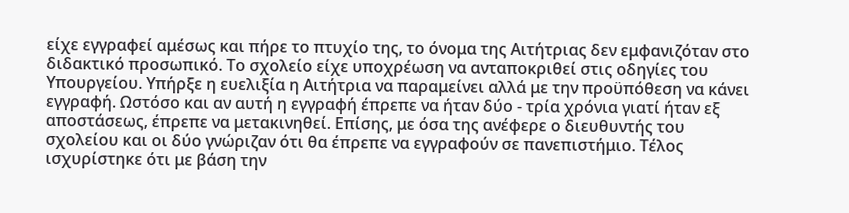είχε εγγραφεί αμέσως και πήρε το πτυχίο της, το όνομα της Αιτήτριας δεν εμφανιζόταν στο διδακτικό προσωπικό. Το σχολείο είχε υποχρέωση να ανταποκριθεί στις οδηγίες του Υπουργείου. Υπήρξε η ευελιξία η Αιτήτρια να παραμείνει αλλά με την προϋπόθεση να κάνει εγγραφή. Ωστόσο και αν αυτή η εγγραφή έπρεπε να ήταν δύο - τρία χρόνια γιατί ήταν εξ αποστάσεως, έπρεπε να μετακινηθεί. Επίσης, με όσα της ανέφερε ο διευθυντής του σχολείου και οι δύο γνώριζαν ότι θα έπρεπε να εγγραφούν σε πανεπιστήμιο. Τέλος ισχυρίστηκε ότι με βάση την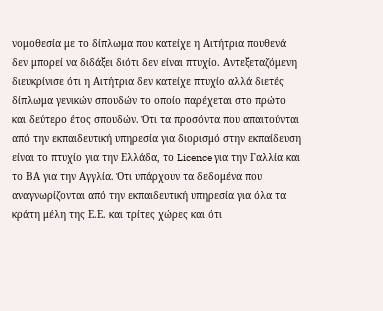νομοθεσία με το δίπλωμα που κατείχε η Αιτήτρια πουθενά δεν μπορεί να διδάξει διότι δεν είναι πτυχίο. Αντεξεταζόμενη διευκρίνισε ότι η Αιτήτρια δεν κατείχε πτυχίο αλλά διετές δίπλωμα γενικών σπουδών το οποίο παρέχεται στο πρώτο και δεύτερο έτος σπουδών. Ότι τα προσόντα που απαιτούνται από την εκπαιδευτική υπηρεσία για διορισμό στην εκπαίδευση είναι το πτυχίο για την Ελλάδα, το Licence για την Γαλλία και το ΒΑ για την Αγγλία. Ότι υπάρχουν τα δεδομένα που αναγνωρίζονται από την εκπαιδευτική υπηρεσία για όλα τα κράτη μέλη της Ε.Ε. και τρίτες χώρες και ότι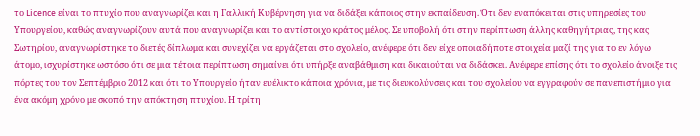το Licence είναι το πτυχίο που αναγνωρίζει και η Γαλλική Κυβέρνηση για να διδάξει κάποιος στην εκπαίδευση. Ότι δεν εναπόκειται στις υπηρεσίες του Υπουργείου, καθώς αναγνωρίζουν αυτά που αναγνωρίζει και το αντίστοιχο κράτος μέλος. Σε υποβολή ότι στην περίπτωση άλλης καθηγήτριας, της κας Σωτηρίου, αναγνωρίστηκε το διετές δίπλωμα και συνεχίζει να εργάζεται στο σχολείο, ανέφερε ότι δεν είχε οποιαδήποτε στοιχεία μαζί της για το εν λόγω άτομο, ισχυρίστηκε ωστόσο ότι σε μια τέτοια περίπτωση σημαίνει ότι υπήρξε αναβάθμιση και δικαιούται να διδάσκει. Ανέφερε επίσης ότι το σχολείο άνοιξε τις πόρτες του τον Σεπτέμβριο 2012 και ότι το Υπουργείο ήταν ευέλικτο κάποια χρόνια, με τις διευκολύνσεις και του σχολείου να εγγραφούν σε πανεπιστήμιο για ένα ακόμη χρόνο με σκοπό την απόκτηση πτυχίου. Η τρίτη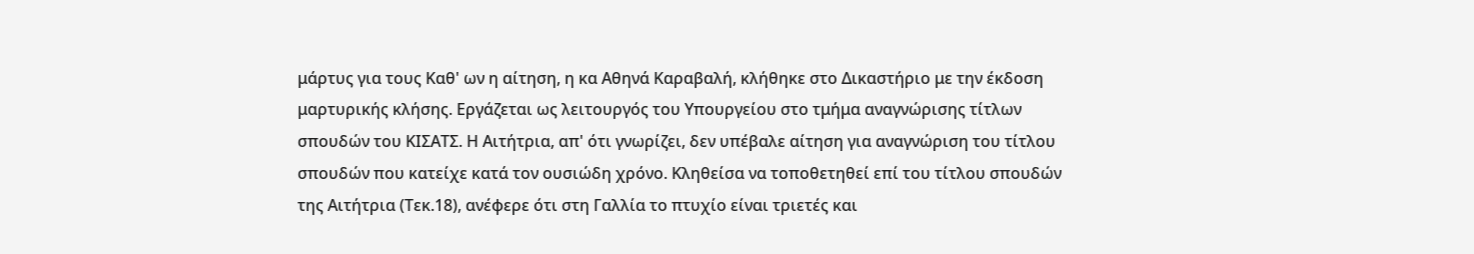μάρτυς για τους Καθ' ων η αίτηση, η κα Αθηνά Καραβαλή, κλήθηκε στο Δικαστήριο με την έκδοση μαρτυρικής κλήσης. Εργάζεται ως λειτουργός του Υπουργείου στο τμήμα αναγνώρισης τίτλων σπουδών του ΚΙΣΑΤΣ. Η Αιτήτρια, απ' ότι γνωρίζει, δεν υπέβαλε αίτηση για αναγνώριση του τίτλου σπουδών που κατείχε κατά τον ουσιώδη χρόνο. Κληθείσα να τοποθετηθεί επί του τίτλου σπουδών της Αιτήτρια (Τεκ.18), ανέφερε ότι στη Γαλλία το πτυχίο είναι τριετές και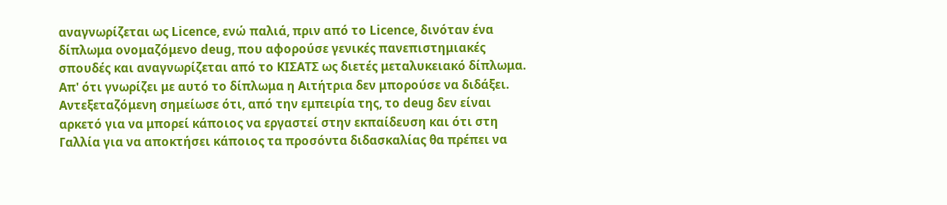αναγνωρίζεται ως Licence, ενώ παλιά, πριν από το Licence, δινόταν ένα δίπλωμα ονομαζόμενο deug, που αφορούσε γενικές πανεπιστημιακές σπουδές και αναγνωρίζεται από το ΚΙΣΑΤΣ ως διετές μεταλυκειακό δίπλωμα. Απ' ότι γνωρίζει με αυτό το δίπλωμα η Αιτήτρια δεν μπορούσε να διδάξει. Αντεξεταζόμενη σημείωσε ότι, από την εμπειρία της, το deug δεν είναι αρκετό για να μπορεί κάποιος να εργαστεί στην εκπαίδευση και ότι στη Γαλλία για να αποκτήσει κάποιος τα προσόντα διδασκαλίας θα πρέπει να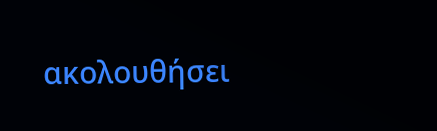ακολουθήσει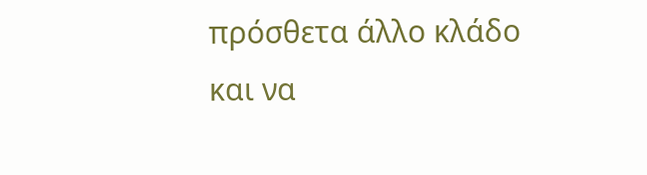πρόσθετα άλλο κλάδο και να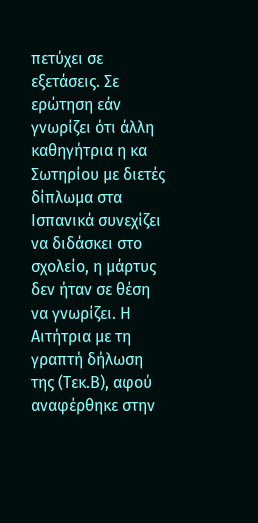πετύχει σε εξετάσεις. Σε ερώτηση εάν γνωρίζει ότι άλλη καθηγήτρια η κα Σωτηρίου με διετές δίπλωμα στα Ισπανικά συνεχίζει να διδάσκει στο σχολείο, η μάρτυς δεν ήταν σε θέση να γνωρίζει. Η Αιτήτρια με τη γραπτή δήλωση της (Τεκ.Β), αφού αναφέρθηκε στην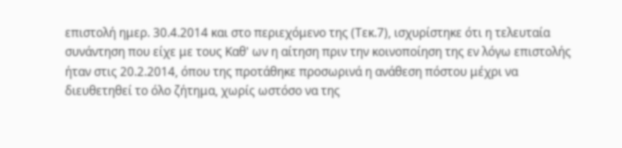επιστολή ημερ. 30.4.2014 και στο περιεχόμενο της (Τεκ.7), ισχυρίστηκε ότι η τελευταία συνάντηση που είχε με τους Καθ' ων η αίτηση πριν την κοινοποίηση της εν λόγω επιστολής ήταν στις 20.2.2014, όπου της προτάθηκε προσωρινά η ανάθεση πόστου μέχρι να διευθετηθεί το όλο ζήτημα, χωρίς ωστόσο να της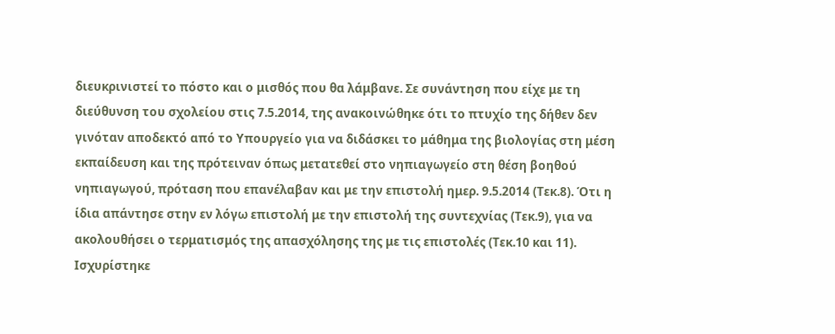διευκρινιστεί το πόστο και ο μισθός που θα λάμβανε. Σε συνάντηση που είχε με τη διεύθυνση του σχολείου στις 7.5.2014, της ανακοινώθηκε ότι το πτυχίο της δήθεν δεν γινόταν αποδεκτό από το Υπουργείο για να διδάσκει το μάθημα της βιολογίας στη μέση εκπαίδευση και της πρότειναν όπως μετατεθεί στο νηπιαγωγείο στη θέση βοηθού νηπιαγωγού, πρόταση που επανέλαβαν και με την επιστολή ημερ. 9.5.2014 (Τεκ.8). Ότι η ίδια απάντησε στην εν λόγω επιστολή με την επιστολή της συντεχνίας (Τεκ.9), για να ακολουθήσει ο τερματισμός της απασχόλησης της με τις επιστολές (Τεκ.10 και 11). Ισχυρίστηκε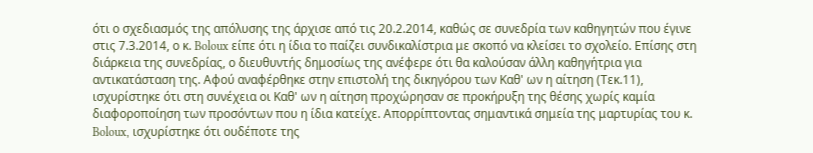ότι ο σχεδιασμός της απόλυσης της άρχισε από τις 20.2.2014, καθώς σε συνεδρία των καθηγητών που έγινε στις 7.3.2014, ο κ. Boloux είπε ότι η ίδια το παίζει συνδικαλίστρια με σκοπό να κλείσει το σχολείο. Επίσης στη διάρκεια της συνεδρίας, ο διευθυντής δημοσίως της ανέφερε ότι θα καλούσαν άλλη καθηγήτρια για αντικατάσταση της. Αφού αναφέρθηκε στην επιστολή της δικηγόρου των Καθ' ων η αίτηση (Τεκ.11), ισχυρίστηκε ότι στη συνέχεια οι Καθ' ων η αίτηση προχώρησαν σε προκήρυξη της θέσης χωρίς καμία διαφοροποίηση των προσόντων που η ίδια κατείχε. Απορρίπτοντας σημαντικά σημεία της μαρτυρίας του κ. Boloux, ισχυρίστηκε ότι ουδέποτε της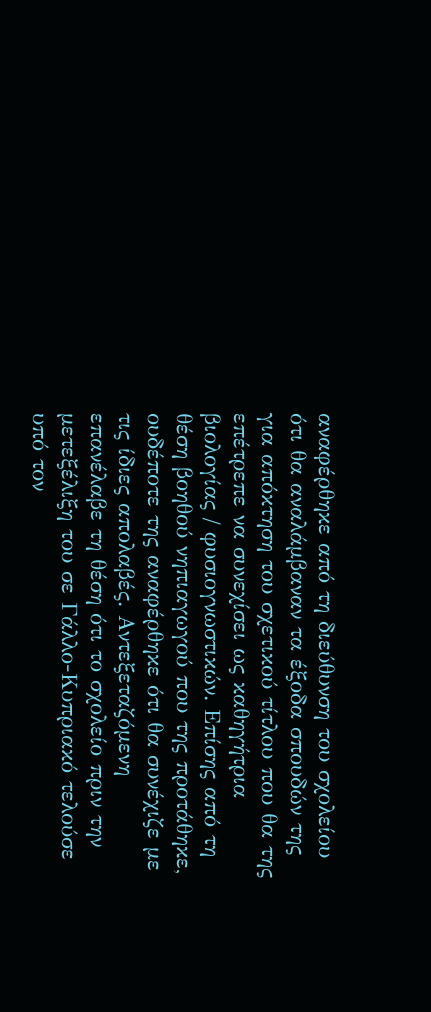αναφέρθηκε από τη διεύθυνση του σχολείου ότι θα αναλάμβαναν τα έξοδα σπουδών της για απόκτηση του σχετικού τίτλου που θα της επέτρεπε να συνεχίσει ως καθηγήτρια βιολογίας / φυσιογνωστικών. Επίσης από τη θέση βοηθού νηπιαγωγού που της προτάθηκε, ουδέποτε της αναφέρθηκε ότι θα συνέχιζε με τις ίδιες απολαβές. Αντεξεταζόμενη επανέλαβε τη θέση ότι το σχολείο πριν την μετεξέλιξη του σε Γάλλο-Κυπριακό τελούσε υπό τον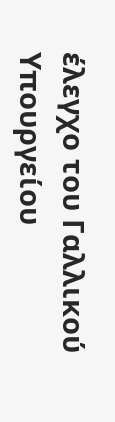έλεγχο του Γαλλικού Υπουργείου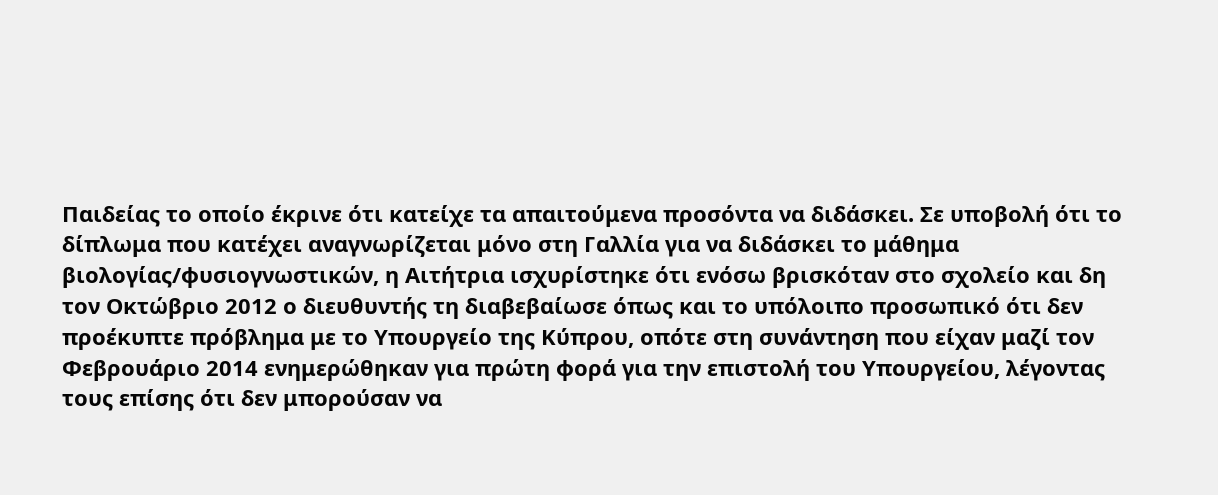Παιδείας το οποίο έκρινε ότι κατείχε τα απαιτούμενα προσόντα να διδάσκει. Σε υποβολή ότι το δίπλωμα που κατέχει αναγνωρίζεται μόνο στη Γαλλία για να διδάσκει το μάθημα βιολογίας/φυσιογνωστικών, η Αιτήτρια ισχυρίστηκε ότι ενόσω βρισκόταν στο σχολείο και δη τον Οκτώβριο 2012 ο διευθυντής τη διαβεβαίωσε όπως και το υπόλοιπο προσωπικό ότι δεν προέκυπτε πρόβλημα με το Υπουργείο της Κύπρου, οπότε στη συνάντηση που είχαν μαζί τον Φεβρουάριο 2014 ενημερώθηκαν για πρώτη φορά για την επιστολή του Υπουργείου, λέγοντας τους επίσης ότι δεν μπορούσαν να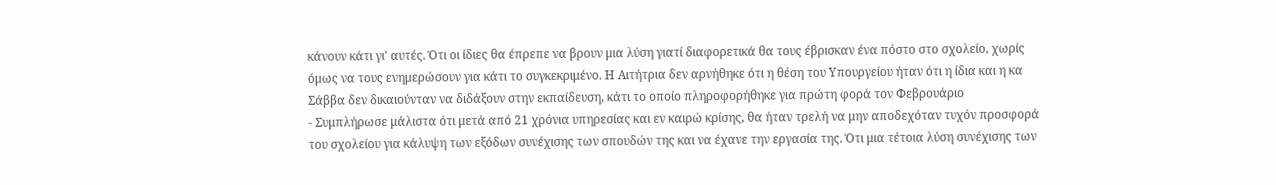κάνουν κάτι γι' αυτές. Ότι οι ίδιες θα έπρεπε να βρουν μια λύση γιατί διαφορετικά θα τους έβρισκαν ένα πόστο στο σχολείο, χωρίς όμως να τους ενημερώσουν για κάτι το συγκεκριμένο. Η Αιτήτρια δεν αρνήθηκε ότι η θέση του Υπουργείου ήταν ότι η ίδια και η κα Σάββα δεν δικαιούνταν να διδάξουν στην εκπαίδευση, κάτι το οποίο πληροφορήθηκε για πρώτη φορά τον Φεβρουάριο
- Συμπλήρωσε μάλιστα ότι μετά από 21 χρόνια υπηρεσίας και εν καιρώ κρίσης, θα ήταν τρελή να μην αποδεχόταν τυχόν προσφορά του σχολείου για κάλυψη των εξόδων συνέχισης των σπουδών της και να έχανε την εργασία της. Ότι μια τέτοια λύση συνέχισης των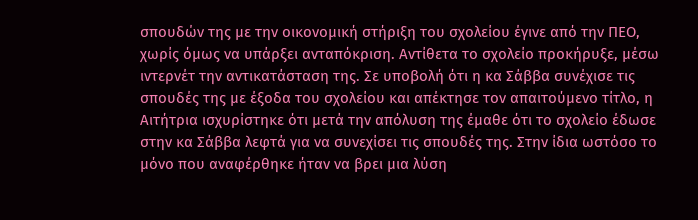σπουδών της με την οικονομική στήριξη του σχολείου έγινε από την ΠΕΟ, χωρίς όμως να υπάρξει ανταπόκριση. Αντίθετα το σχολείο προκήρυξε, μέσω ιντερνέτ την αντικατάσταση της. Σε υποβολή ότι η κα Σάββα συνέχισε τις σπουδές της με έξοδα του σχολείου και απέκτησε τον απαιτούμενο τίτλο, η Αιτήτρια ισχυρίστηκε ότι μετά την απόλυση της έμαθε ότι το σχολείο έδωσε στην κα Σάββα λεφτά για να συνεχίσει τις σπουδές της. Στην ίδια ωστόσο το μόνο που αναφέρθηκε ήταν να βρει μια λύση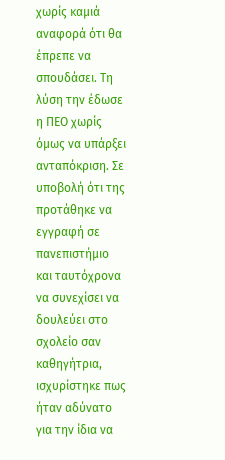χωρίς καμιά αναφορά ότι θα έπρεπε να σπουδάσει. Τη λύση την έδωσε η ΠΕΟ χωρίς όμως να υπάρξει ανταπόκριση. Σε υποβολή ότι της προτάθηκε να εγγραφή σε πανεπιστήμιο και ταυτόχρονα να συνεχίσει να δουλεύει στο σχολείο σαν καθηγήτρια, ισχυρίστηκε πως ήταν αδύνατο για την ίδια να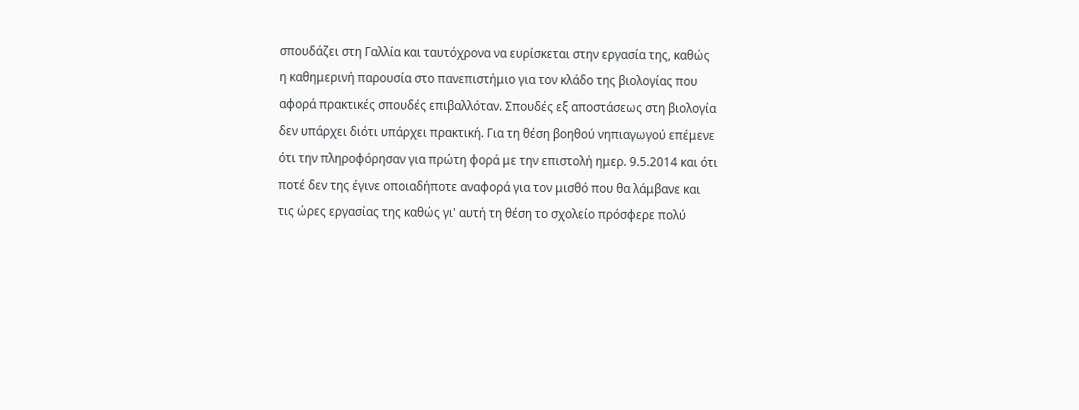σπουδάζει στη Γαλλία και ταυτόχρονα να ευρίσκεται στην εργασία της, καθώς η καθημερινή παρουσία στο πανεπιστήμιο για τον κλάδο της βιολογίας που αφορά πρακτικές σπουδές επιβαλλόταν. Σπουδές εξ αποστάσεως στη βιολογία δεν υπάρχει διότι υπάρχει πρακτική. Για τη θέση βοηθού νηπιαγωγού επέμενε ότι την πληροφόρησαν για πρώτη φορά με την επιστολή ημερ. 9.5.2014 και ότι ποτέ δεν της έγινε οποιαδήποτε αναφορά για τον μισθό που θα λάμβανε και τις ώρες εργασίας της καθώς γι' αυτή τη θέση το σχολείο πρόσφερε πολύ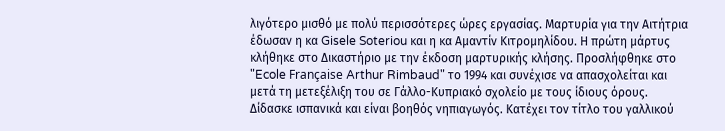λιγότερο μισθό με πολύ περισσότερες ώρες εργασίας. Μαρτυρία για την Αιτήτρια έδωσαν η κα Gisele Soteriou και η κα Αμαντίν Κιτρομηλίδου. Η πρώτη μάρτυς κλήθηκε στο Δικαστήριο με την έκδοση μαρτυρικής κλήσης. Προσλήφθηκε στο "Ecole Française Arthur Rimbaud" το 1994 και συνέχισε να απασχολείται και μετά τη μετεξέλιξη του σε Γάλλο-Κυπριακό σχολείο με τους ίδιους όρους. Δίδασκε ισπανικά και είναι βοηθός νηπιαγωγός. Κατέχει τον τίτλο του γαλλικού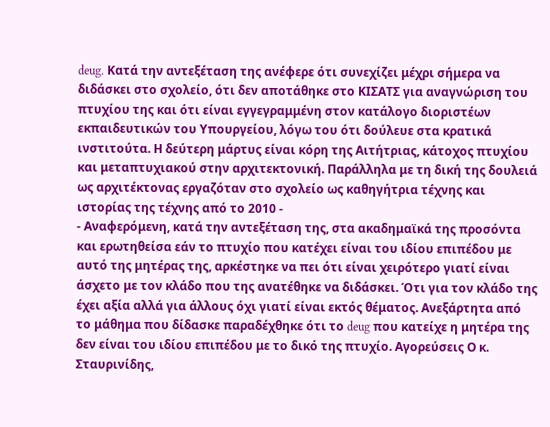deug. Κατά την αντεξέταση της ανέφερε ότι συνεχίζει μέχρι σήμερα να διδάσκει στο σχολείο, ότι δεν αποτάθηκε στο ΚΙΣΑΤΣ για αναγνώριση του πτυχίου της και ότι είναι εγγεγραμμένη στον κατάλογο διοριστέων εκπαιδευτικών του Υπουργείου, λόγω του ότι δούλευε στα κρατικά ινστιτούτα. Η δεύτερη μάρτυς είναι κόρη της Αιτήτριας, κάτοχος πτυχίου και μεταπτυχιακού στην αρχιτεκτονική. Παράλληλα με τη δική της δουλειά ως αρχιτέκτονας εργαζόταν στο σχολείο ως καθηγήτρια τέχνης και ιστορίας της τέχνης από το 2010 -
- Αναφερόμενη, κατά την αντεξέταση της, στα ακαδημαϊκά της προσόντα και ερωτηθείσα εάν το πτυχίο που κατέχει είναι του ιδίου επιπέδου με αυτό της μητέρας της, αρκέστηκε να πει ότι είναι χειρότερο γιατί είναι άσχετο με τον κλάδο που της ανατέθηκε να διδάσκει. Ότι για τον κλάδο της έχει αξία αλλά για άλλους όχι γιατί είναι εκτός θέματος. Ανεξάρτητα από το μάθημα που δίδασκε παραδέχθηκε ότι το deug που κατείχε η μητέρα της δεν είναι του ιδίου επιπέδου με το δικό της πτυχίο. Αγορεύσεις Ο κ. Σταυρινίδης,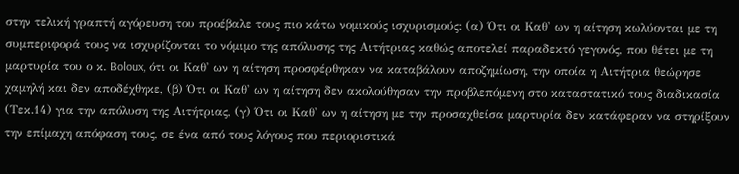στην τελική γραπτή αγόρευση του προέβαλε τους πιο κάτω νομικούς ισχυρισμούς: (α) Ότι οι Καθ' ων η αίτηση κωλύονται με τη συμπεριφορά τους να ισχυρίζονται το νόμιμο της απόλυσης της Αιτήτριας καθώς αποτελεί παραδεκτό γεγονός, που θέτει με τη μαρτυρία του ο κ. Boloux, ότι οι Καθ' ων η αίτηση προσφέρθηκαν να καταβάλουν αποζημίωση, την οποία η Αιτήτρια θεώρησε χαμηλή και δεν αποδέχθηκε, (β) Ότι οι Καθ' ων η αίτηση δεν ακολούθησαν την προβλεπόμενη στο καταστατικό τους διαδικασία (Τεκ.14) για την απόλυση της Αιτήτριας, (γ) Ότι οι Καθ' ων η αίτηση με την προσαχθείσα μαρτυρία δεν κατάφεραν να στηρίξουν την επίμαχη απόφαση τους, σε ένα από τους λόγους που περιοριστικά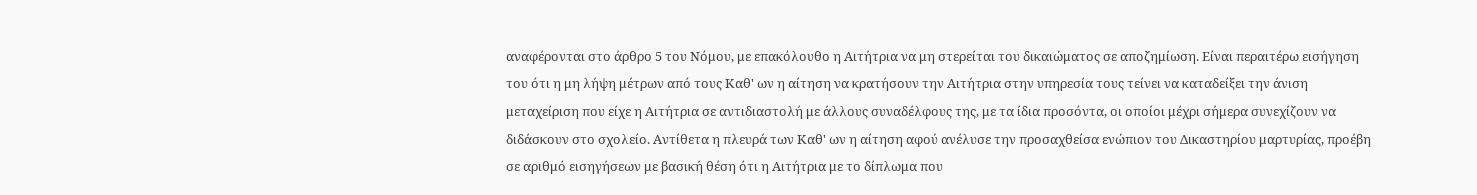αναφέρονται στο άρθρο 5 του Νόμου, με επακόλουθο η Αιτήτρια να μη στερείται του δικαιώματος σε αποζημίωση. Είναι περαιτέρω εισήγηση του ότι η μη λήψη μέτρων από τους Καθ' ων η αίτηση να κρατήσουν την Αιτήτρια στην υπηρεσία τους τείνει να καταδείξει την άνιση μεταχείριση που είχε η Αιτήτρια σε αντιδιαστολή με άλλους συναδέλφους της, με τα ίδια προσόντα, οι οποίοι μέχρι σήμερα συνεχίζουν να διδάσκουν στο σχολείο. Αντίθετα η πλευρά των Καθ' ων η αίτηση αφού ανέλυσε την προσαχθείσα ενώπιον του Δικαστηρίου μαρτυρίας, προέβη σε αριθμό εισηγήσεων με βασική θέση ότι η Αιτήτρια με το δίπλωμα που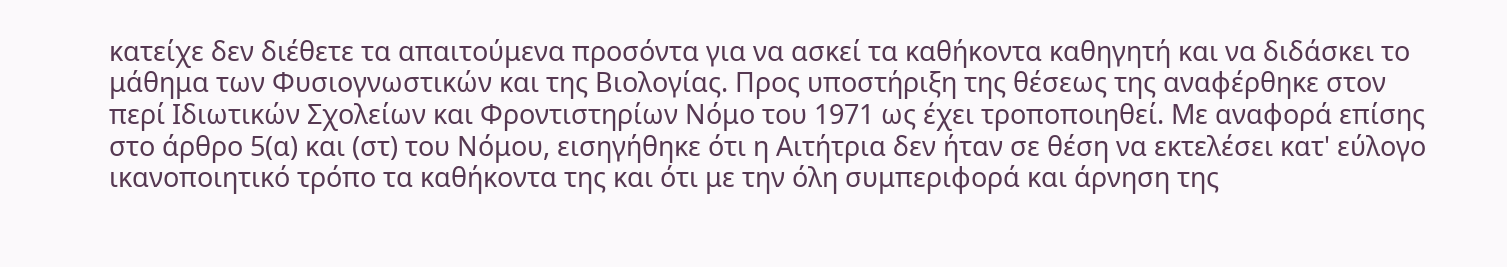κατείχε δεν διέθετε τα απαιτούμενα προσόντα για να ασκεί τα καθήκοντα καθηγητή και να διδάσκει το μάθημα των Φυσιογνωστικών και της Βιολογίας. Προς υποστήριξη της θέσεως της αναφέρθηκε στον περί Ιδιωτικών Σχολείων και Φροντιστηρίων Νόμο του 1971 ως έχει τροποποιηθεί. Με αναφορά επίσης στο άρθρο 5(α) και (στ) του Νόμου, εισηγήθηκε ότι η Αιτήτρια δεν ήταν σε θέση να εκτελέσει κατ' εύλογο ικανοποιητικό τρόπο τα καθήκοντα της και ότι με την όλη συμπεριφορά και άρνηση της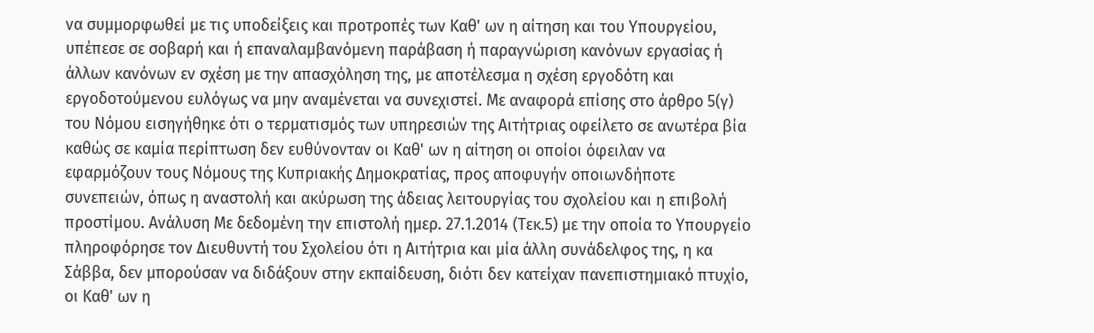να συμμορφωθεί με τις υποδείξεις και προτροπές των Καθ' ων η αίτηση και του Υπουργείου, υπέπεσε σε σοβαρή και ή επαναλαμβανόμενη παράβαση ή παραγνώριση κανόνων εργασίας ή άλλων κανόνων εν σχέση με την απασχόληση της, με αποτέλεσμα η σχέση εργοδότη και εργοδοτούμενου ευλόγως να μην αναμένεται να συνεχιστεί. Με αναφορά επίσης στο άρθρο 5(γ) του Νόμου εισηγήθηκε ότι ο τερματισμός των υπηρεσιών της Αιτήτριας οφείλετο σε ανωτέρα βία καθώς σε καμία περίπτωση δεν ευθύνονταν οι Καθ' ων η αίτηση οι οποίοι όφειλαν να εφαρμόζουν τους Νόμους της Κυπριακής Δημοκρατίας, προς αποφυγήν οποιωνδήποτε συνεπειών, όπως η αναστολή και ακύρωση της άδειας λειτουργίας του σχολείου και η επιβολή προστίμου. Ανάλυση Με δεδομένη την επιστολή ημερ. 27.1.2014 (Τεκ.5) με την οποία το Υπουργείο πληροφόρησε τον Διευθυντή του Σχολείου ότι η Αιτήτρια και μία άλλη συνάδελφος της, η κα Σάββα, δεν μπορούσαν να διδάξουν στην εκπαίδευση, διότι δεν κατείχαν πανεπιστημιακό πτυχίο, οι Καθ' ων η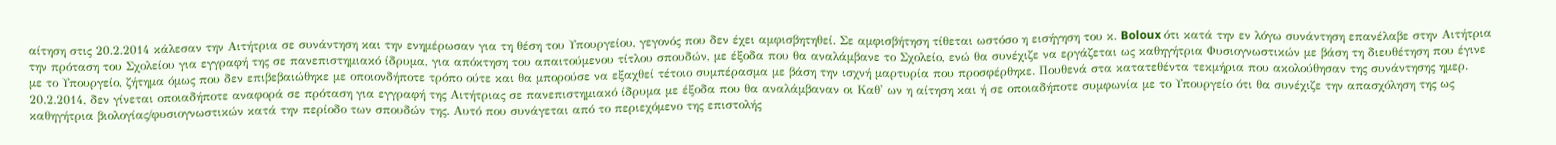αίτηση στις 20.2.2014 κάλεσαν την Αιτήτρια σε συνάντηση και την ενημέρωσαν για τη θέση του Υπουργείου, γεγονός που δεν έχει αμφισβητηθεί. Σε αμφισβήτηση τίθεται ωστόσο η εισήγηση του κ. Boloux ότι κατά την εν λόγω συνάντηση επανέλαβε στην Αιτήτρια την πρόταση του Σχολείου για εγγραφή της σε πανεπιστημιακό ίδρυμα, για απόκτηση του απαιτούμενου τίτλου σπουδών, με έξοδα που θα αναλάμβανε το Σχολείο, ενώ θα συνέχιζε να εργάζεται ως καθηγήτρια Φυσιογνωστικών με βάση τη διευθέτηση που έγινε με το Υπουργείο, ζήτημα όμως που δεν επιβεβαιώθηκε με οποιονδήποτε τρόπο ούτε και θα μπορούσε να εξαχθεί τέτοιο συμπέρασμα με βάση την ισχνή μαρτυρία που προσφέρθηκε. Πουθενά στα κατατεθέντα τεκμήρια που ακολούθησαν της συνάντησης ημερ. 20.2.2014, δεν γίνεται οποιαδήποτε αναφορά σε πρόταση για εγγραφή της Αιτήτριας σε πανεπιστημιακό ίδρυμα με έξοδα που θα αναλάμβαναν οι Καθ' ων η αίτηση και ή σε οποιαδήποτε συμφωνία με το Υπουργείο ότι θα συνέχιζε την απασχόληση της ως καθηγήτρια βιολογίας/φυσιογνωστικών κατά την περίοδο των σπουδών της. Αυτό που συνάγεται από το περιεχόμενο της επιστολής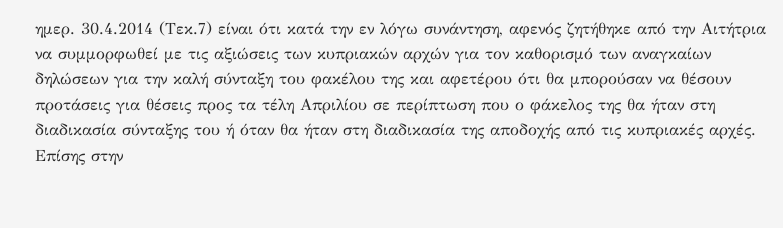ημερ. 30.4.2014 (Τεκ.7) είναι ότι κατά την εν λόγω συνάντηση, αφενός ζητήθηκε από την Αιτήτρια να συμμορφωθεί με τις αξιώσεις των κυπριακών αρχών για τον καθορισμό των αναγκαίων δηλώσεων για την καλή σύνταξη του φακέλου της και αφετέρου ότι θα μπορούσαν να θέσουν προτάσεις για θέσεις προς τα τέλη Απριλίου σε περίπτωση που ο φάκελος της θα ήταν στη διαδικασία σύνταξης του ή όταν θα ήταν στη διαδικασία της αποδοχής από τις κυπριακές αρχές. Επίσης στην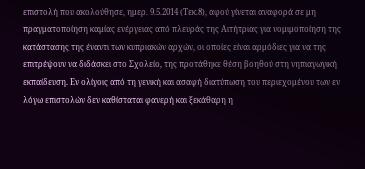επιστολή που ακολούθησε, ημερ. 9.5.2014 (Τεκ.8), αφού γίνεται αναφορά σε μη πραγματοποίηση καμίας ενέργειας από πλευράς της Αιτήτριας για νομιμοποίηση της κατάστασης της έναντι των κυπριακών αρχών, οι οποίες είναι αρμόδιες για να της επιτρέψουν να διδάσκει στο Σχολείο, της προτάθηκε θέση βοηθού στη νηπιαγωγική εκπαίδευση. Εν ολίγοις από τη γενική και ασαφή διατύπωση του περιεχομένου των εν λόγω επιστολών δεν καθίσταται φανερή και ξεκάθαρη η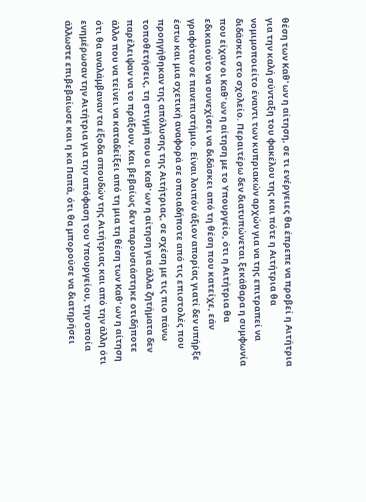θέση των Καθ' ων η αίτηση, σε τι ενέργειες θα έπρεπε να προβεί η Αιτήτρια για την καλή σύνταξη του φακέλου της και πότε η Αιτήτρια θα νομιμοποιείτο έναντι των κυπριακών αρχών για να της επιτραπεί να διδάσκει στο σχολείο. Περαιτέρω δεν διατυπώνεται ξεκάθαρα η συμφωνία που είχαν οι Καθ' ων η αίτηση με το Υπουργείο, ότι η Αιτήτρια θα εδικαιούτο να συνεχίσει να διδάσκει από τη θέση που κατείχε, εάν γραφόταν σε πανεπιστήμιο. Είναι λοιπόν άξιον απορίας γιατί δεν υπήρξε έστω και μια σχετική αναφορά σε οποιαδήποτε από τις επιστολές που προηγήθηκαν της απόλυσης της Αιτήτριας, σε σχέση με τις πιο πάνω τοποθετήσεις, τη στιγμή που οι Καθ' ων η αίτηση για άλλα ζητήματα δεν παρέλειψαν να το πράξουν. Και βεβαίως δεν παρουσιάστηκε οτιδήποτε άλλο που να τείνει να καταδείξει από τη μια τη θέση των Καθ' ων η αίτηση ότι θα αναλάμβαναν τα έξοδα σπουδών της Αιτήτριας και από την άλλη ότι ενημέρωσαν την Αιτήτρια για την απόφαση του Υπουργείου, την οποία άλλωστε επιβεβαίωσε και η κα Παπά, ότι θα μπορούσε να διατηρήσει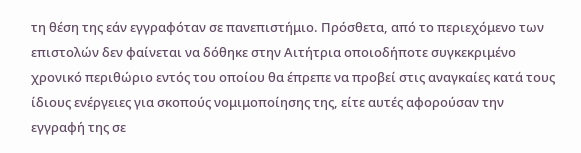τη θέση της εάν εγγραφόταν σε πανεπιστήμιο. Πρόσθετα, από το περιεχόμενο των επιστολών δεν φαίνεται να δόθηκε στην Αιτήτρια οποιοδήποτε συγκεκριμένο χρονικό περιθώριο εντός του οποίου θα έπρεπε να προβεί στις αναγκαίες κατά τους ίδιους ενέργειες για σκοπούς νομιμοποίησης της, είτε αυτές αφορούσαν την εγγραφή της σε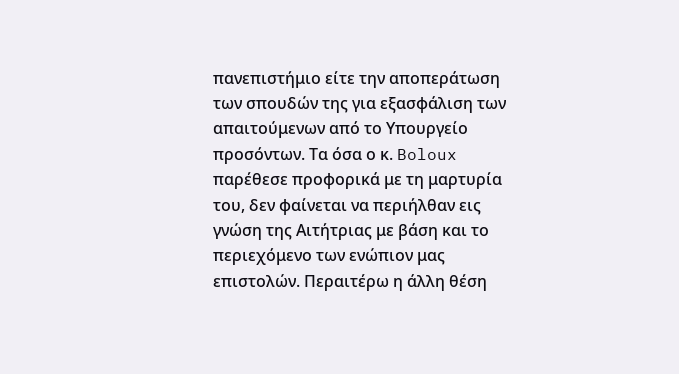πανεπιστήμιο είτε την αποπεράτωση των σπουδών της για εξασφάλιση των απαιτούμενων από το Υπουργείο προσόντων. Τα όσα ο κ. Boloux παρέθεσε προφορικά με τη μαρτυρία του, δεν φαίνεται να περιήλθαν εις γνώση της Αιτήτριας με βάση και το περιεχόμενο των ενώπιον μας επιστολών. Περαιτέρω η άλλη θέση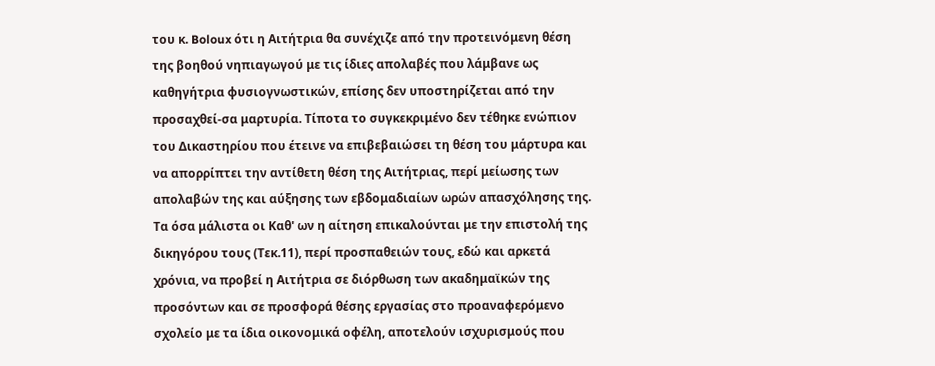του κ. Boloux ότι η Αιτήτρια θα συνέχιζε από την προτεινόμενη θέση της βοηθού νηπιαγωγού με τις ίδιες απολαβές που λάμβανε ως καθηγήτρια φυσιογνωστικών, επίσης δεν υποστηρίζεται από την προσαχθεί-σα μαρτυρία. Τίποτα το συγκεκριμένο δεν τέθηκε ενώπιον του Δικαστηρίου που έτεινε να επιβεβαιώσει τη θέση του μάρτυρα και να απορρίπτει την αντίθετη θέση της Αιτήτριας, περί μείωσης των απολαβών της και αύξησης των εβδομαδιαίων ωρών απασχόλησης της. Τα όσα μάλιστα οι Καθ' ων η αίτηση επικαλούνται με την επιστολή της δικηγόρου τους (Τεκ.11), περί προσπαθειών τους, εδώ και αρκετά χρόνια, να προβεί η Αιτήτρια σε διόρθωση των ακαδημαϊκών της προσόντων και σε προσφορά θέσης εργασίας στο προαναφερόμενο σχολείο με τα ίδια οικονομικά οφέλη, αποτελούν ισχυρισμούς που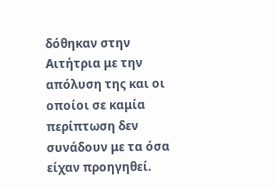δόθηκαν στην Αιτήτρια με την απόλυση της και οι οποίοι σε καμία περίπτωση δεν συνάδουν με τα όσα είχαν προηγηθεί.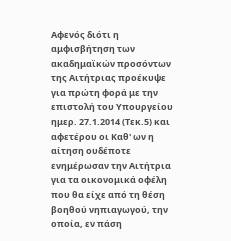Αφενός διότι η αμφισβήτηση των ακαδημαϊκών προσόντων της Αιτήτριας προέκυψε για πρώτη φορά με την επιστολή του Υπουργείου ημερ. 27.1.2014 (Τεκ.5) και αφετέρου οι Καθ' ων η αίτηση ουδέποτε ενημέρωσαν την Αιτήτρια για τα οικονομικά οφέλη που θα είχε από τη θέση βοηθού νηπιαγωγού, την οποία, εν πάση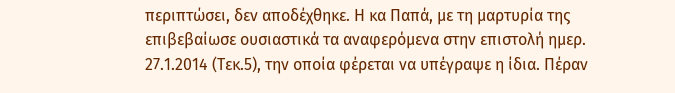περιπτώσει, δεν αποδέχθηκε. Η κα Παπά, με τη μαρτυρία της επιβεβαίωσε ουσιαστικά τα αναφερόμενα στην επιστολή ημερ. 27.1.2014 (Τεκ.5), την οποία φέρεται να υπέγραψε η ίδια. Πέραν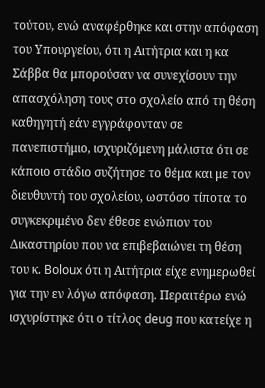τούτου, ενώ αναφέρθηκε και στην απόφαση του Υπουργείου, ότι η Αιτήτρια και η κα Σάββα θα μπορούσαν να συνεχίσουν την απασχόληση τους στο σχολείο από τη θέση καθηγητή εάν εγγράφονταν σε πανεπιστήμιο, ισχυριζόμενη μάλιστα ότι σε κάποιο στάδιο συζήτησε το θέμα και με τον διευθυντή του σχολείου, ωστόσο τίποτα το συγκεκριμένο δεν έθεσε ενώπιον του Δικαστηρίου που να επιβεβαιώνει τη θέση του κ. Boloux ότι η Αιτήτρια είχε ενημερωθεί για την εν λόγω απόφαση. Περαιτέρω ενώ ισχυρίστηκε ότι ο τίτλος deug που κατείχε η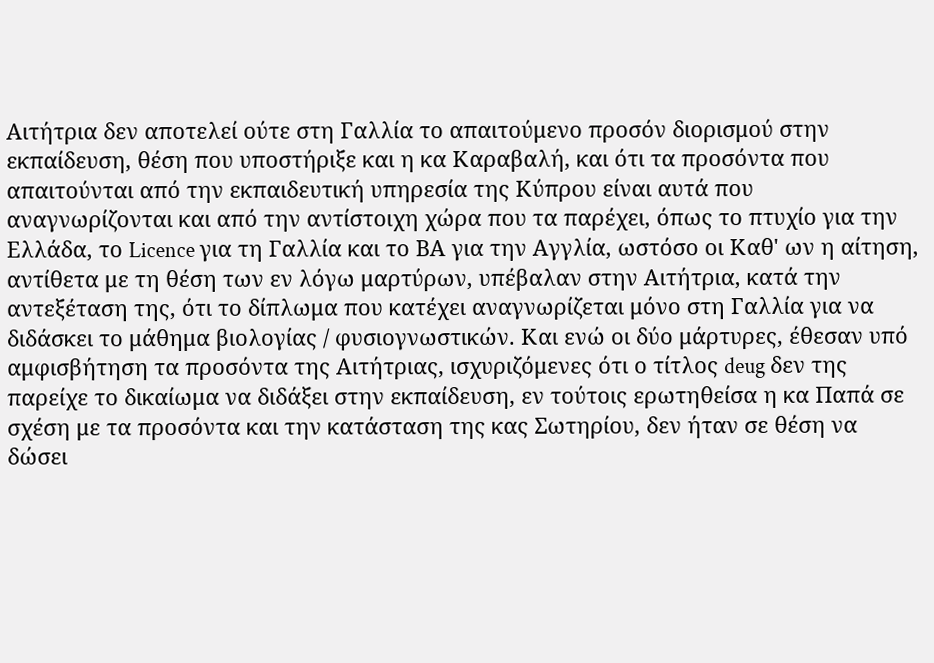Αιτήτρια δεν αποτελεί ούτε στη Γαλλία το απαιτούμενο προσόν διορισμού στην εκπαίδευση, θέση που υποστήριξε και η κα Καραβαλή, και ότι τα προσόντα που απαιτούνται από την εκπαιδευτική υπηρεσία της Κύπρου είναι αυτά που αναγνωρίζονται και από την αντίστοιχη χώρα που τα παρέχει, όπως το πτυχίο για την Ελλάδα, το Licence για τη Γαλλία και το ΒΑ για την Αγγλία, ωστόσο οι Καθ' ων η αίτηση, αντίθετα με τη θέση των εν λόγω μαρτύρων, υπέβαλαν στην Αιτήτρια, κατά την αντεξέταση της, ότι το δίπλωμα που κατέχει αναγνωρίζεται μόνο στη Γαλλία για να διδάσκει το μάθημα βιολογίας / φυσιογνωστικών. Και ενώ οι δύο μάρτυρες, έθεσαν υπό αμφισβήτηση τα προσόντα της Αιτήτριας, ισχυριζόμενες ότι ο τίτλος deug δεν της παρείχε το δικαίωμα να διδάξει στην εκπαίδευση, εν τούτοις ερωτηθείσα η κα Παπά σε σχέση με τα προσόντα και την κατάσταση της κας Σωτηρίου, δεν ήταν σε θέση να δώσει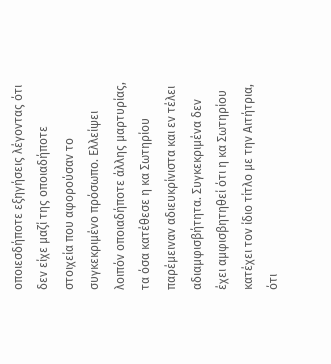οποιεσδήποτε εξηγήσεις λέγοντας ότι δεν είχε μαζί της οποιαδήποτε στοιχεία που αφορούσαν το συγκεκριμένο πρόσωπο. Ελλείψει λοιπόν οποιαδήποτε άλλης μαρτυρίας, τα όσα κατέθεσε η κα Σωτηρίου παρέμειναν αδιευκρίνιστα και εν τέλει αδιαμφισβήτητα. Συγκεκριμένα δεν έχει αμφισβητηθεί ότι η κα Σωτηρίου κατέχει τον ίδιο τίτλο με την Αιτήτρια, ότι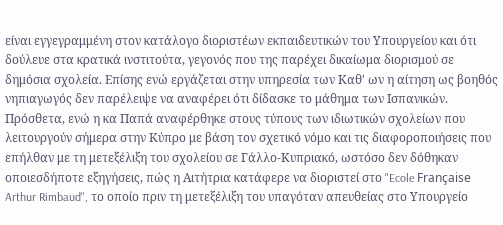είναι εγγεγραμμένη στον κατάλογο διοριστέων εκπαιδευτικών του Υπουργείου και ότι δούλευε στα κρατικά ινστιτούτα, γεγονός που της παρέχει δικαίωμα διορισμού σε δημόσια σχολεία. Επίσης ενώ εργάζεται στην υπηρεσία των Καθ' ων η αίτηση ως βοηθός νηπιαγωγός δεν παρέλειψε να αναφέρει ότι δίδασκε το μάθημα των Ισπανικών. Πρόσθετα, ενώ η κα Παπά αναφέρθηκε στους τύπους των ιδιωτικών σχολείων που λειτουργούν σήμερα στην Κύπρο με βάση τον σχετικό νόμο και τις διαφοροποιήσεις που επήλθαν με τη μετεξέλιξη του σχολείου σε Γάλλο-Κυπριακό, ωστόσο δεν δόθηκαν οποιεσδήποτε εξηγήσεις, πώς η Αιτήτρια κατάφερε να διοριστεί στο "Ecole Française Arthur Rimbaud", το οποίο πριν τη μετεξέλιξη του υπαγόταν απευθείας στο Υπουργείο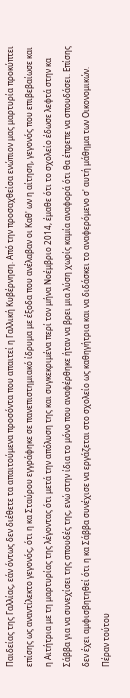Παιδείας της Γαλλίας, εάν όντως δεν διέθετε τα απαιτούμενα προσόντα που απαιτεί η Γαλλική Κυβέρνηση. Από την προσαχθείσα ενώπιον μας μαρτυρία προκύπτει επίσης ως αναντίλεκτο γεγονός, ότι η κα Σταύρου εγγράφηκε σε πανεπιστημιακό ίδρυμα με έξοδα που ανέλαβαν οι Καθ' ων η αίτηση, γεγονός που επιβεβαίωσε και η Αιτήτρια με τη μαρτυρίας της λέγοντας ότι μετά την απόλυση της και συγκεκριμένα περί τον μήνα Νοέμβριο 2014, έμαθε ότι το σχολείο έδωσε λεφτά στην κα Σάββα για να συνεχίσει της σπουδές της, ενώ στην ίδια το μόνο που αναφέρθηκε ήταν να βρει μια λύση χωρίς καμία αναφορά ότι θα έπρεπε να σπουδάσει. Επίσης δεν έχει αμφισβητηθεί ότι η κα Σάββα συνέχισε να εργάζεται στο σχολείο ως καθηγήτρια και να διδάσκει το αναφερόμενο σ' αυτή μάθημα των Οικονομικών. Πέραν τούτου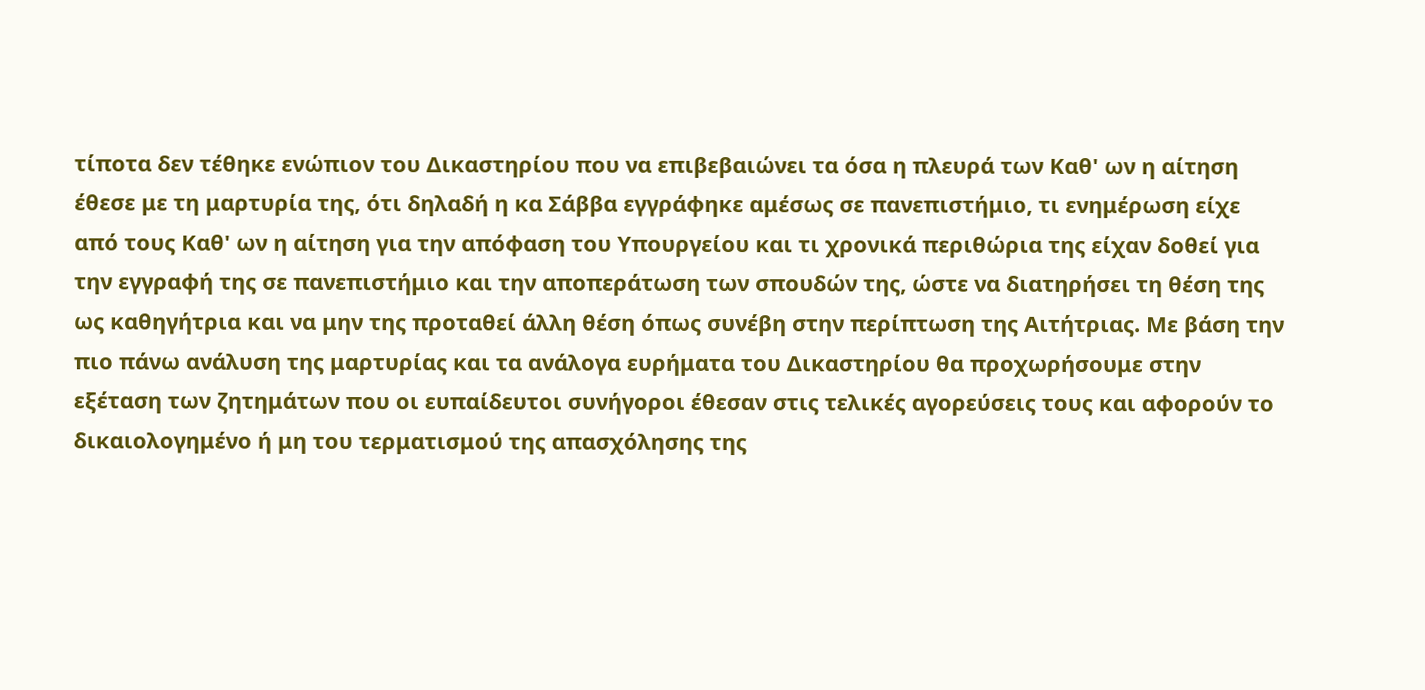τίποτα δεν τέθηκε ενώπιον του Δικαστηρίου που να επιβεβαιώνει τα όσα η πλευρά των Καθ' ων η αίτηση έθεσε με τη μαρτυρία της, ότι δηλαδή η κα Σάββα εγγράφηκε αμέσως σε πανεπιστήμιο, τι ενημέρωση είχε από τους Καθ' ων η αίτηση για την απόφαση του Υπουργείου και τι χρονικά περιθώρια της είχαν δοθεί για την εγγραφή της σε πανεπιστήμιο και την αποπεράτωση των σπουδών της, ώστε να διατηρήσει τη θέση της ως καθηγήτρια και να μην της προταθεί άλλη θέση όπως συνέβη στην περίπτωση της Αιτήτριας. Με βάση την πιο πάνω ανάλυση της μαρτυρίας και τα ανάλογα ευρήματα του Δικαστηρίου θα προχωρήσουμε στην εξέταση των ζητημάτων που οι ευπαίδευτοι συνήγοροι έθεσαν στις τελικές αγορεύσεις τους και αφορούν το δικαιολογημένο ή μη του τερματισμού της απασχόλησης της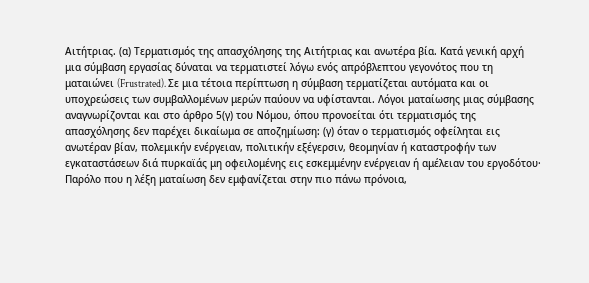Αιτήτριας. (α) Τερματισμός της απασχόλησης της Αιτήτριας και ανωτέρα βία. Κατά γενική αρχή μια σύμβαση εργασίας δύναται να τερματιστεί λόγω ενός απρόβλεπτου γεγονότος που τη ματαιώνει (Frustrated). Σε μια τέτοια περίπτωση η σύμβαση τερματίζεται αυτόματα και οι υποχρεώσεις των συμβαλλομένων μερών παύουν να υφίστανται. Λόγοι ματαίωσης μιας σύμβασης αναγνωρίζονται και στο άρθρο 5(γ) του Νόμου, όπου προνοείται ότι τερματισμός της απασχόλησης δεν παρέχει δικαίωμα σε αποζημίωση: (γ) όταν ο τερματισμός οφείληται εις ανωτέραν βίαν, πολεμικήν ενέργειαν, πολιτικήν εξέγερσιν, θεομηνίαν ή καταστροφήν των εγκαταστάσεων διά πυρκαϊάς μη οφειλομένης εις εσκεμμένην ενέργειαν ή αμέλειαν του εργοδότου· Παρόλο που η λέξη ματαίωση δεν εμφανίζεται στην πιο πάνω πρόνοια,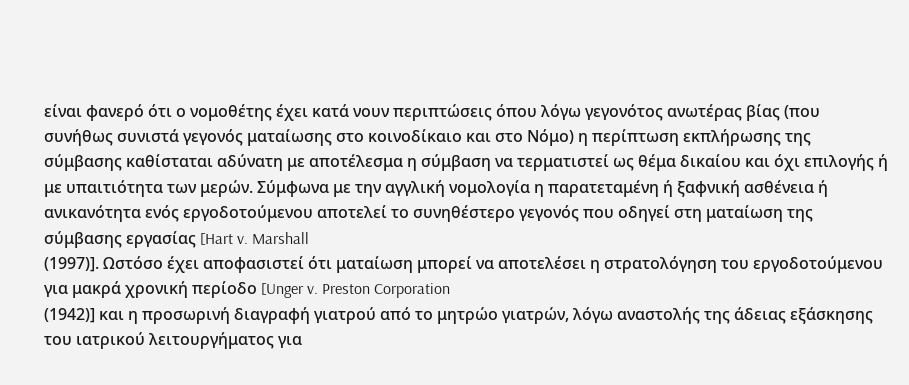είναι φανερό ότι ο νομοθέτης έχει κατά νουν περιπτώσεις όπου λόγω γεγονότος ανωτέρας βίας (που συνήθως συνιστά γεγονός ματαίωσης στο κοινοδίκαιο και στο Νόμο) η περίπτωση εκπλήρωσης της σύμβασης καθίσταται αδύνατη με αποτέλεσμα η σύμβαση να τερματιστεί ως θέμα δικαίου και όχι επιλογής ή με υπαιτιότητα των μερών. Σύμφωνα με την αγγλική νομολογία η παρατεταμένη ή ξαφνική ασθένεια ή ανικανότητα ενός εργοδοτούμενου αποτελεί το συνηθέστερο γεγονός που οδηγεί στη ματαίωση της σύμβασης εργασίας [Hart v. Marshall
(1997)]. Ωστόσο έχει αποφασιστεί ότι ματαίωση μπορεί να αποτελέσει η στρατολόγηση του εργοδοτούμενου για μακρά χρονική περίοδο [Unger v. Preston Corporation
(1942)] και η προσωρινή διαγραφή γιατρού από το μητρώο γιατρών, λόγω αναστολής της άδειας εξάσκησης του ιατρικού λειτουργήματος για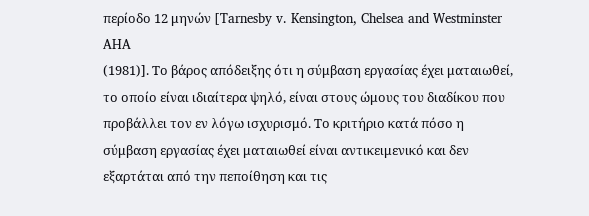περίοδο 12 μηνών [Tarnesby v. Kensington, Chelsea and Westminster AHA
(1981)]. Το βάρος απόδειξης ότι η σύμβαση εργασίας έχει ματαιωθεί, το οποίο είναι ιδιαίτερα ψηλό, είναι στους ώμους του διαδίκου που προβάλλει τον εν λόγω ισχυρισμό. Το κριτήριο κατά πόσο η σύμβαση εργασίας έχει ματαιωθεί είναι αντικειμενικό και δεν εξαρτάται από την πεποίθηση και τις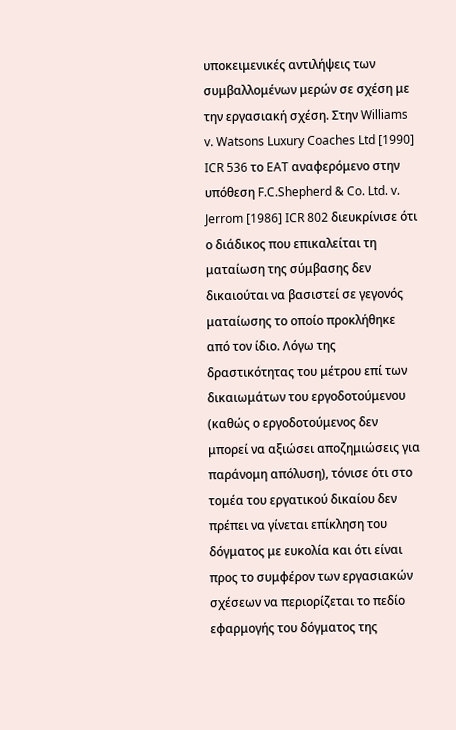υποκειμενικές αντιλήψεις των συμβαλλομένων μερών σε σχέση με την εργασιακή σχέση. Στην Williams v. Watsons Luxury Coaches Ltd [1990] ICR 536 το EAT αναφερόμενο στην υπόθεση F.C.Shepherd & Co. Ltd. v. Jerrom [1986] ICR 802 διευκρίνισε ότι ο διάδικος που επικαλείται τη ματαίωση της σύμβασης δεν δικαιούται να βασιστεί σε γεγονός ματαίωσης το οποίο προκλήθηκε από τον ίδιο. Λόγω της δραστικότητας του μέτρου επί των δικαιωμάτων του εργοδοτούμενου (καθώς ο εργοδοτούμενος δεν μπορεί να αξιώσει αποζημιώσεις για παράνομη απόλυση), τόνισε ότι στο τομέα του εργατικού δικαίου δεν πρέπει να γίνεται επίκληση του δόγματος με ευκολία και ότι είναι προς το συμφέρον των εργασιακών σχέσεων να περιορίζεται το πεδίο εφαρμογής του δόγματος της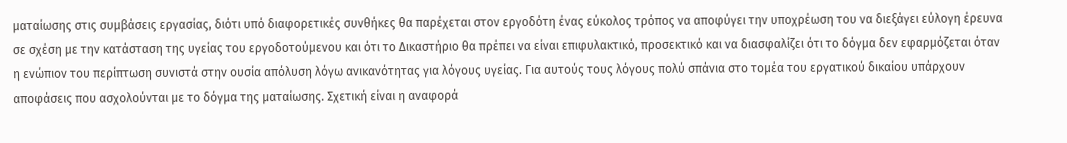ματαίωσης στις συμβάσεις εργασίας, διότι υπό διαφορετικές συνθήκες θα παρέχεται στον εργοδότη ένας εύκολος τρόπος να αποφύγει την υποχρέωση του να διεξάγει εύλογη έρευνα σε σχέση με την κατάσταση της υγείας του εργοδοτούμενου και ότι το Δικαστήριο θα πρέπει να είναι επιφυλακτικό, προσεκτικό και να διασφαλίζει ότι το δόγμα δεν εφαρμόζεται όταν η ενώπιον του περίπτωση συνιστά στην ουσία απόλυση λόγω ανικανότητας για λόγους υγείας. Για αυτούς τους λόγους πολύ σπάνια στο τομέα του εργατικού δικαίου υπάρχουν αποφάσεις που ασχολούνται με το δόγμα της ματαίωσης. Σχετική είναι η αναφορά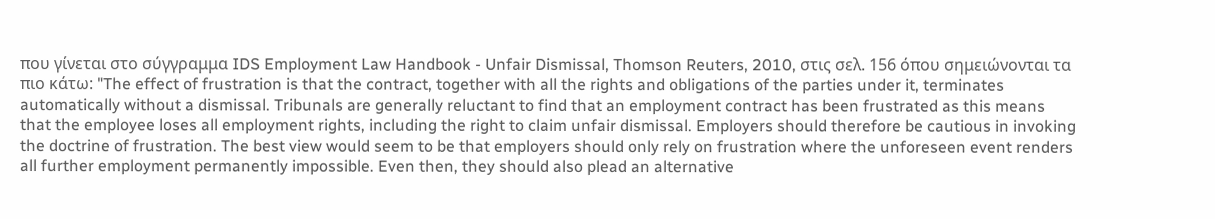που γίνεται στο σύγγραμμα IDS Employment Law Handbook - Unfair Dismissal, Thomson Reuters, 2010, στις σελ. 156 όπου σημειώνονται τα πιο κάτω: "The effect of frustration is that the contract, together with all the rights and obligations of the parties under it, terminates automatically without a dismissal. Tribunals are generally reluctant to find that an employment contract has been frustrated as this means that the employee loses all employment rights, including the right to claim unfair dismissal. Employers should therefore be cautious in invoking the doctrine of frustration. The best view would seem to be that employers should only rely on frustration where the unforeseen event renders all further employment permanently impossible. Even then, they should also plead an alternative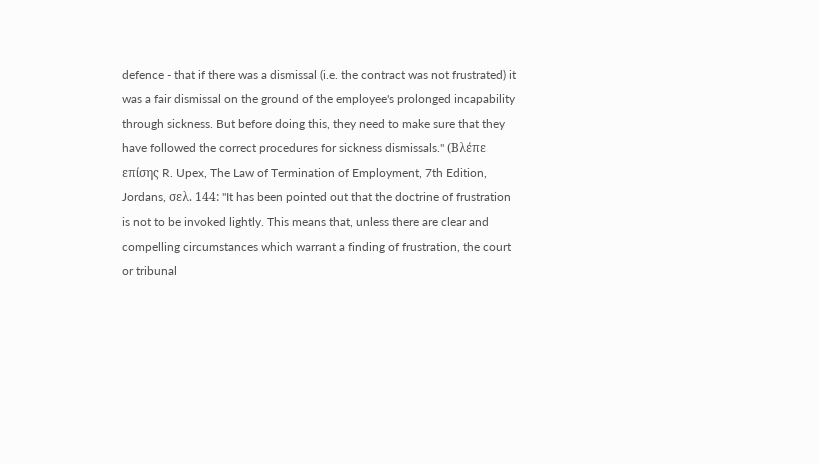defence - that if there was a dismissal (i.e. the contract was not frustrated) it was a fair dismissal on the ground of the employee's prolonged incapability through sickness. But before doing this, they need to make sure that they have followed the correct procedures for sickness dismissals." (Βλέπε επίσης R. Upex, The Law of Termination of Employment, 7th Edition, Jordans, σελ. 144: "It has been pointed out that the doctrine of frustration is not to be invoked lightly. This means that, unless there are clear and compelling circumstances which warrant a finding of frustration, the court or tribunal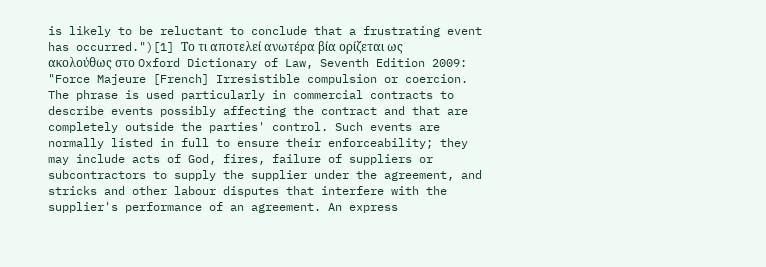is likely to be reluctant to conclude that a frustrating event has occurred.")[1] Το τι αποτελεί ανωτέρα βία ορίζεται ως ακολούθως στο Oxford Dictionary of Law, Seventh Edition 2009: "Force Majeure [French] Irresistible compulsion or coercion. The phrase is used particularly in commercial contracts to describe events possibly affecting the contract and that are completely outside the parties' control. Such events are normally listed in full to ensure their enforceability; they may include acts of God, fires, failure of suppliers or subcontractors to supply the supplier under the agreement, and stricks and other labour disputes that interfere with the supplier's performance of an agreement. An express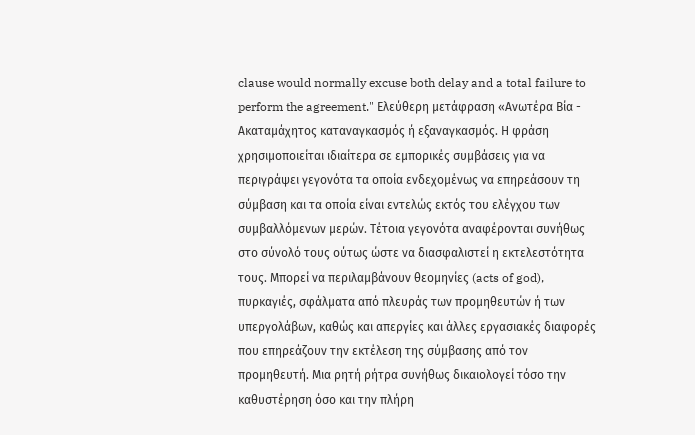clause would normally excuse both delay and a total failure to perform the agreement." Ελεύθερη μετάφραση «Ανωτέρα Βία - Ακαταμάχητος καταναγκασμός ή εξαναγκασμός. Η φράση χρησιμοποιείται ιδιαίτερα σε εμπορικές συμβάσεις για να περιγράψει γεγονότα τα οποία ενδεχομένως να επηρεάσουν τη σύμβαση και τα οποία είναι εντελώς εκτός του ελέγχου των συμβαλλόμενων μερών. Τέτοια γεγονότα αναφέρονται συνήθως στο σύνολό τους ούτως ώστε να διασφαλιστεί η εκτελεστότητα τους. Μπορεί να περιλαμβάνουν θεομηνίες (acts of god), πυρκαγιές, σφάλματα από πλευράς των προμηθευτών ή των υπεργολάβων, καθώς και απεργίες και άλλες εργασιακές διαφορές που επηρεάζουν την εκτέλεση της σύμβασης από τον προμηθευτή. Μια ρητή ρήτρα συνήθως δικαιολογεί τόσο την καθυστέρηση όσο και την πλήρη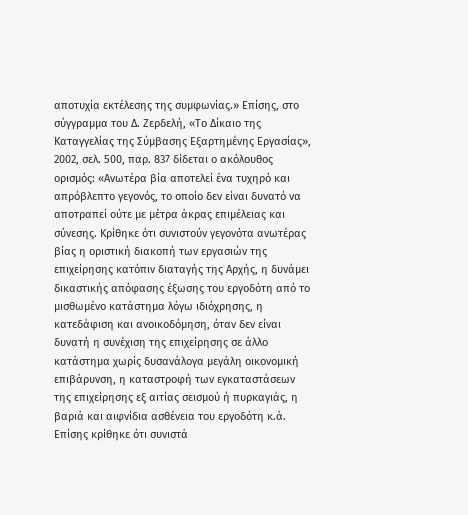αποτυχία εκτέλεσης της συμφωνίας.» Επίσης, στο σύγγραμμα του Δ. Ζερδελή, «Το Δίκαιο της Καταγγελίας της Σύμβασης Εξαρτημένης Εργασίας», 2002, σελ. 500, παρ. 837 δίδεται ο ακόλουθος ορισμός: «Ανωτέρα βία αποτελεί ένα τυχηρό και απρόβλεπτο γεγονός, το οποίο δεν είναι δυνατό να αποτραπεί ούτε με μέτρα άκρας επιμέλειας και σύνεσης. Κρίθηκε ότι συνιστούν γεγονότα ανωτέρας βίας η οριστική διακοπή των εργασιών της επιχείρησης κατόπιν διαταγής της Αρχής, η δυνάμει δικαστικής απόφασης έξωσης του εργοδότη από το μισθωμένο κατάστημα λόγω ιδιόχρησης, η κατεδάφιση και ανοικοδόμηση, όταν δεν είναι δυνατή η συνέχιση της επιχείρησης σε άλλο κατάστημα χωρίς δυσανάλογα μεγάλη οικονομική επιβάρυνση, η καταστροφή των εγκαταστάσεων της επιχείρησης εξ αιτίας σεισμού ή πυρκαγιάς, η βαριά και αιφνίδια ασθένεια του εργοδότη κ.ά. Επίσης κρίθηκε ότι συνιστά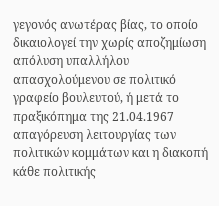γεγονός ανωτέρας βίας, το οποίο δικαιολογεί την χωρίς αποζημίωση απόλυση υπαλλήλου απασχολούμενου σε πολιτικό γραφείο βουλευτού, ή μετά το πραξικόπημα της 21.04.1967 απαγόρευση λειτουργίας των πολιτικών κομμάτων και η διακοπή κάθε πολιτικής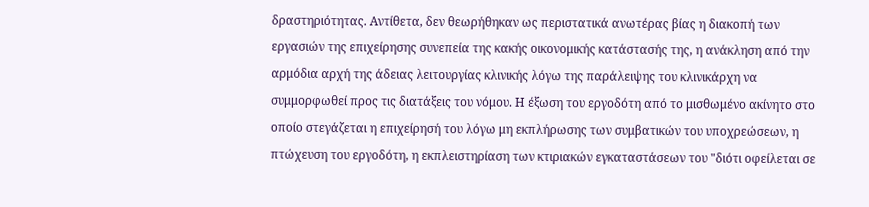δραστηριότητας. Αντίθετα, δεν θεωρήθηκαν ως περιστατικά ανωτέρας βίας η διακοπή των εργασιών της επιχείρησης συνεπεία της κακής οικονομικής κατάστασής της, η ανάκληση από την αρμόδια αρχή της άδειας λειτουργίας κλινικής λόγω της παράλειψης του κλινικάρχη να συμμορφωθεί προς τις διατάξεις του νόμου. Η έξωση του εργοδότη από το μισθωμένο ακίνητο στο οποίο στεγάζεται η επιχείρησή του λόγω μη εκπλήρωσης των συμβατικών του υποχρεώσεων, η πτώχευση του εργοδότη, η εκπλειστηρίαση των κτιριακών εγκαταστάσεων του "διότι οφείλεται σε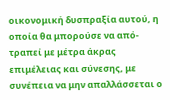οικονομική δυσπραξία αυτού, η οποία θα μπορούσε να από-τραπεί με μέτρα άκρας επιμέλειας και σύνεσης, με συνέπεια να μην απαλλάσσεται ο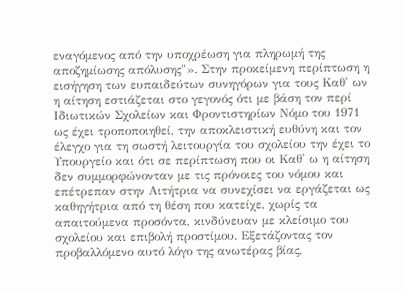εναγόμενος από την υποχρέωση για πληρωμή της αποζημίωσης απόλυσης"». Στην προκείμενη περίπτωση η εισήγηση των ευπαιδεύτων συνηγόρων για τους Καθ' ων η αίτηση εστιάζεται στο γεγονός ότι με βάση τον περί Ιδιωτικών Σχολείων και Φροντιστηρίων Νόμο του 1971 ως έχει τροποποιηθεί, την αποκλειστική ευθύνη και τον έλεγχο για τη σωστή λειτουργία του σχολείου την έχει το Υπουργείο και ότι σε περίπτωση που οι Καθ' ω η αίτηση δεν συμμορφώνονταν με τις πρόνοιες του νόμου και επέτρεπαν στην Αιτήτρια να συνεχίσει να εργάζεται ως καθηγήτρια από τη θέση που κατείχε, χωρίς τα απαιτούμενα προσόντα, κινδύνευαν με κλείσιμο του σχολείου και επιβολή προστίμου. Εξετάζοντας τον προβαλλόμενο αυτό λόγο της ανωτέρας βίας,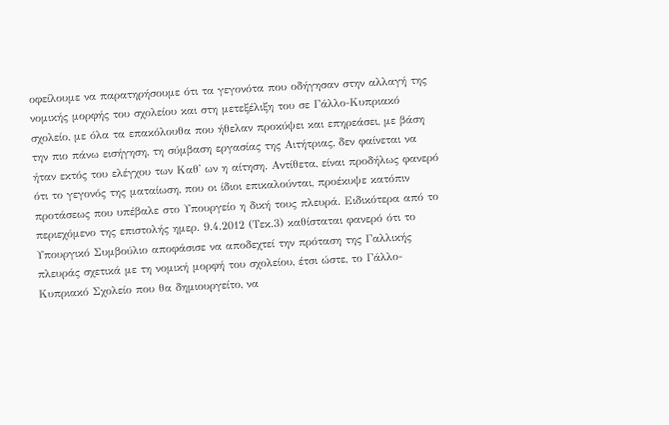οφείλουμε να παρατηρήσουμε ότι τα γεγονότα που οδήγησαν στην αλλαγή της νομικής μορφής του σχολείου και στη μετεξέλιξη του σε Γάλλο-Κυπριακό σχολείο, με όλα τα επακόλουθα που ήθελαν προκύψει και επηρεάσει, με βάση την πιο πάνω εισήγηση, τη σύμβαση εργασίας της Αιτήτριας, δεν φαίνεται να ήταν εκτός του ελέγχου των Καθ' ων η αίτηση. Αντίθετα, είναι προδήλως φανερό ότι το γεγονός της ματαίωση, που οι ίδιοι επικαλούνται, προέκυψε κατόπιν προτάσεως που υπέβαλε στο Υπουργείο η δική τους πλευρά. Ειδικότερα από το περιεχόμενο της επιστολής ημερ. 9.4.2012 (Τεκ.3) καθίσταται φανερό ότι το Υπουργικό Συμβούλιο αποφάσισε να αποδεχτεί την πρόταση της Γαλλικής πλευράς σχετικά με τη νομική μορφή του σχολείου, έτσι ώστε, το Γάλλο-Κυπριακό Σχολείο που θα δημιουργείτο, να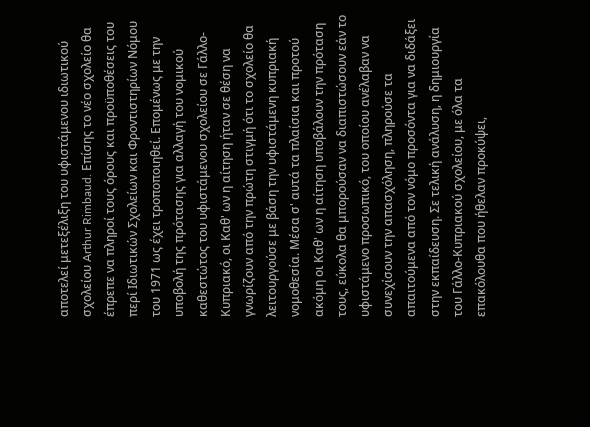αποτελεί μετεξέλιξη του υφιστάμενου ιδιωτικού σχολείου Arthur Rimbaud. Επίσης το νέο σχολείο θα έπρεπε να πληροί τους όρους και προϋποθέσεις του περί Ιδιωτικών Σχολείων και Φροντιστηρίων Νόμου του 1971 ως έχει τροποποιηθεί. Επομένως με την υποβολή της πρότασης για αλλαγή του νομικού καθεστώτος του υφιστάμενου σχολείου σε Γάλλο-Κυπριακό, οι Καθ' ων η αίτηση ήταν σε θέση να γνωρίζουν από την πρώτη στιγμή ότι το σχολείο θα λειτουργούσε με βάση την υφιστάμενη κυπριακή νομοθεσία. Μέσα σ' αυτά τα πλαίσια και προτού ακόμη οι Καθ' ων η αίτηση υποβάλουν την πρόταση τους, εύκολα θα μπορούσαν να διαπιστώσουν εάν το υφιστάμενο προσωπικό, του οποίου ανέλαβαν να συνεχίσουν την απασχόληση, πληρούσε τα απαιτούμενα από τον νόμο προσόντα για να διδάξει στην εκπαίδευση. Σε τελική ανάλυση, η δημιουργία του Γάλλο-Κυπριακού σχολείου, με όλα τα επακόλουθα που ήθελαν προκύψει,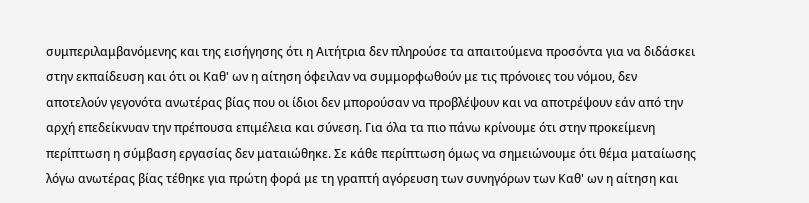συμπεριλαμβανόμενης και της εισήγησης ότι η Αιτήτρια δεν πληρούσε τα απαιτούμενα προσόντα για να διδάσκει στην εκπαίδευση και ότι οι Καθ' ων η αίτηση όφειλαν να συμμορφωθούν με τις πρόνοιες του νόμου, δεν αποτελούν γεγονότα ανωτέρας βίας που οι ίδιοι δεν μπορούσαν να προβλέψουν και να αποτρέψουν εάν από την αρχή επεδείκνυαν την πρέπουσα επιμέλεια και σύνεση. Για όλα τα πιο πάνω κρίνουμε ότι στην προκείμενη περίπτωση η σύμβαση εργασίας δεν ματαιώθηκε. Σε κάθε περίπτωση όμως να σημειώνουμε ότι θέμα ματαίωσης λόγω ανωτέρας βίας τέθηκε για πρώτη φορά με τη γραπτή αγόρευση των συνηγόρων των Καθ' ων η αίτηση και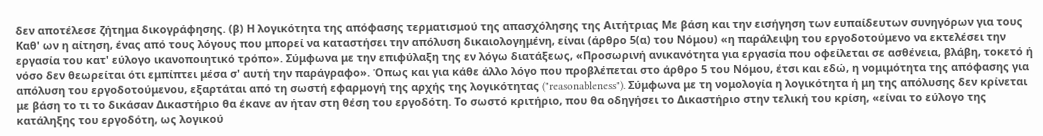δεν αποτέλεσε ζήτημα δικογράφησης. (β) Η λογικότητα της απόφασης τερματισμού της απασχόλησης της Αιτήτριας Με βάση και την εισήγηση των ευπαίδευτων συνηγόρων για τους Καθ' ων η αίτηση, ένας από τους λόγους που μπορεί να καταστήσει την απόλυση δικαιολογημένη, είναι (άρθρο 5(α) του Νόμου) «η παράλειψη του εργοδοτούμενο να εκτελέσει την εργασία του κατ' εύλογο ικανοποιητικό τρόπο». Σύμφωνα με την επιφύλαξη της εν λόγω διατάξεως, «Προσωρινή ανικανότητα για εργασία που οφείλεται σε ασθένεια, βλάβη, τοκετό ή νόσο δεν θεωρείται ότι εμπίπτει μέσα σ' αυτή την παράγραφο». Όπως και για κάθε άλλο λόγο που προβλέπεται στο άρθρο 5 του Νόμου, έτσι και εδώ, η νομιμότητα της απόφασης για απόλυση του εργοδοτούμενου, εξαρτάται από τη σωστή εφαρμογή της αρχής της λογικότητας ("reasonableness"). Σύμφωνα με τη νομολογία η λογικότητα ή μη της απόλυσης δεν κρίνεται με βάση το τι το δικάσαν Δικαστήριο θα έκανε αν ήταν στη θέση του εργοδότη. Το σωστό κριτήριο, που θα οδηγήσει το Δικαστήριο στην τελική του κρίση, «είναι το εύλογο της κατάληξης του εργοδότη, ως λογικού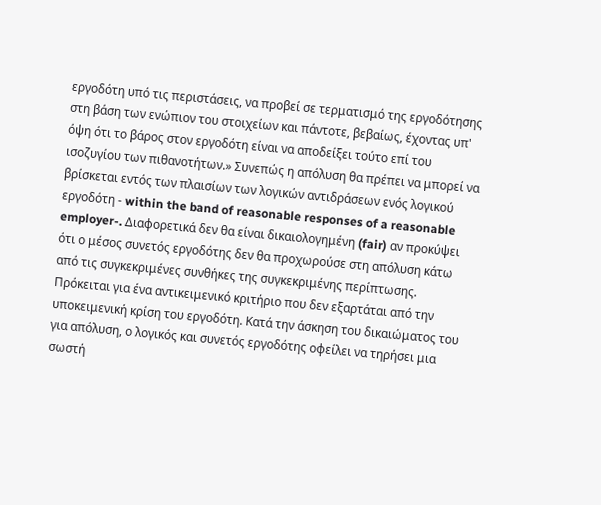εργοδότη υπό τις περιστάσεις, να προβεί σε τερματισμό της εργοδότησης στη βάση των ενώπιον του στοιχείων και πάντοτε, βεβαίως, έχοντας υπ' όψη ότι το βάρος στον εργοδότη είναι να αποδείξει τούτο επί του ισοζυγίου των πιθανοτήτων.» Συνεπώς η απόλυση θα πρέπει να μπορεί να βρίσκεται εντός των πλαισίων των λογικών αντιδράσεων ενός λογικού εργοδότη - within the band of reasonable responses of a reasonable employer-. Διαφορετικά δεν θα είναι δικαιολογημένη (fair) αν προκύψει ότι ο μέσος συνετός εργοδότης δεν θα προχωρούσε στη απόλυση κάτω από τις συγκεκριμένες συνθήκες της συγκεκριμένης περίπτωσης. Πρόκειται για ένα αντικειμενικό κριτήριο που δεν εξαρτάται από την υποκειμενική κρίση του εργοδότη. Κατά την άσκηση του δικαιώματος του για απόλυση, ο λογικός και συνετός εργοδότης οφείλει να τηρήσει μια σωστή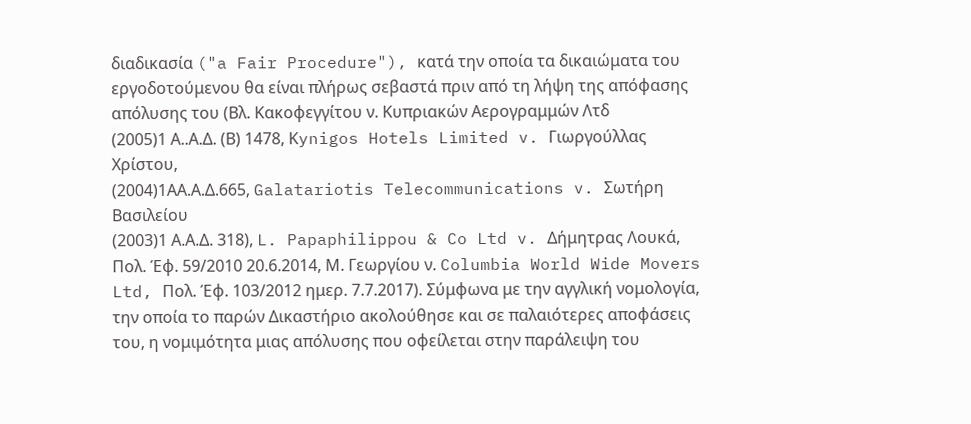διαδικασία ("a Fair Procedure"), κατά την οποία τα δικαιώματα του εργοδοτούμενου θα είναι πλήρως σεβαστά πριν από τη λήψη της απόφασης απόλυσης του (Βλ. Κακοφεγγίτου ν. Κυπριακών Αερογραμμών Λτδ
(2005)1 Α..Α.Δ. (Β) 1478, Κynigos Hotels Limited v. Γιωργούλλας Χρίστου,
(2004)1ΑΑ.Α.Δ.665, Galatariotis Telecommunications v. Σωτήρη Βασιλείου
(2003)1 Α.Α.Δ. 318), L. Papaphilippou & Co Ltd v. Δήμητρας Λουκά, Πολ. Έφ. 59/2010 20.6.2014, Μ. Γεωργίου ν. Columbia World Wide Movers Ltd, Πολ. Έφ. 103/2012 ημερ. 7.7.2017). Σύμφωνα με την αγγλική νομολογία, την οποία το παρών Δικαστήριο ακολούθησε και σε παλαιότερες αποφάσεις του, η νομιμότητα μιας απόλυσης που οφείλεται στην παράλειψη του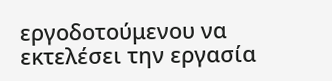εργοδοτούμενου να εκτελέσει την εργασία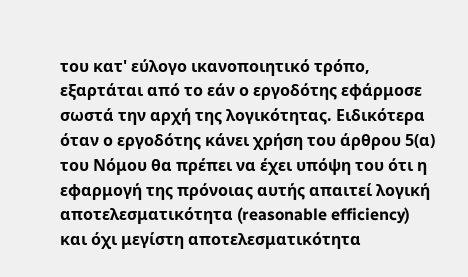του κατ' εύλογο ικανοποιητικό τρόπο, εξαρτάται από το εάν ο εργοδότης εφάρμοσε σωστά την αρχή της λογικότητας. Ειδικότερα όταν ο εργοδότης κάνει χρήση του άρθρου 5(α) του Νόμου θα πρέπει να έχει υπόψη του ότι η εφαρμογή της πρόνοιας αυτής απαιτεί λογική αποτελεσματικότητα (reasonable efficiency) και όχι μεγίστη αποτελεσματικότητα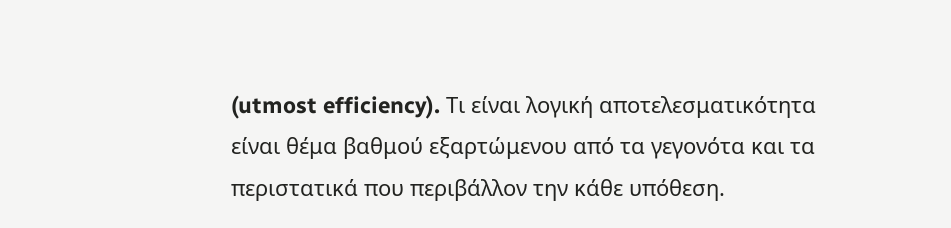(utmost efficiency). Τι είναι λογική αποτελεσματικότητα είναι θέμα βαθμού εξαρτώμενου από τα γεγονότα και τα περιστατικά που περιβάλλον την κάθε υπόθεση.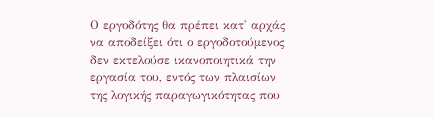Ο εργοδότης θα πρέπει κατ' αρχάς να αποδείξει ότι ο εργοδοτούμενος δεν εκτελούσε ικανοποιητικά την εργασία του, εντός των πλαισίων της λογικής παραγωγικότητας που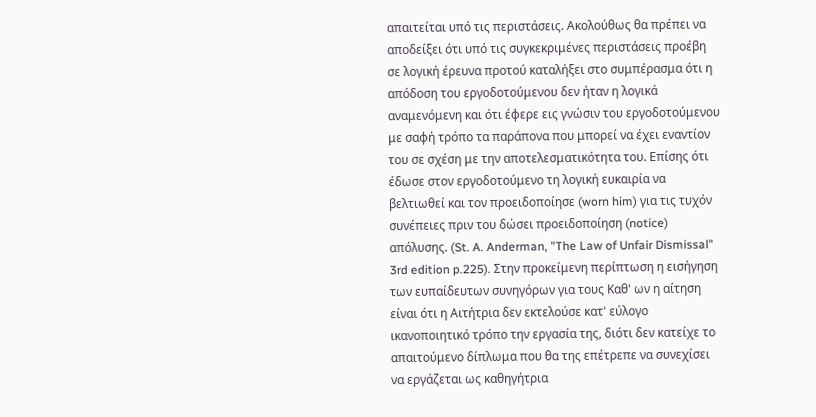απαιτείται υπό τις περιστάσεις. Ακολούθως θα πρέπει να αποδείξει ότι υπό τις συγκεκριμένες περιστάσεις προέβη σε λογική έρευνα προτού καταλήξει στο συμπέρασμα ότι η απόδοση του εργοδοτούμενου δεν ήταν η λογικά αναμενόμενη και ότι έφερε εις γνώσιν του εργοδοτούμενου με σαφή τρόπο τα παράπονα που μπορεί να έχει εναντίον του σε σχέση με την αποτελεσματικότητα του. Επίσης ότι έδωσε στον εργοδοτούμενο τη λογική ευκαιρία να βελτιωθεί και τον προειδοποίησε (worn him) για τις τυχόν συνέπειες πριν του δώσει προειδοποίηση (notice) απόλυσης. (St. A. Anderman, "The Law of Unfair Dismissal" 3rd edition p.225). Στην προκείμενη περίπτωση η εισήγηση των ευπαίδευτων συνηγόρων για τους Καθ' ων η αίτηση είναι ότι η Αιτήτρια δεν εκτελούσε κατ' εύλογο ικανοποιητικό τρόπο την εργασία της, διότι δεν κατείχε το απαιτούμενο δίπλωμα που θα της επέτρεπε να συνεχίσει να εργάζεται ως καθηγήτρια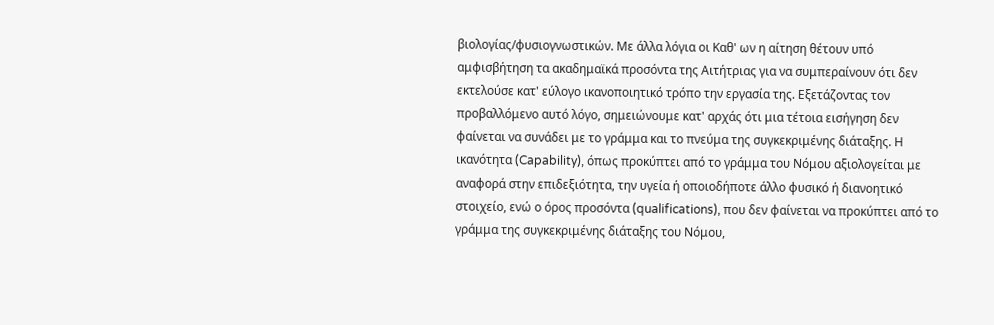βιολογίας/φυσιογνωστικών. Με άλλα λόγια οι Καθ' ων η αίτηση θέτουν υπό αμφισβήτηση τα ακαδημαϊκά προσόντα της Αιτήτριας για να συμπεραίνουν ότι δεν εκτελούσε κατ' εύλογο ικανοποιητικό τρόπο την εργασία της. Εξετάζοντας τον προβαλλόμενο αυτό λόγο, σημειώνουμε κατ' αρχάς ότι μια τέτοια εισήγηση δεν φαίνεται να συνάδει με το γράμμα και το πνεύμα της συγκεκριμένης διάταξης. Η ικανότητα (Capability), όπως προκύπτει από το γράμμα του Νόμου αξιολογείται με αναφορά στην επιδεξιότητα, την υγεία ή οποιοδήποτε άλλο φυσικό ή διανοητικό στοιχείο, ενώ ο όρος προσόντα (qualifications), που δεν φαίνεται να προκύπτει από το γράμμα της συγκεκριμένης διάταξης του Νόμου,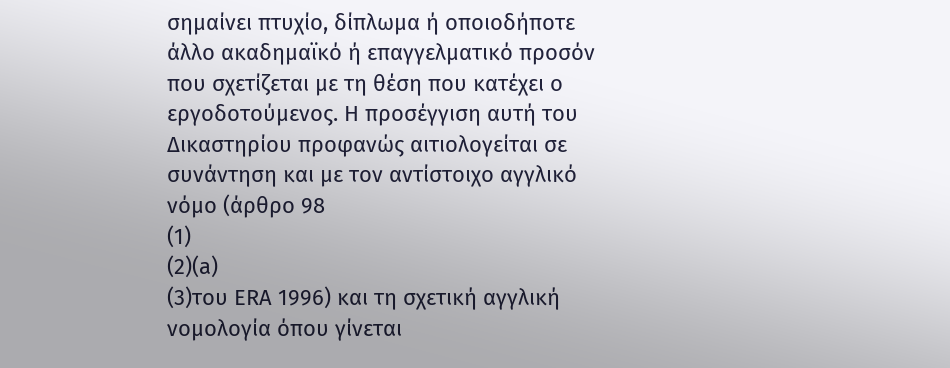σημαίνει πτυχίο, δίπλωμα ή οποιοδήποτε άλλο ακαδημαϊκό ή επαγγελματικό προσόν που σχετίζεται με τη θέση που κατέχει ο εργοδοτούμενος. Η προσέγγιση αυτή του Δικαστηρίου προφανώς αιτιολογείται σε συνάντηση και με τον αντίστοιχο αγγλικό νόμο (άρθρο 98
(1)
(2)(a)
(3)του ERA 1996) και τη σχετική αγγλική νομολογία όπου γίνεται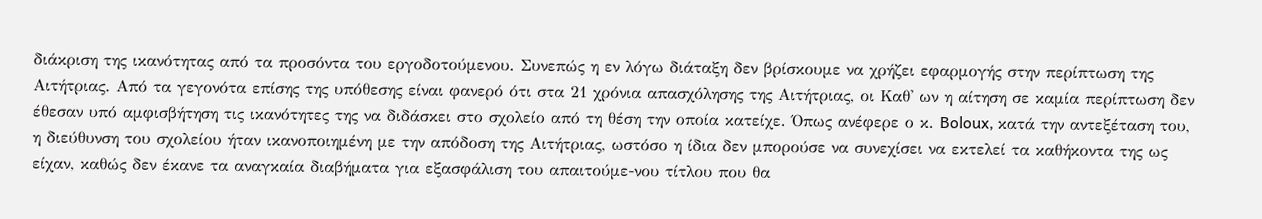διάκριση της ικανότητας από τα προσόντα του εργοδοτούμενου. Συνεπώς η εν λόγω διάταξη δεν βρίσκουμε να χρήζει εφαρμογής στην περίπτωση της Αιτήτριας. Από τα γεγονότα επίσης της υπόθεσης είναι φανερό ότι στα 21 χρόνια απασχόλησης της Αιτήτριας, οι Καθ' ων η αίτηση σε καμία περίπτωση δεν έθεσαν υπό αμφισβήτηση τις ικανότητες της να διδάσκει στο σχολείο από τη θέση την οποία κατείχε. Όπως ανέφερε ο κ. Boloux, κατά την αντεξέταση του, η διεύθυνση του σχολείου ήταν ικανοποιημένη με την απόδοση της Αιτήτριας, ωστόσο η ίδια δεν μπορούσε να συνεχίσει να εκτελεί τα καθήκοντα της ως είχαν, καθώς δεν έκανε τα αναγκαία διαβήματα για εξασφάλιση του απαιτούμε-νου τίτλου που θα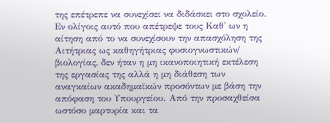της επέτρεπε να συνεχίσει να διδάσκει στο σχολείο. Εν ολίγοις αυτό που απέτρεψε τους Καθ' ων η αίτηση από το να συνεχίσουν την απασχόληση της Αιτήτριας ως καθηγήτριας φυσιογνωστικών/ βιολογίας, δεν ήταν η μη ικανοποιητική εκτέλεση της εργασίας της αλλά η μη διάθεση των αναγκαίων ακαδημαϊκών προσόντων με βάση την απόφαση του Υπουργείου. Από την προσαχθείσα ωστόσο μαρτυρία και τα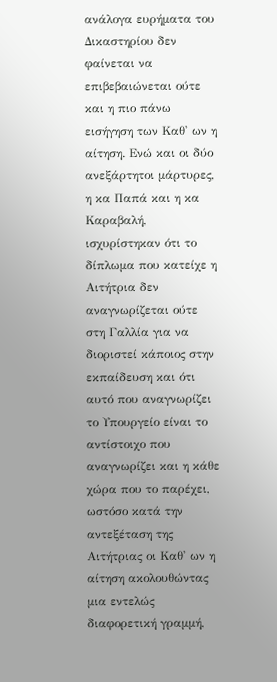ανάλογα ευρήματα του Δικαστηρίου δεν φαίνεται να επιβεβαιώνεται ούτε και η πιο πάνω εισήγηση των Καθ' ων η αίτηση. Ενώ και οι δύο ανεξάρτητοι μάρτυρες, η κα Παπά και η κα Καραβαλή, ισχυρίστηκαν ότι το δίπλωμα που κατείχε η Αιτήτρια δεν αναγνωρίζεται ούτε στη Γαλλία για να διοριστεί κάποιος στην εκπαίδευση και ότι αυτό που αναγνωρίζει το Υπουργείο είναι το αντίστοιχο που αναγνωρίζει και η κάθε χώρα που το παρέχει, ωστόσο κατά την αντεξέταση της Αιτήτριας οι Καθ' ων η αίτηση ακολουθώντας μια εντελώς διαφορετική γραμμή,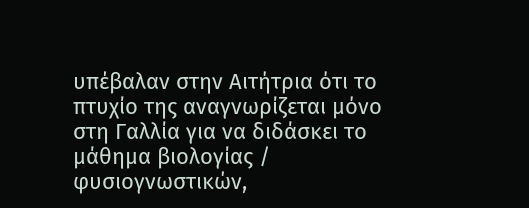υπέβαλαν στην Αιτήτρια ότι το πτυχίο της αναγνωρίζεται μόνο στη Γαλλία για να διδάσκει το μάθημα βιολογίας / φυσιογνωστικών,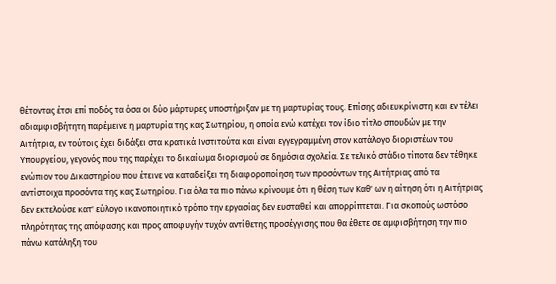θέτοντας έτσι επί ποδός τα όσα οι δύο μάρτυρες υποστήριξαν με τη μαρτυρίας τους. Επίσης αδιευκρίνιστη και εν τέλει αδιαμφισβήτητη παρέμεινε η μαρτυρία της κας Σωτηρίου, η οποία ενώ κατέχει τον ίδιο τίτλο σπουδών με την Αιτήτρια, εν τούτοις έχει διδάξει στα κρατικά Ινστιτούτα και είναι εγγεγραμμένη στον κατάλογο διοριστέων του Υπουργείου, γεγονός που της παρέχει το δικαίωμα διορισμού σε δημόσια σχολεία. Σε τελικό στάδιο τίποτα δεν τέθηκε ενώπιον του Δικαστηρίου που έτεινε να καταδείξει τη διαφοροποίηση των προσόντων της Αιτήτριας από τα αντίστοιχα προσόντα της κας Σωτηρίου. Για όλα τα πιο πάνω κρίνουμε ότι η θέση των Καθ' ων η αίτηση ότι η Αιτήτριας δεν εκτελούσε κατ' εύλογο ικανοποιητικό τρόπο την εργασίας δεν ευσταθεί και απορρίπτεται. Για σκοπούς ωστόσο πληρότητας της απόφασης και προς αποφυγήν τυχόν αντίθετης προσέγγισης που θα έθετε σε αμφισβήτηση την πιο πάνω κατάληξη του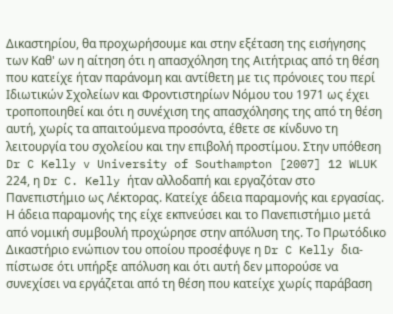Δικαστηρίου, θα προχωρήσουμε και στην εξέταση της εισήγησης των Καθ' ων η αίτηση ότι η απασχόληση της Αιτήτριας από τη θέση που κατείχε ήταν παράνομη και αντίθετη με τις πρόνοιες του περί Ιδιωτικών Σχολείων και Φροντιστηρίων Νόμου του 1971 ως έχει τροποποιηθεί και ότι η συνέχιση της απασχόλησης της από τη θέση αυτή, χωρίς τα απαιτούμενα προσόντα, έθετε σε κίνδυνο τη λειτουργία του σχολείου και την επιβολή προστίμου. Στην υπόθεση Dr C Kelly v University of Southampton [2007] 12 WLUK 224, η Dr C. Kelly ήταν αλλοδαπή και εργαζόταν στο Πανεπιστήμιο ως Λέκτορας. Κατείχε άδεια παραμονής και εργασίας. Η άδεια παραμονής της είχε εκπνεύσει και το Πανεπιστήμιο μετά από νομική συμβουλή προχώρησε στην απόλυση της. Το Πρωτόδικο Δικαστήριο ενώπιον του οποίου προσέφυγε η Dr C Kelly δια-πίστωσε ότι υπήρξε απόλυση και ότι αυτή δεν μπορούσε να συνεχίσει να εργάζεται από τη θέση που κατείχε χωρίς παράβαση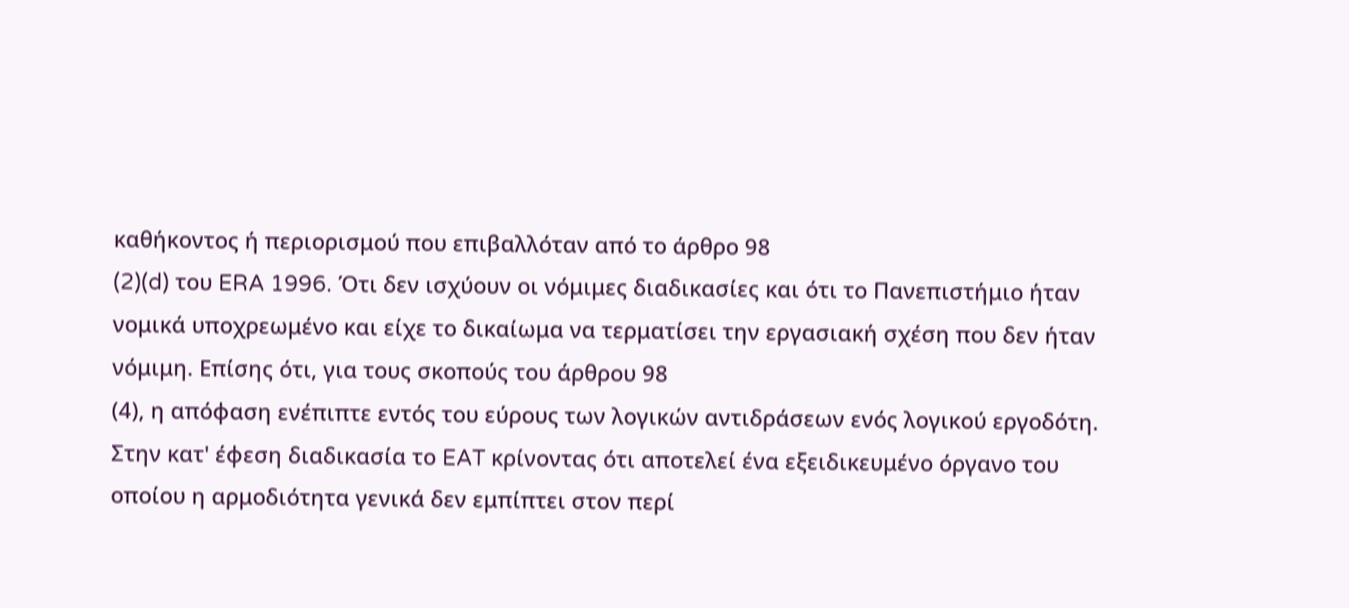καθήκοντος ή περιορισμού που επιβαλλόταν από το άρθρο 98
(2)(d) του ERA 1996. Ότι δεν ισχύουν οι νόμιμες διαδικασίες και ότι το Πανεπιστήμιο ήταν νομικά υποχρεωμένο και είχε το δικαίωμα να τερματίσει την εργασιακή σχέση που δεν ήταν νόμιμη. Επίσης ότι, για τους σκοπούς του άρθρου 98
(4), η απόφαση ενέπιπτε εντός του εύρους των λογικών αντιδράσεων ενός λογικού εργοδότη. Στην κατ' έφεση διαδικασία το EAT κρίνοντας ότι αποτελεί ένα εξειδικευμένο όργανο του οποίου η αρμοδιότητα γενικά δεν εμπίπτει στον περί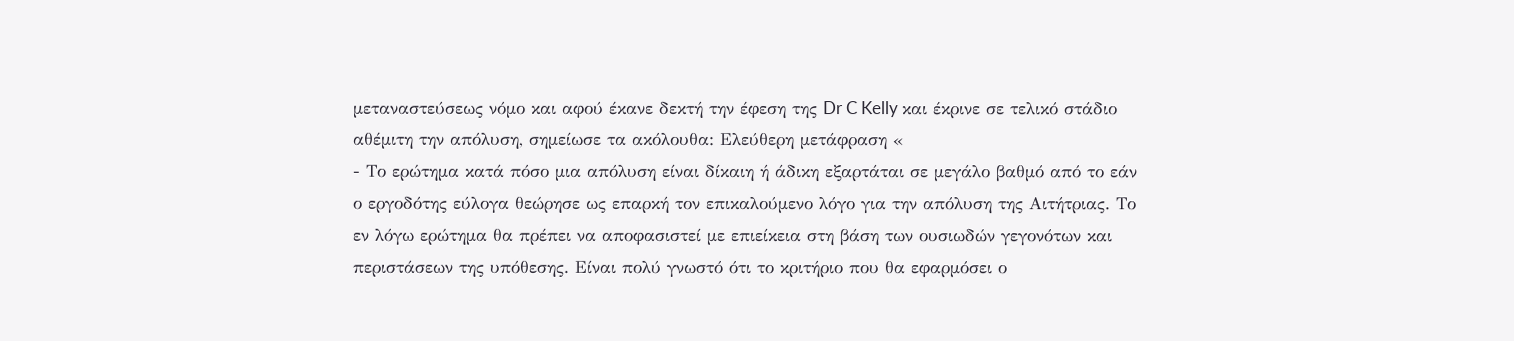μεταναστεύσεως νόμο και αφού έκανε δεκτή την έφεση της Dr C Kelly και έκρινε σε τελικό στάδιο αθέμιτη την απόλυση, σημείωσε τα ακόλουθα: Ελεύθερη μετάφραση «
- Το ερώτημα κατά πόσο μια απόλυση είναι δίκαιη ή άδικη εξαρτάται σε μεγάλο βαθμό από το εάν ο εργοδότης εύλογα θεώρησε ως επαρκή τον επικαλούμενο λόγο για την απόλυση της Αιτήτριας. Το εν λόγω ερώτημα θα πρέπει να αποφασιστεί με επιείκεια στη βάση των ουσιωδών γεγονότων και περιστάσεων της υπόθεσης. Είναι πολύ γνωστό ότι το κριτήριο που θα εφαρμόσει ο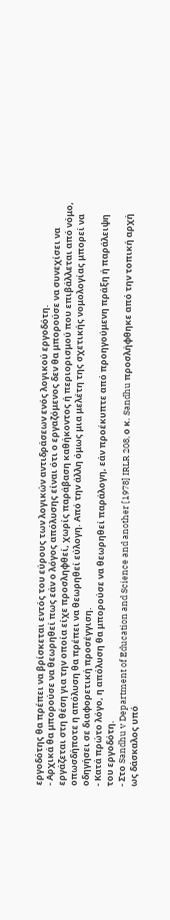εργοδότης θα πρέπει να βρίσκεται εντός του εύρους των λογικών αντιδράσεων ενός λογικού εργοδότη.
- Αρχικά θα μπορούσε να θεωρηθεί πως εάν ο λόγος απόλυσης είναι ότι ο εργαζόμενος δεν θα μπορούσε να συνεχίσει να εργάζεται στη θέση για την οποία είχε προσληφθεί, χωρίς παράβαση καθήκοντος ή περιορισμού που επιβάλλεται από νόμο, οπωσδήποτε η απόλυση θα πρέπει να θεωρηθεί εύλογη. Από την άλλη όμως μια μελέτη της σχετικής νομολογίας μπορεί να οδηγήσει σε διαφορετική προσέγγιση.
- Κατά πρώτο λόγο, η απόλυση θα μπορούσε να θεωρηθεί παράλογη, εάν προέκυπτε από προηγούμενη πράξη ή παράλειψη του εργοδότη.
- Στο Sandhu v Department of Education and Science and another [1978] IRLR 208, ο κ. Sandhu προσλήφθηκε από την τοπική αρχή ως δάσκαλος υπό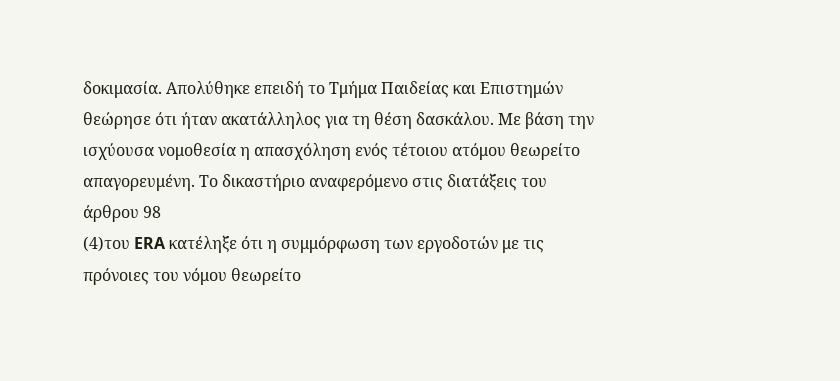δοκιμασία. Απολύθηκε επειδή το Τμήμα Παιδείας και Επιστημών θεώρησε ότι ήταν ακατάλληλος για τη θέση δασκάλου. Με βάση την ισχύουσα νομοθεσία η απασχόληση ενός τέτοιου ατόμου θεωρείτο απαγορευμένη. Το δικαστήριο αναφερόμενο στις διατάξεις του άρθρου 98
(4)του ERA κατέληξε ότι η συμμόρφωση των εργοδοτών με τις πρόνοιες του νόμου θεωρείτο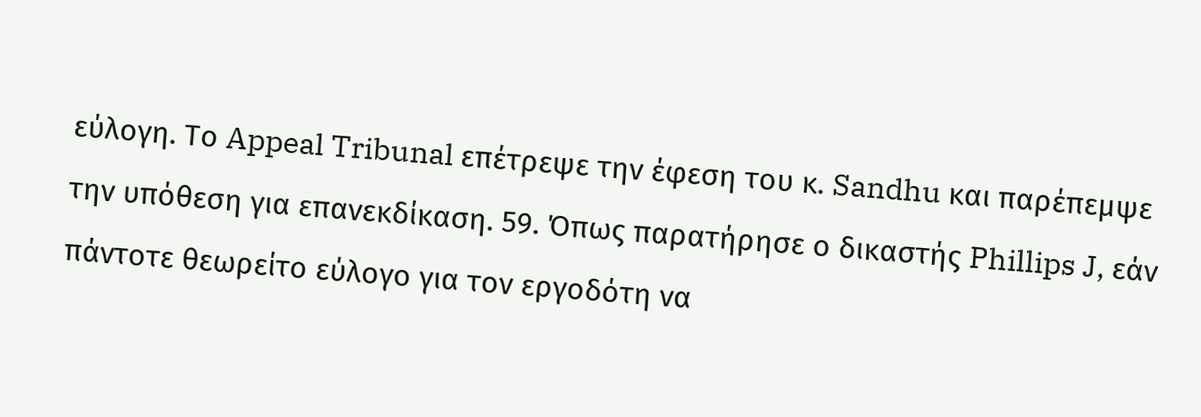εύλογη. Το Appeal Tribunal επέτρεψε την έφεση του κ. Sandhu και παρέπεμψε την υπόθεση για επανεκδίκαση. 59. Όπως παρατήρησε ο δικαστής Phillips J, εάν πάντοτε θεωρείτο εύλογο για τον εργοδότη να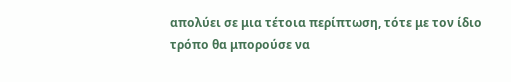απολύει σε μια τέτοια περίπτωση, τότε με τον ίδιο τρόπο θα μπορούσε να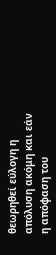θεωρηθεί εύλογη η απόλυση ακόμη και εάν η απόφαση του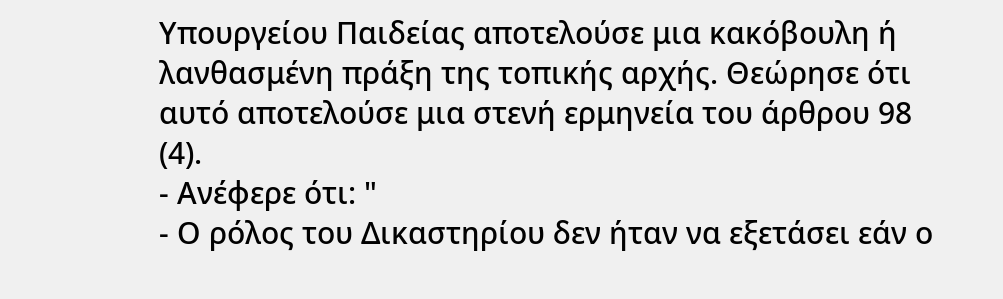Υπουργείου Παιδείας αποτελούσε μια κακόβουλη ή λανθασμένη πράξη της τοπικής αρχής. Θεώρησε ότι αυτό αποτελούσε μια στενή ερμηνεία του άρθρου 98
(4).
- Ανέφερε ότι: "
- Ο ρόλος του Δικαστηρίου δεν ήταν να εξετάσει εάν ο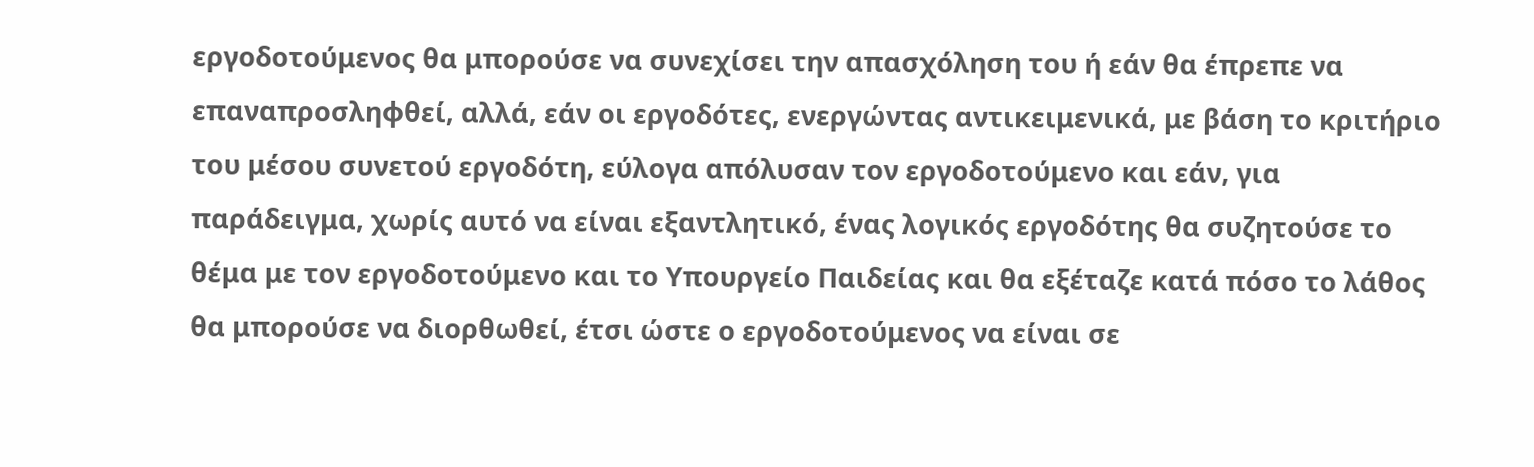εργοδοτούμενος θα μπορούσε να συνεχίσει την απασχόληση του ή εάν θα έπρεπε να επαναπροσληφθεί, αλλά, εάν οι εργοδότες, ενεργώντας αντικειμενικά, με βάση το κριτήριο του μέσου συνετού εργοδότη, εύλογα απόλυσαν τον εργοδοτούμενο και εάν, για παράδειγμα, χωρίς αυτό να είναι εξαντλητικό, ένας λογικός εργοδότης θα συζητούσε το θέμα με τον εργοδοτούμενο και το Υπουργείο Παιδείας και θα εξέταζε κατά πόσο το λάθος θα μπορούσε να διορθωθεί, έτσι ώστε ο εργοδοτούμενος να είναι σε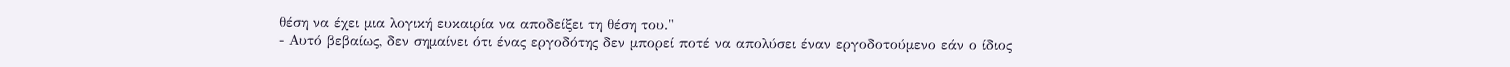θέση να έχει μια λογική ευκαιρία να αποδείξει τη θέση του."
- Αυτό βεβαίως, δεν σημαίνει ότι ένας εργοδότης δεν μπορεί ποτέ να απολύσει έναν εργοδοτούμενο εάν ο ίδιος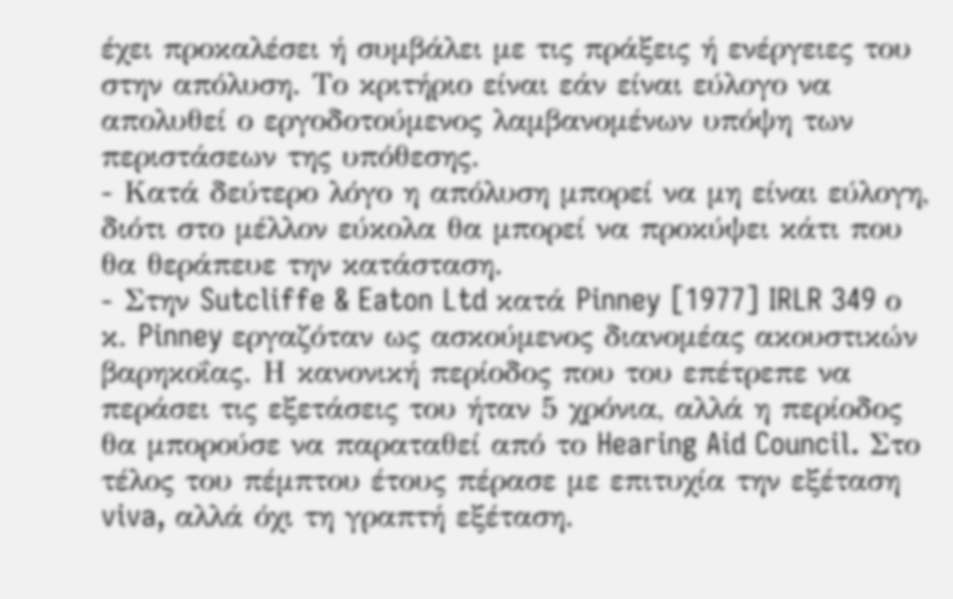έχει προκαλέσει ή συμβάλει με τις πράξεις ή ενέργειες του στην απόλυση. Το κριτήριο είναι εάν είναι εύλογο να απολυθεί ο εργοδοτούμενος λαμβανομένων υπόψη των περιστάσεων της υπόθεσης.
- Κατά δεύτερο λόγο η απόλυση μπορεί να μη είναι εύλογη, διότι στο μέλλον εύκολα θα μπορεί να προκύψει κάτι που θα θεράπευε την κατάσταση.
- Στην Sutcliffe & Eaton Ltd κατά Pinney [1977] IRLR 349 ο κ. Pinney εργαζόταν ως ασκούμενος διανομέας ακουστικών βαρηκοΐας. Η κανονική περίοδος που του επέτρεπε να περάσει τις εξετάσεις του ήταν 5 χρόνια, αλλά η περίοδος θα μπορούσε να παραταθεί από το Hearing Aid Council. Στο τέλος του πέμπτου έτους πέρασε με επιτυχία την εξέταση viva, αλλά όχι τη γραπτή εξέταση.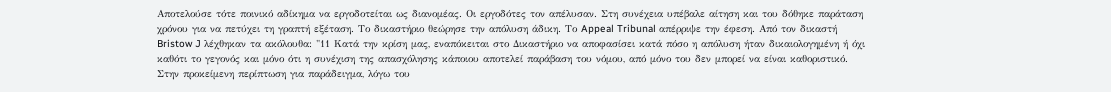Αποτελούσε τότε ποινικό αδίκημα να εργοδοτείται ως διανομέας. Οι εργοδότες τον απέλυσαν. Στη συνέχεια υπέβαλε αίτηση και του δόθηκε παράταση χρόνου για να πετύχει τη γραπτή εξέταση. Το δικαστήριο θεώρησε την απόλυση άδικη. Το Appeal Tribunal απέρριψε την έφεση. Από τον δικαστή Bristow J λέχθηκαν τα ακόλουθα: "11 Κατά την κρίση μας, εναπόκειται στο Δικαστήριο να αποφασίσει κατά πόσο η απόλυση ήταν δικαιολογημένη ή όχι καθότι το γεγονός και μόνο ότι η συνέχιση της απασχόλησης κάποιου αποτελεί παράβαση του νόμου, από μόνο του δεν μπορεί να είναι καθοριστικό. Στην προκείμενη περίπτωση για παράδειγμα, λόγω του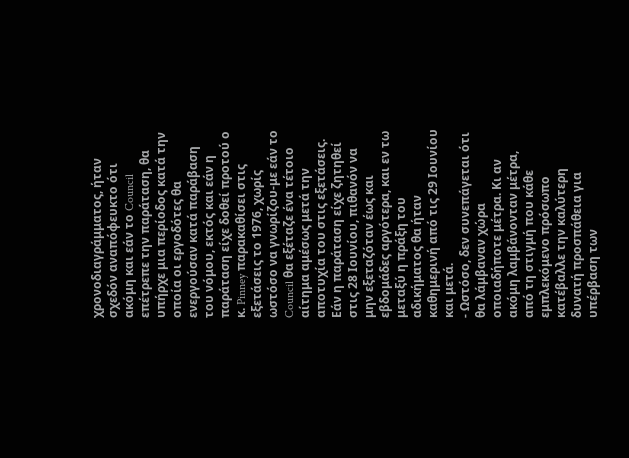χρονοδιαγράμματος, ήταν σχεδόν αναπόφευκτο ότι ακόμη και εάν το Council επέτρεπε την παράταση, θα υπήρχε μια περίοδος κατά την οποία οι εργοδότες θα ενεργούσαν κατά παράβαση του νόμου, εκτός και εάν η παράταση είχε δοθεί προτού ο κ. Pinney παρακαθίσει στις εξετάσεις το 1976, χωρίς ωστόσο να γνωρίζου-με εάν το Council θα εξέταζε ένα τέτοιο αίτημα αμέσως μετά την αποτυχία του στις εξετάσεις. Εάν η παράταση είχε ζητηθεί στις 28 Ιουνίου, πιθανόν να μην εξεταζόταν έως και εβδομάδες αργότερα, και εν τω μεταξύ η πράξη του αδικήματος θα ήταν καθημερινή από τις 29 Ιουνίου και μετά.
- Ωστόσο, δεν συνεπάγεται ότι θα λάμβαναν χώρα οποιαδήποτε μέτρα. Κι αν ακόμη λαμβάνονταν μέτρα, από τη στιγμή που κάθε εμπλεκόμενο πρόσωπο κατέβαλλε την καλύτερη δυνατή προσπάθεια για υπέρβαση των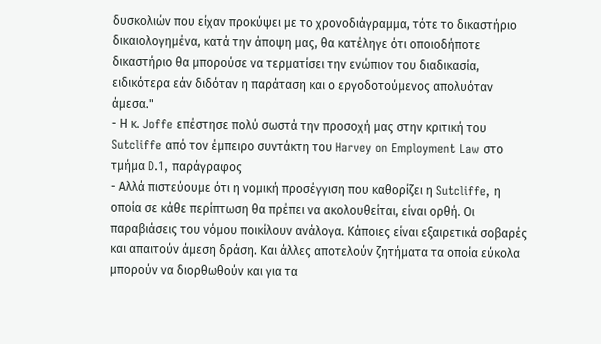δυσκολιών που είχαν προκύψει με το χρονοδιάγραμμα, τότε το δικαστήριο δικαιολογημένα, κατά την άποψη μας, θα κατέληγε ότι οποιοδήποτε δικαστήριο θα μπορούσε να τερματίσει την ενώπιον του διαδικασία, ειδικότερα εάν διδόταν η παράταση και ο εργοδοτούμενος απολυόταν άμεσα."
- Η κ. Joffe επέστησε πολύ σωστά την προσοχή μας στην κριτική του Sutcliffe από τον έμπειρο συντάκτη του Harvey on Employment Law στο τμήμα D.1, παράγραφος
- Αλλά πιστεύουμε ότι η νομική προσέγγιση που καθορίζει η Sutcliffe, η οποία σε κάθε περίπτωση θα πρέπει να ακολουθείται, είναι ορθή. Οι παραβιάσεις του νόμου ποικίλουν ανάλογα. Κάποιες είναι εξαιρετικά σοβαρές και απαιτούν άμεση δράση. Και άλλες αποτελούν ζητήματα τα οποία εύκολα μπορούν να διορθωθούν και για τα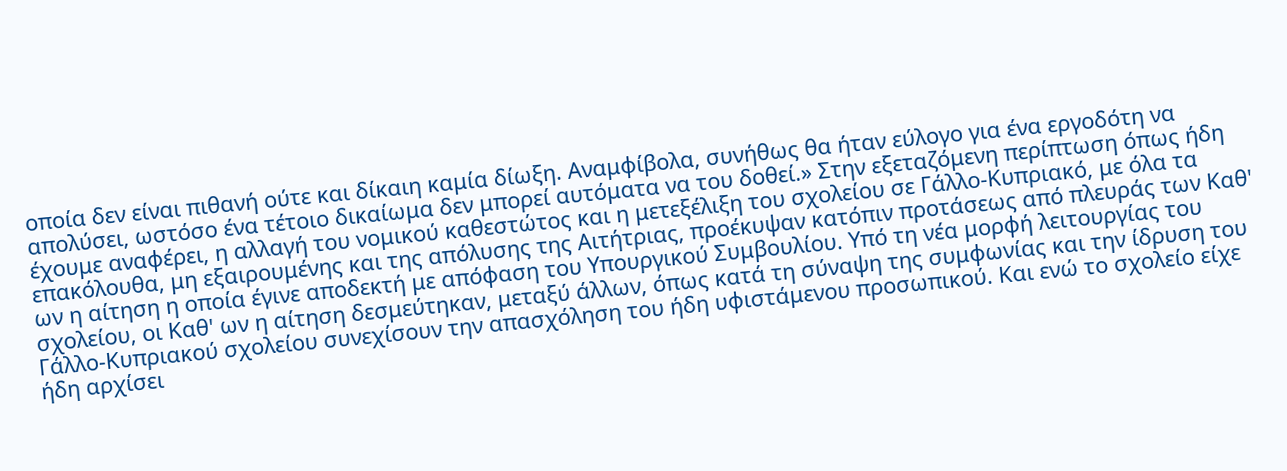οποία δεν είναι πιθανή ούτε και δίκαιη καμία δίωξη. Αναμφίβολα, συνήθως θα ήταν εύλογο για ένα εργοδότη να απολύσει, ωστόσο ένα τέτοιο δικαίωμα δεν μπορεί αυτόματα να του δοθεί.» Στην εξεταζόμενη περίπτωση όπως ήδη έχουμε αναφέρει, η αλλαγή του νομικού καθεστώτος και η μετεξέλιξη του σχολείου σε Γάλλο-Κυπριακό, με όλα τα επακόλουθα, μη εξαιρουμένης και της απόλυσης της Αιτήτριας, προέκυψαν κατόπιν προτάσεως από πλευράς των Καθ' ων η αίτηση η οποία έγινε αποδεκτή με απόφαση του Υπουργικού Συμβουλίου. Υπό τη νέα μορφή λειτουργίας του σχολείου, οι Καθ' ων η αίτηση δεσμεύτηκαν, μεταξύ άλλων, όπως κατά τη σύναψη της συμφωνίας και την ίδρυση του Γάλλο-Κυπριακού σχολείου συνεχίσουν την απασχόληση του ήδη υφιστάμενου προσωπικού. Και ενώ το σχολείο είχε ήδη αρχίσει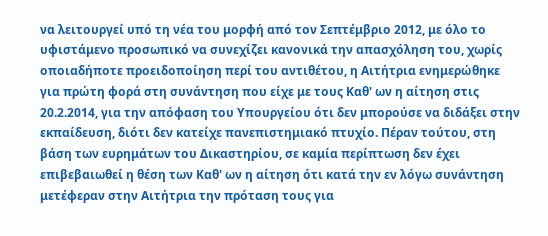να λειτουργεί υπό τη νέα του μορφή από τον Σεπτέμβριο 2012, με όλο το υφιστάμενο προσωπικό να συνεχίζει κανονικά την απασχόληση του, χωρίς οποιαδήποτε προειδοποίηση περί του αντιθέτου, η Αιτήτρια ενημερώθηκε για πρώτη φορά στη συνάντηση που είχε με τους Καθ' ων η αίτηση στις 20.2.2014, για την απόφαση του Υπουργείου ότι δεν μπορούσε να διδάξει στην εκπαίδευση, διότι δεν κατείχε πανεπιστημιακό πτυχίο. Πέραν τούτου, στη βάση των ευρημάτων του Δικαστηρίου, σε καμία περίπτωση δεν έχει επιβεβαιωθεί η θέση των Καθ' ων η αίτηση ότι κατά την εν λόγω συνάντηση μετέφεραν στην Αιτήτρια την πρόταση τους για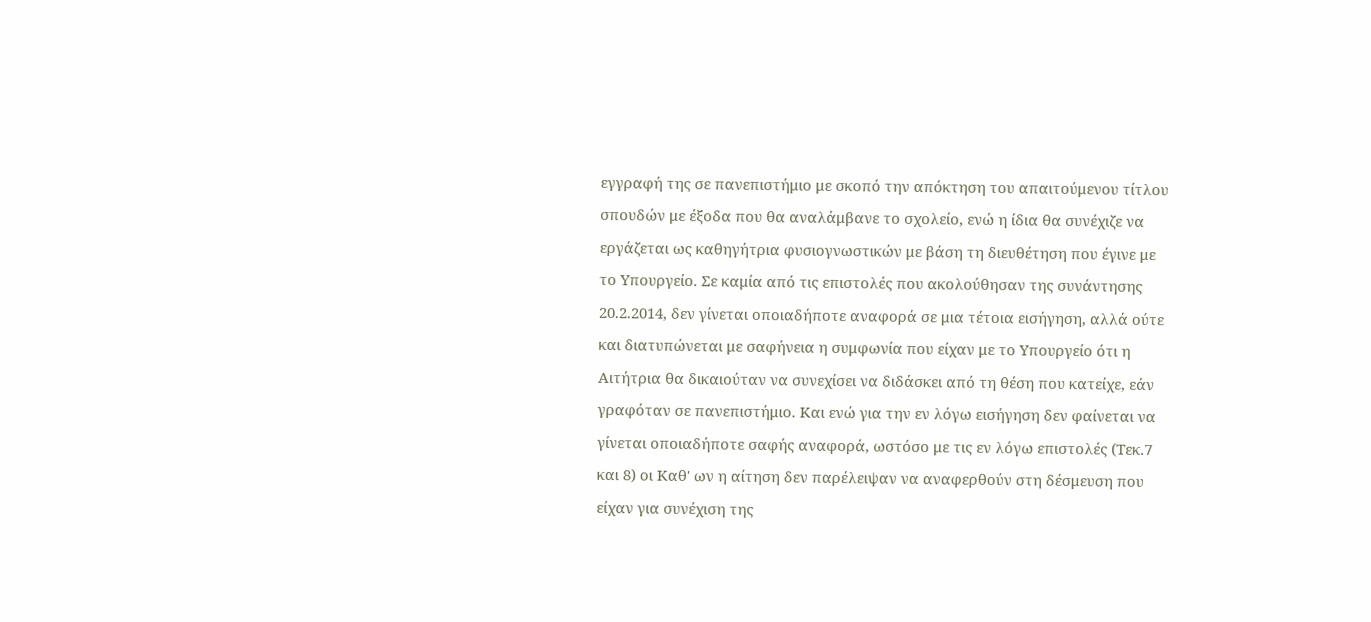εγγραφή της σε πανεπιστήμιο με σκοπό την απόκτηση του απαιτούμενου τίτλου σπουδών με έξοδα που θα αναλάμβανε το σχολείο, ενώ η ίδια θα συνέχιζε να εργάζεται ως καθηγήτρια φυσιογνωστικών με βάση τη διευθέτηση που έγινε με το Υπουργείο. Σε καμία από τις επιστολές που ακολούθησαν της συνάντησης 20.2.2014, δεν γίνεται οποιαδήποτε αναφορά σε μια τέτοια εισήγηση, αλλά ούτε και διατυπώνεται με σαφήνεια η συμφωνία που είχαν με το Υπουργείο ότι η Αιτήτρια θα δικαιούταν να συνεχίσει να διδάσκει από τη θέση που κατείχε, εάν γραφόταν σε πανεπιστήμιο. Και ενώ για την εν λόγω εισήγηση δεν φαίνεται να γίνεται οποιαδήποτε σαφής αναφορά, ωστόσο με τις εν λόγω επιστολές (Τεκ.7 και 8) οι Καθ' ων η αίτηση δεν παρέλειψαν να αναφερθούν στη δέσμευση που είχαν για συνέχιση της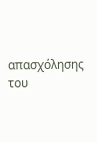απασχόλησης του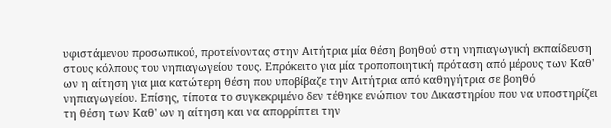υφιστάμενου προσωπικού, προτείνοντας στην Αιτήτρια μία θέση βοηθού στη νηπιαγωγική εκπαίδευση στους κόλπους του νηπιαγωγείου τους. Επρόκειτο για μία τροποποιητική πρόταση από μέρους των Καθ' ων η αίτηση για μια κατώτερη θέση που υποβίβαζε την Αιτήτρια από καθηγήτρια σε βοηθό νηπιαγωγείου. Επίσης, τίποτα το συγκεκριμένο δεν τέθηκε ενώπιον του Δικαστηρίου που να υποστηρίζει τη θέση των Καθ' ων η αίτηση και να απορρίπτει την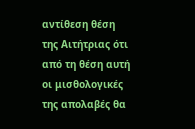αντίθεση θέση της Αιτήτριας ότι από τη θέση αυτή οι μισθολογικές της απολαβές θα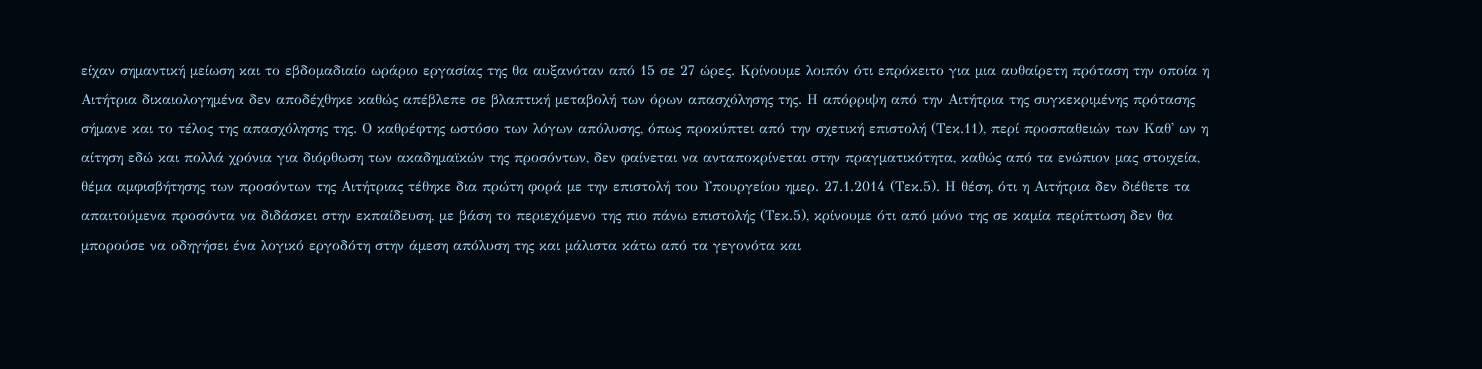είχαν σημαντική μείωση και το εβδομαδιαίο ωράριο εργασίας της θα αυξανόταν από 15 σε 27 ώρες. Κρίνουμε λοιπόν ότι επρόκειτο για μια αυθαίρετη πρόταση την οποία η Αιτήτρια δικαιολογημένα δεν αποδέχθηκε καθώς απέβλεπε σε βλαπτική μεταβολή των όρων απασχόλησης της. Η απόρριψη από την Αιτήτρια της συγκεκριμένης πρότασης σήμανε και το τέλος της απασχόλησης της. Ο καθρέφτης ωστόσο των λόγων απόλυσης, όπως προκύπτει από την σχετική επιστολή (Τεκ.11), περί προσπαθειών των Καθ' ων η αίτηση εδώ και πολλά χρόνια για διόρθωση των ακαδημαϊκών της προσόντων, δεν φαίνεται να ανταποκρίνεται στην πραγματικότητα, καθώς από τα ενώπιον μας στοιχεία, θέμα αμφισβήτησης των προσόντων της Αιτήτριας τέθηκε δια πρώτη φορά με την επιστολή του Υπουργείου ημερ. 27.1.2014 (Τεκ.5). Η θέση, ότι η Αιτήτρια δεν διέθετε τα απαιτούμενα προσόντα να διδάσκει στην εκπαίδευση, με βάση το περιεχόμενο της πιο πάνω επιστολής (Τεκ.5), κρίνουμε ότι από μόνο της σε καμία περίπτωση δεν θα μπορούσε να οδηγήσει ένα λογικό εργοδότη στην άμεση απόλυση της και μάλιστα κάτω από τα γεγονότα και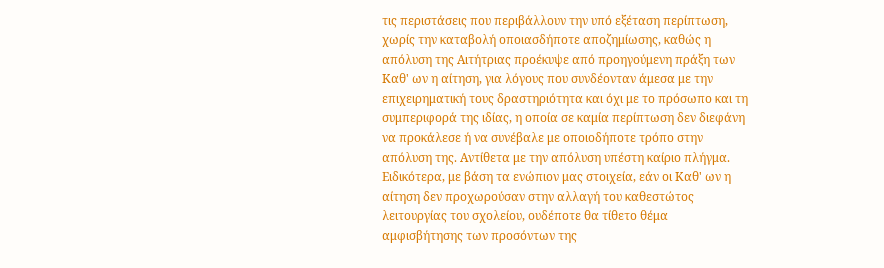τις περιστάσεις που περιβάλλουν την υπό εξέταση περίπτωση, χωρίς την καταβολή οποιασδήποτε αποζημίωσης, καθώς η απόλυση της Αιτήτριας προέκυψε από προηγούμενη πράξη των Καθ' ων η αίτηση, για λόγους που συνδέονταν άμεσα με την επιχειρηματική τους δραστηριότητα και όχι με το πρόσωπο και τη συμπεριφορά της ιδίας, η οποία σε καμία περίπτωση δεν διεφάνη να προκάλεσε ή να συνέβαλε με οποιοδήποτε τρόπο στην απόλυση της. Αντίθετα με την απόλυση υπέστη καίριο πλήγμα. Ειδικότερα, με βάση τα ενώπιον μας στοιχεία, εάν οι Καθ' ων η αίτηση δεν προχωρούσαν στην αλλαγή του καθεστώτος λειτουργίας του σχολείου, ουδέποτε θα τίθετο θέμα αμφισβήτησης των προσόντων της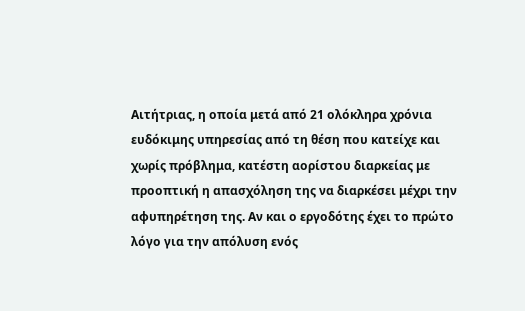Αιτήτριας, η οποία μετά από 21 ολόκληρα χρόνια ευδόκιμης υπηρεσίας από τη θέση που κατείχε και χωρίς πρόβλημα, κατέστη αορίστου διαρκείας με προοπτική η απασχόληση της να διαρκέσει μέχρι την αφυπηρέτηση της. Αν και ο εργοδότης έχει το πρώτο λόγο για την απόλυση ενός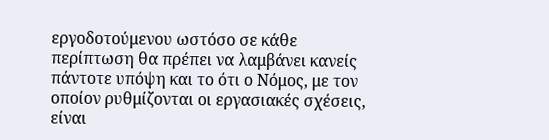εργοδοτούμενου ωστόσο σε κάθε περίπτωση θα πρέπει να λαμβάνει κανείς πάντοτε υπόψη και το ότι ο Νόμος, με τον οποίον ρυθμίζονται οι εργασιακές σχέσεις, είναι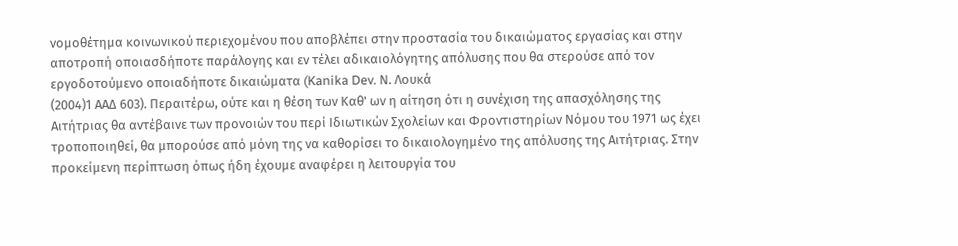νομοθέτημα κοινωνικού περιεχομένου που αποβλέπει στην προστασία του δικαιώματος εργασίας και στην αποτροπή οποιασδήποτε παράλογης και εν τέλει αδικαιολόγητης απόλυσης που θα στερούσε από τον εργοδοτούμενο οποιαδήποτε δικαιώματα (Kanika Dev. Ν. Λουκά
(2004)1 ΑΑΔ 603). Περαιτέρω, ούτε και η θέση των Καθ' ων η αίτηση ότι η συνέχιση της απασχόλησης της Αιτήτριας θα αντέβαινε των προνοιών του περί Ιδιωτικών Σχολείων και Φροντιστηρίων Νόμου του 1971 ως έχει τροποποιηθεί, θα μπορούσε από μόνη της να καθορίσει το δικαιολογημένο της απόλυσης της Αιτήτριας. Στην προκείμενη περίπτωση όπως ήδη έχουμε αναφέρει η λειτουργία του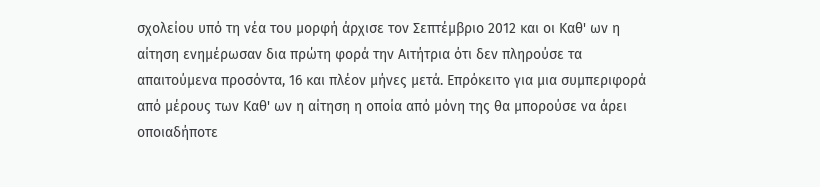σχολείου υπό τη νέα του μορφή άρχισε τον Σεπτέμβριο 2012 και οι Καθ' ων η αίτηση ενημέρωσαν δια πρώτη φορά την Αιτήτρια ότι δεν πληρούσε τα απαιτούμενα προσόντα, 16 και πλέον μήνες μετά. Επρόκειτο για μια συμπεριφορά από μέρους των Καθ' ων η αίτηση η οποία από μόνη της θα μπορούσε να άρει οποιαδήποτε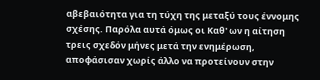αβεβαιότητα για τη τύχη της μεταξύ τους έννομης σχέσης. Παρόλα αυτά όμως οι Καθ' ων η αίτηση τρεις σχεδόν μήνες μετά την ενημέρωση, αποφάσισαν χωρίς άλλο να προτείνουν στην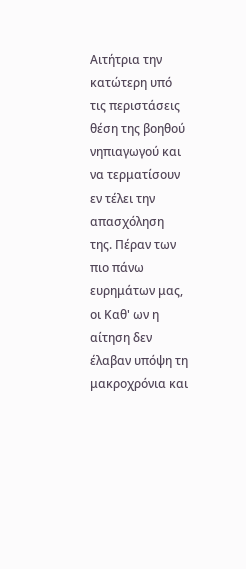Αιτήτρια την κατώτερη υπό τις περιστάσεις θέση της βοηθού νηπιαγωγού και να τερματίσουν εν τέλει την απασχόληση της. Πέραν των πιο πάνω ευρημάτων μας, οι Καθ' ων η αίτηση δεν έλαβαν υπόψη τη μακροχρόνια και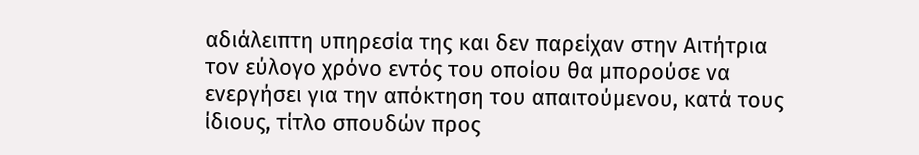αδιάλειπτη υπηρεσία της και δεν παρείχαν στην Αιτήτρια τον εύλογο χρόνο εντός του οποίου θα μπορούσε να ενεργήσει για την απόκτηση του απαιτούμενου, κατά τους ίδιους, τίτλο σπουδών προς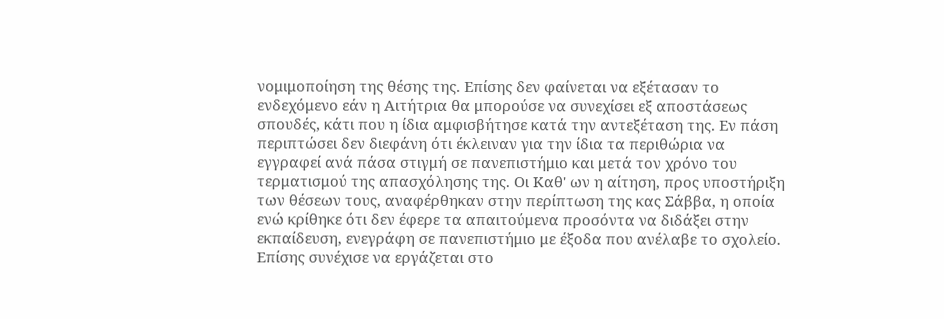νομιμοποίηση της θέσης της. Επίσης δεν φαίνεται να εξέτασαν το ενδεχόμενο εάν η Αιτήτρια θα μπορούσε να συνεχίσει εξ αποστάσεως σπουδές, κάτι που η ίδια αμφισβήτησε κατά την αντεξέταση της. Εν πάση περιπτώσει δεν διεφάνη ότι έκλειναν για την ίδια τα περιθώρια να εγγραφεί ανά πάσα στιγμή σε πανεπιστήμιο και μετά τον χρόνο του τερματισμού της απασχόλησης της. Οι Καθ' ων η αίτηση, προς υποστήριξη των θέσεων τους, αναφέρθηκαν στην περίπτωση της κας Σάββα, η οποία ενώ κρίθηκε ότι δεν έφερε τα απαιτούμενα προσόντα να διδάξει στην εκπαίδευση, ενεγράφη σε πανεπιστήμιο με έξοδα που ανέλαβε το σχολείο. Επίσης συνέχισε να εργάζεται στο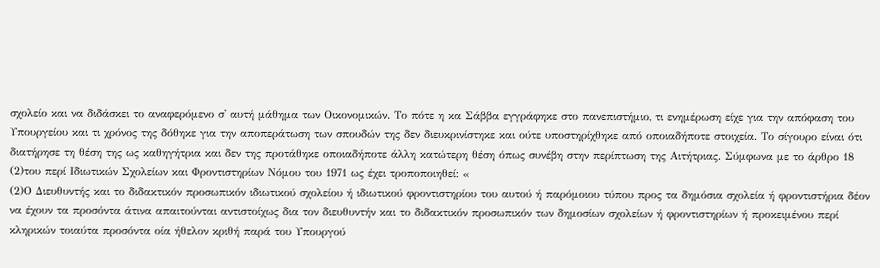σχολείο και να διδάσκει το αναφερόμενο σ' αυτή μάθημα των Οικονομικών. Το πότε η κα Σάββα εγγράφηκε στο πανεπιστήμιο, τι ενημέρωση είχε για την απόφαση του Υπουργείου και τι χρόνος της δόθηκε για την αποπεράτωση των σπουδών της δεν διευκρινίστηκε και ούτε υποστηρίχθηκε από οποιαδήποτε στοιχεία. Το σίγουρο είναι ότι διατήρησε τη θέση της ως καθηγήτρια και δεν της προτάθηκε οποιαδήποτε άλλη κατώτερη θέση όπως συνέβη στην περίπτωση της Αιτήτριας. Σύμφωνα με το άρθρο 18
(2)του περί Ιδιωτικών Σχολείων και Φροντιστηρίων Νόμου του 1971 ως έχει τροποποιηθεί: «
(2)Ο Διευθυντής και το διδακτικόν προσωπικόν ιδιωτικού σχολείου ή ιδιωτικού φροντιστηρίου του αυτού ή παρόμοιου τύπου προς τα δημόσια σχολεία ή φροντιστήρια δέον να έχουν τα προσόντα άτινα απαιτούνται αντιστοίχως δια τον διευθυντήν και το διδακτικόν προσωπικόν των δημοσίων σχολείων ή φροντιστηρίων ή προκειμένου περί κληρικών τοιαύτα προσόντα οία ήθελον κριθή παρά του Υπουργού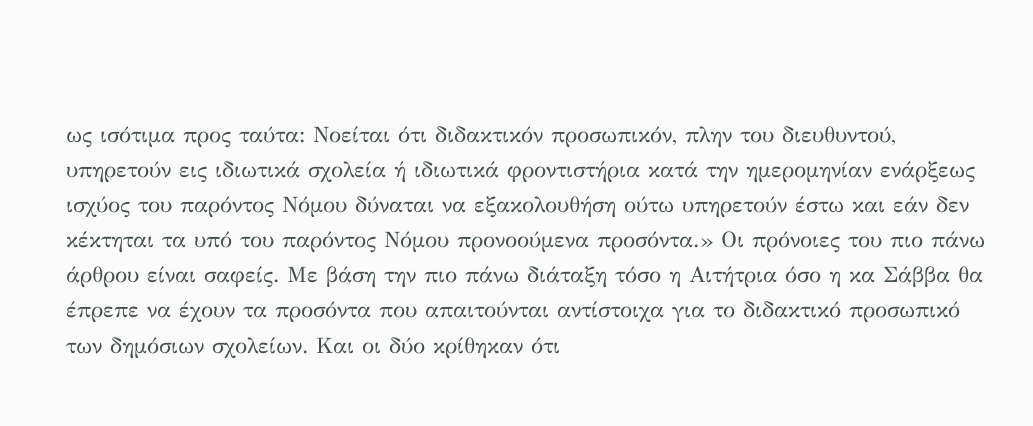ως ισότιμα προς ταύτα: Νοείται ότι διδακτικόν προσωπικόν, πλην του διευθυντού, υπηρετούν εις ιδιωτικά σχολεία ή ιδιωτικά φροντιστήρια κατά την ημερομηνίαν ενάρξεως ισχύος του παρόντος Νόμου δύναται να εξακολουθήση ούτω υπηρετούν έστω και εάν δεν κέκτηται τα υπό του παρόντος Νόμου προνοούμενα προσόντα.» Οι πρόνοιες του πιο πάνω άρθρου είναι σαφείς. Με βάση την πιο πάνω διάταξη τόσο η Αιτήτρια όσο η κα Σάββα θα έπρεπε να έχουν τα προσόντα που απαιτούνται αντίστοιχα για το διδακτικό προσωπικό των δημόσιων σχολείων. Και οι δύο κρίθηκαν ότι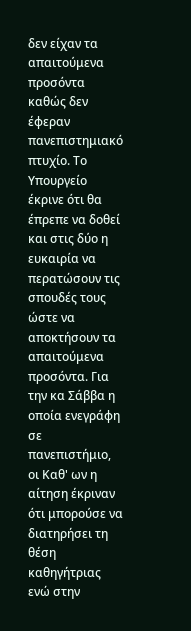δεν είχαν τα απαιτούμενα προσόντα καθώς δεν έφεραν πανεπιστημιακό πτυχίο. Το Υπουργείο έκρινε ότι θα έπρεπε να δοθεί και στις δύο η ευκαιρία να περατώσουν τις σπουδές τους ώστε να αποκτήσουν τα απαιτούμενα προσόντα. Για την κα Σάββα η οποία ενεγράφη σε πανεπιστήμιο, οι Καθ' ων η αίτηση έκριναν ότι μπορούσε να διατηρήσει τη θέση καθηγήτριας ενώ στην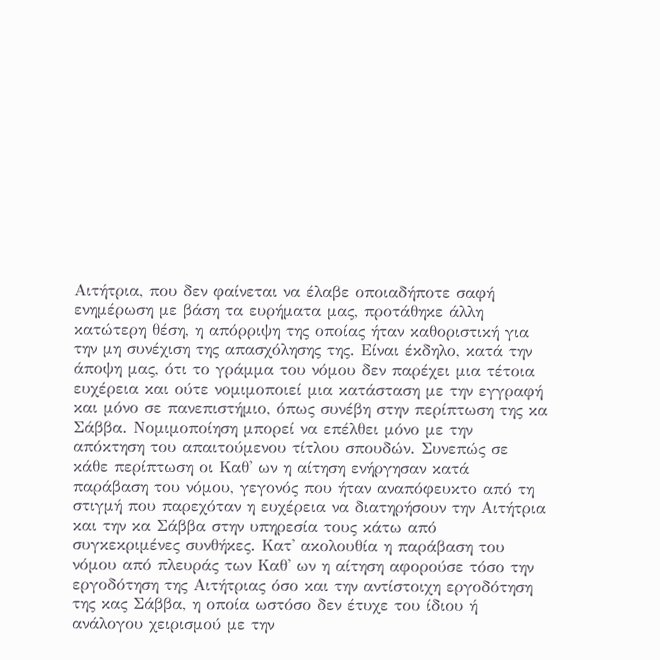Αιτήτρια, που δεν φαίνεται να έλαβε οποιαδήποτε σαφή ενημέρωση με βάση τα ευρήματα μας, προτάθηκε άλλη κατώτερη θέση, η απόρριψη της οποίας ήταν καθοριστική για την μη συνέχιση της απασχόλησης της. Είναι έκδηλο, κατά την άποψη μας, ότι το γράμμα του νόμου δεν παρέχει μια τέτοια ευχέρεια και ούτε νομιμοποιεί μια κατάσταση με την εγγραφή και μόνο σε πανεπιστήμιο, όπως συνέβη στην περίπτωση της κα Σάββα. Νομιμοποίηση μπορεί να επέλθει μόνο με την απόκτηση του απαιτούμενου τίτλου σπουδών. Συνεπώς σε κάθε περίπτωση οι Καθ' ων η αίτηση ενήργησαν κατά παράβαση του νόμου, γεγονός που ήταν αναπόφευκτο από τη στιγμή που παρεχόταν η ευχέρεια να διατηρήσουν την Αιτήτρια και την κα Σάββα στην υπηρεσία τους κάτω από συγκεκριμένες συνθήκες. Κατ' ακολουθία η παράβαση του νόμου από πλευράς των Καθ' ων η αίτηση αφορούσε τόσο την εργοδότηση της Αιτήτριας όσο και την αντίστοιχη εργοδότηση της κας Σάββα, η οποία ωστόσο δεν έτυχε του ίδιου ή ανάλογου χειρισμού με την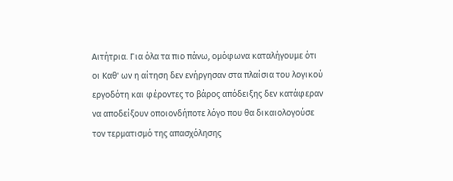Αιτήτρια. Για όλα τα πιο πάνω, ομόφωνα καταλήγουμε ότι οι Καθ' ων η αίτηση δεν ενήργησαν στα πλαίσια του λογικού εργοδότη και φέροντες το βάρος απόδειξης δεν κατάφεραν να αποδείξουν οποιονδήποτε λόγο που θα δικαιολογούσε τον τερματισμό της απασχόλησης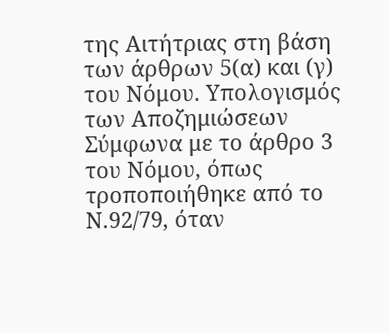της Αιτήτριας στη βάση των άρθρων 5(α) και (γ) του Νόμου. Υπολογισμός των Αποζημιώσεων Σύμφωνα με το άρθρο 3 του Νόμου, όπως τροποποιήθηκε από το Ν.92/79, όταν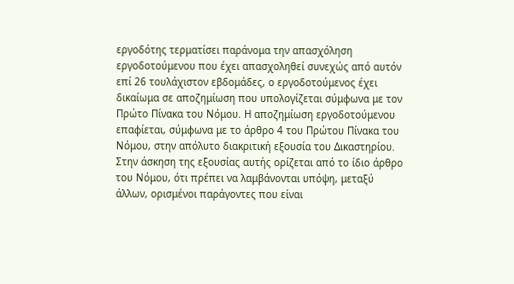εργοδότης τερματίσει παράνομα την απασχόληση εργοδοτούμενου που έχει απασχοληθεί συνεχώς από αυτόν επί 26 τουλάχιστον εβδομάδες, ο εργοδοτούμενος έχει δικαίωμα σε αποζημίωση που υπολογίζεται σύμφωνα με τον Πρώτο Πίνακα του Νόμου. Η αποζημίωση εργοδοτούμενου επαφίεται, σύμφωνα με το άρθρο 4 του Πρώτου Πίνακα του Νόμου, στην απόλυτο διακριτική εξουσία του Δικαστηρίου. Στην άσκηση της εξουσίας αυτής ορίζεται από το ίδιο άρθρο του Νόμου, ότι πρέπει να λαμβάνονται υπόψη, μεταξύ άλλων, ορισμένοι παράγοντες που είναι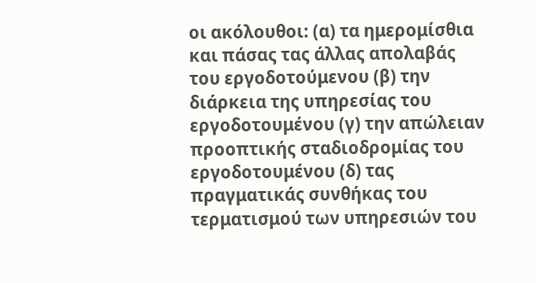οι ακόλουθοι: (α) τα ημερομίσθια και πάσας τας άλλας απολαβάς του εργοδοτούμενου (β) την διάρκεια της υπηρεσίας του εργοδοτουμένου (γ) την απώλειαν προοπτικής σταδιοδρομίας του εργοδοτουμένου (δ) τας πραγματικάς συνθήκας του τερματισμού των υπηρεσιών του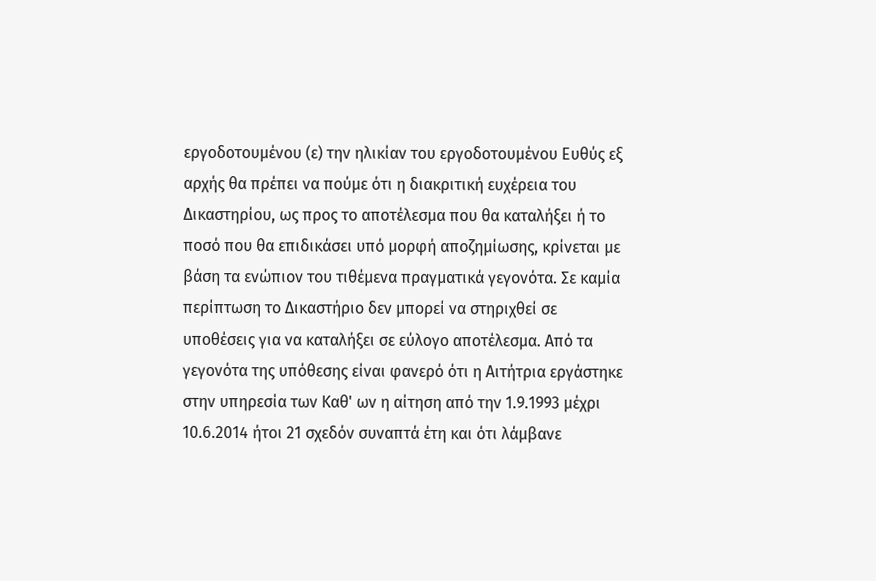εργοδοτουμένου (ε) την ηλικίαν του εργοδοτουμένου Ευθύς εξ αρχής θα πρέπει να πούμε ότι η διακριτική ευχέρεια του Δικαστηρίου, ως προς το αποτέλεσμα που θα καταλήξει ή το ποσό που θα επιδικάσει υπό μορφή αποζημίωσης, κρίνεται με βάση τα ενώπιον του τιθέμενα πραγματικά γεγονότα. Σε καμία περίπτωση το Δικαστήριο δεν μπορεί να στηριχθεί σε υποθέσεις για να καταλήξει σε εύλογο αποτέλεσμα. Από τα γεγονότα της υπόθεσης είναι φανερό ότι η Αιτήτρια εργάστηκε στην υπηρεσία των Καθ' ων η αίτηση από την 1.9.1993 μέχρι 10.6.2014 ήτοι 21 σχεδόν συναπτά έτη και ότι λάμβανε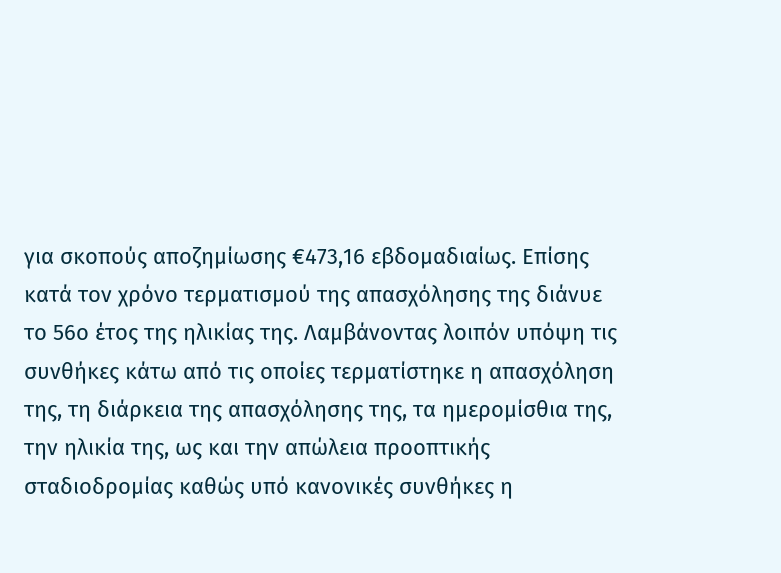για σκοπούς αποζημίωσης €473,16 εβδομαδιαίως. Επίσης κατά τον χρόνο τερματισμού της απασχόλησης της διάνυε το 56ο έτος της ηλικίας της. Λαμβάνοντας λοιπόν υπόψη τις συνθήκες κάτω από τις οποίες τερματίστηκε η απασχόληση της, τη διάρκεια της απασχόλησης της, τα ημερομίσθια της, την ηλικία της, ως και την απώλεια προοπτικής σταδιοδρομίας καθώς υπό κανονικές συνθήκες η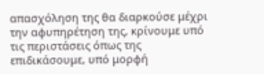απασχόληση της θα διαρκούσε μέχρι την αφυπηρέτηση της, κρίνουμε υπό τις περιστάσεις όπως της επιδικάσουμε, υπό μορφή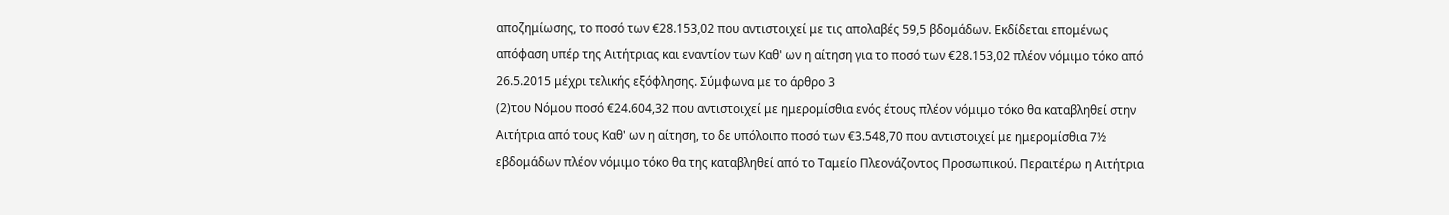αποζημίωσης, το ποσό των €28.153,02 που αντιστοιχεί με τις απολαβές 59,5 βδομάδων. Εκδίδεται επομένως απόφαση υπέρ της Αιτήτριας και εναντίον των Καθ' ων η αίτηση για το ποσό των €28.153,02 πλέον νόμιμο τόκο από 26.5.2015 μέχρι τελικής εξόφλησης. Σύμφωνα με το άρθρο 3
(2)του Νόμου ποσό €24.604,32 που αντιστοιχεί με ημερομίσθια ενός έτους πλέον νόμιμο τόκο θα καταβληθεί στην Αιτήτρια από τους Καθ' ων η αίτηση, το δε υπόλοιπο ποσό των €3.548,70 που αντιστοιχεί με ημερομίσθια 7½ εβδομάδων πλέον νόμιμο τόκο θα της καταβληθεί από το Ταμείο Πλεονάζοντος Προσωπικού. Περαιτέρω η Αιτήτρια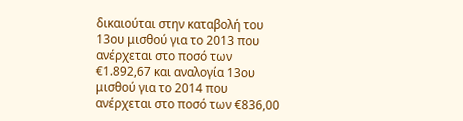δικαιούται στην καταβολή του 13ου μισθού για το 2013 που ανέρχεται στο ποσό των €1.892,67 και αναλογία 13ου μισθού για το 2014 που ανέρχεται στο ποσό των €836,00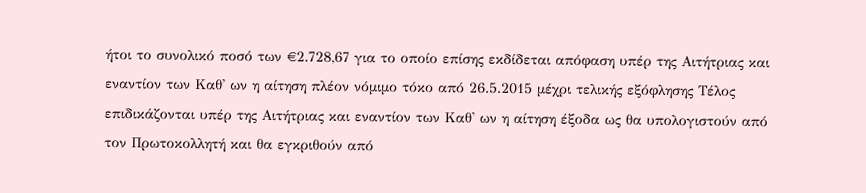ήτοι το συνολικό ποσό των €2.728,67 για το οποίο επίσης εκδίδεται απόφαση υπέρ της Αιτήτριας και εναντίον των Καθ' ων η αίτηση πλέον νόμιμο τόκο από 26.5.2015 μέχρι τελικής εξόφλησης Τέλος επιδικάζονται υπέρ της Αιτήτριας και εναντίον των Καθ' ων η αίτηση έξοδα ως θα υπολογιστούν από τον Πρωτοκολλητή και θα εγκριθούν από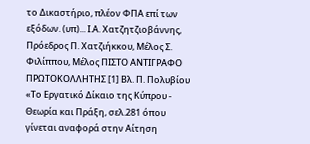το Δικαστήριο, πλέον ΦΠΑ επί των εξόδων. (υπ)... Ι.Α. Χατζητζιοβάννης, Πρόεδρος Π. Χατζιήκκου, Μέλος Σ. Φιλίππου, Μέλος ΠΙΣΤΟ ΑΝΤΙΓΡΑΦΟ ΠΡΩΤΟΚΟΛΛΗΤΗΣ [1] Βλ. Π. Πολυβίου «Το Εργατικό Δίκαιο της Κύπρου - Θεωρία και Πράξη, σελ.281 όπου γίνεται αναφορά στην Αίτηση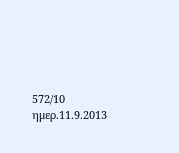572/10 ημερ.11.9.2013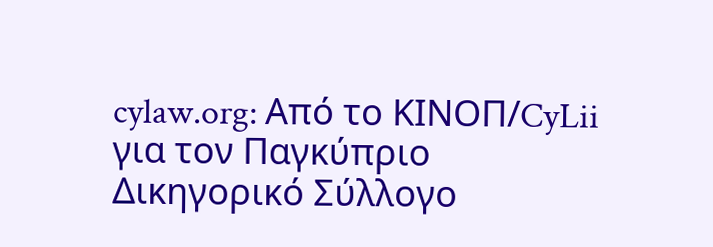cylaw.org: Από το ΚΙΝOΠ/CyLii για τον Παγκύπριο Δικηγορικό Σύλλογο